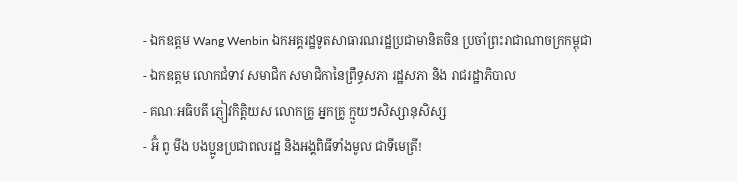- ឯកឧត្តម Wang Wenbin ឯកអគ្គរដ្ឋទូតសាធារណរដ្ឋប្រជាមានិតចិន ប្រចាំព្រះរាជាណាចក្រកម្ពុជា
- ឯកឧត្តម លោកជំទាវ សមាជិក សមាជិកានៃព្រឹទ្ធសភា រដ្ឋសភា និង រាជរដ្ឋាភិបាល
- គណៈអធិបតី ភ្ញៀវកិត្តិយស លោកគ្រូ អ្នកគ្រូ ក្មួយៗសិស្សានុសិស្ស
- អ៊ំ ពូ មីង បងប្អូនប្រជាពលរដ្ឋ និងអង្គពិធីទាំងមូល ជាទីមេត្រី!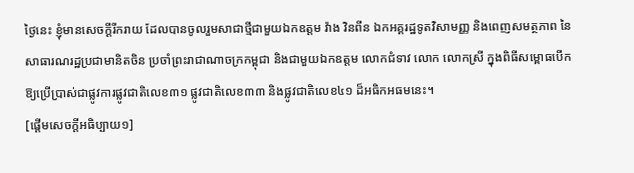ថ្ងៃនេះ ខ្ញុំមានសេចក្ដីរីករាយ ដែលបានចូលរួមសាជាថ្មីជាមួយឯកឧត្តម វ៉ាង វិនពីន ឯកអគ្គរដ្ឋទូតវិសាមញ្ញ និងពេញសមត្ថភាព នៃសាធារណរដ្ឋប្រជាមានិតចិន ប្រចាំព្រះរាជាណាចក្រកម្ពុជា និងជាមួយឯកឧត្តម លោកជំទាវ លោក លោកស្រី ក្នុងពិធីសម្ពោធបើកឱ្យប្រើប្រាស់ជាផ្លូវការផ្លូវជាតិលេខ៣១ ផ្លូវជាតិលេខ៣៣ និងផ្លូវជាតិលេខ៤១ ដ៏អធិកអធមនេះ។
[ផ្ដើមសេចក្ដីអធិប្បាយ១]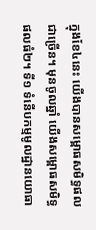ក្នុងខែ៤នេះ យើងបានសម្ពោធសមិទ្ធផលជាច្រើន។ មុនចូលឆ្នាំ យើងសម្ពោធសមិទ្ធផលធំ២។ ទី១ ទំនើបកម្មមូលដ្ឋានយោធា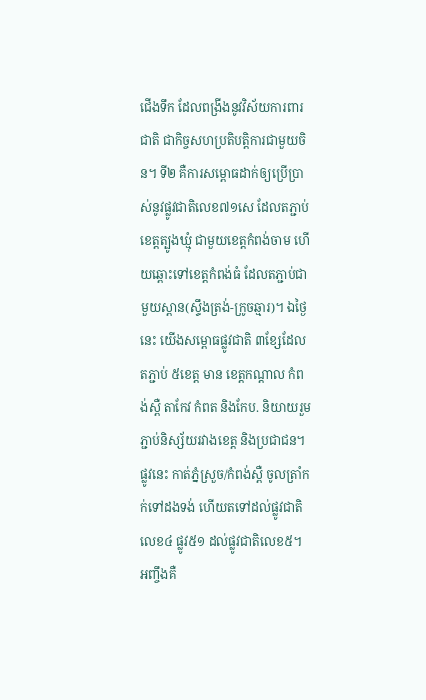ជើងទឹក ដែលពង្រីងនូវវិស័យការពារជាតិ ជាកិច្ចសហប្រតិបត្តិការជាមួយចិន។ ទី២ គឺការសម្ពោធដាក់ឲ្យប្រើប្រាស់នូវផ្លូវជាតិលេខ៧១សេ ដែលតភ្ជាប់ខេត្តត្បូងឃ្មុំ ជាមួយខេត្តកំពង់ចាម ហើយឆ្ពោះទៅខេត្តកំពង់ធំ ដែលតភ្ជាប់ជាមួយស្ពាន(ស្ទឹងត្រង់-ក្រូចឆ្មារ)។ ឯថ្ងៃនេះ យើងសម្ពោធផ្លូវជាតិ ៣ខ្សែដែលតភ្ជាប់ ៥ខេត្ត មាន ខេត្តកណ្ដាល កំពង់ស្ពឺ តាកែវ កំពត និងកែប. និយាយរួម ភ្ជាប់និស្ស័យរវាងខេត្ត និងប្រជាជន។ ផ្លូវនេះ កាត់ភ្នំស្រួច/កំពង់ស្ពឺ ចូលត្រាំកក់ទៅដងទង់ ហើយតទៅដល់ផ្លូវជាតិលេខ៤ ផ្លូវ៥១ ដល់ផ្លូវជាតិលេខ៥។ អញ្ចឹងគឺ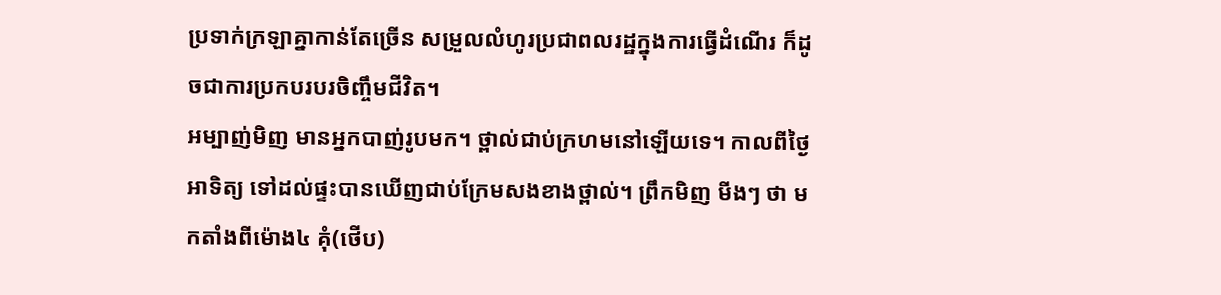ប្រទាក់ក្រឡាគ្នាកាន់តែច្រើន សម្រួលលំហូរប្រជាពលរដ្ឋក្នុងការធ្វើដំណើរ ក៏ដូចជាការប្រកបរបរចិញ្ចឹមជីវិត។
អម្បាញ់មិញ មានអ្នកបាញ់រូបមក។ ថ្ពាល់ជាប់ក្រហមនៅឡើយទេ។ កាលពីថ្ងៃអាទិត្យ ទៅដល់ផ្ទះបានឃើញជាប់ក្រែមសងខាងថ្ពាល់។ ព្រឹកមិញ មីងៗ ថា មកតាំងពីម៉ោង៤ គុំ(ថើប)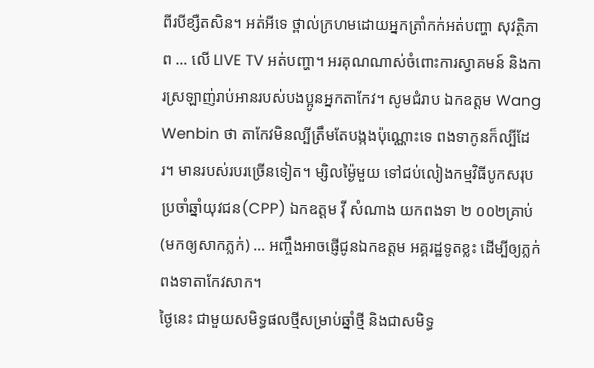ពីរបីខ្សឺតសិន។ អត់អីទេ ថ្ពាល់ក្រហមដោយអ្នកត្រាំកក់អត់បញ្ហា សុវត្ថិភាព … លើ LIVE TV អត់បញ្ហា។ អរគុណណាស់ចំពោះការស្វាគមន៍ និងការស្រឡាញ់រាប់អានរបស់បងប្អូនអ្នកតាកែវ។ សូមជំរាប ឯកឧត្ដម Wang Wenbin ថា តាកែវមិនល្បីត្រឹមតែបង្កងប៉ុណ្ណោះទេ ពងទាកូនក៏ល្បីដែរ។ មានរបស់របរច្រើនទៀត។ ម្សិលម្ង៉ៃមួយ ទៅជប់លៀងកម្មវិធីបូកសរុបប្រចាំឆ្នាំយុវជន(CPP) ឯកឧត្ដម វ៉ី សំណាង យកពងទា ២ ០០២គ្រាប់(មកឲ្យសាកភ្លក់) … អញ្ចឹងអាចផ្ញើជូនឯកឧត្ដម អគ្គរដ្ឋទូតខ្លះ ដើម្បីឲ្យភ្លក់ពងទាតាកែវសាក។
ថ្ងៃនេះ ជាមួយសមិទ្ធផលថ្មីសម្រាប់ឆ្នាំថ្មី និងជាសមិទ្ធ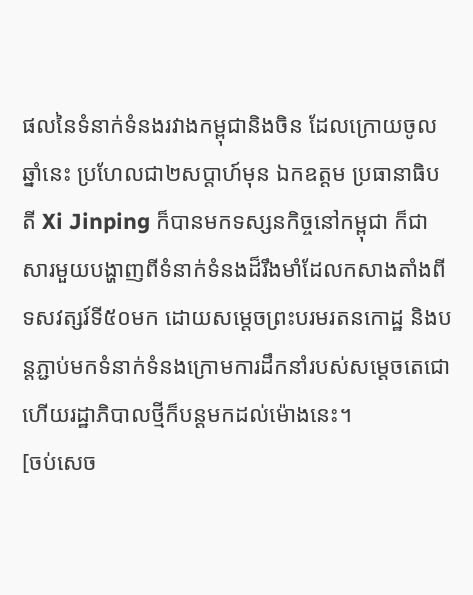ផលនៃទំនាក់ទំនងរវាងកម្ពុជានិងចិន ដែលក្រោយចូលឆ្នាំនេះ ប្រហែលជា២សប្ដាហ៍មុន ឯកឧត្ដម ប្រធានាធិបតី Xi Jinping ក៏បានមកទស្សនកិច្ចនៅកម្ពុជា ក៏ជាសារមួយបង្ហាញពីទំនាក់ទំនងដ៏រឹងមាំដែលកសាងតាំងពីទសវត្សរ៍ទី៥០មក ដោយសម្ដេចព្រះបរមរតនកោដ្ឋ និងបន្តភ្ជាប់មកទំនាក់ទំនងក្រោមការដឹកនាំរបស់សម្ដេចតេជោ ហើយរដ្ឋាភិបាលថ្មីក៏បន្តមកដល់ម៉ោងនេះ។
[ចប់សេច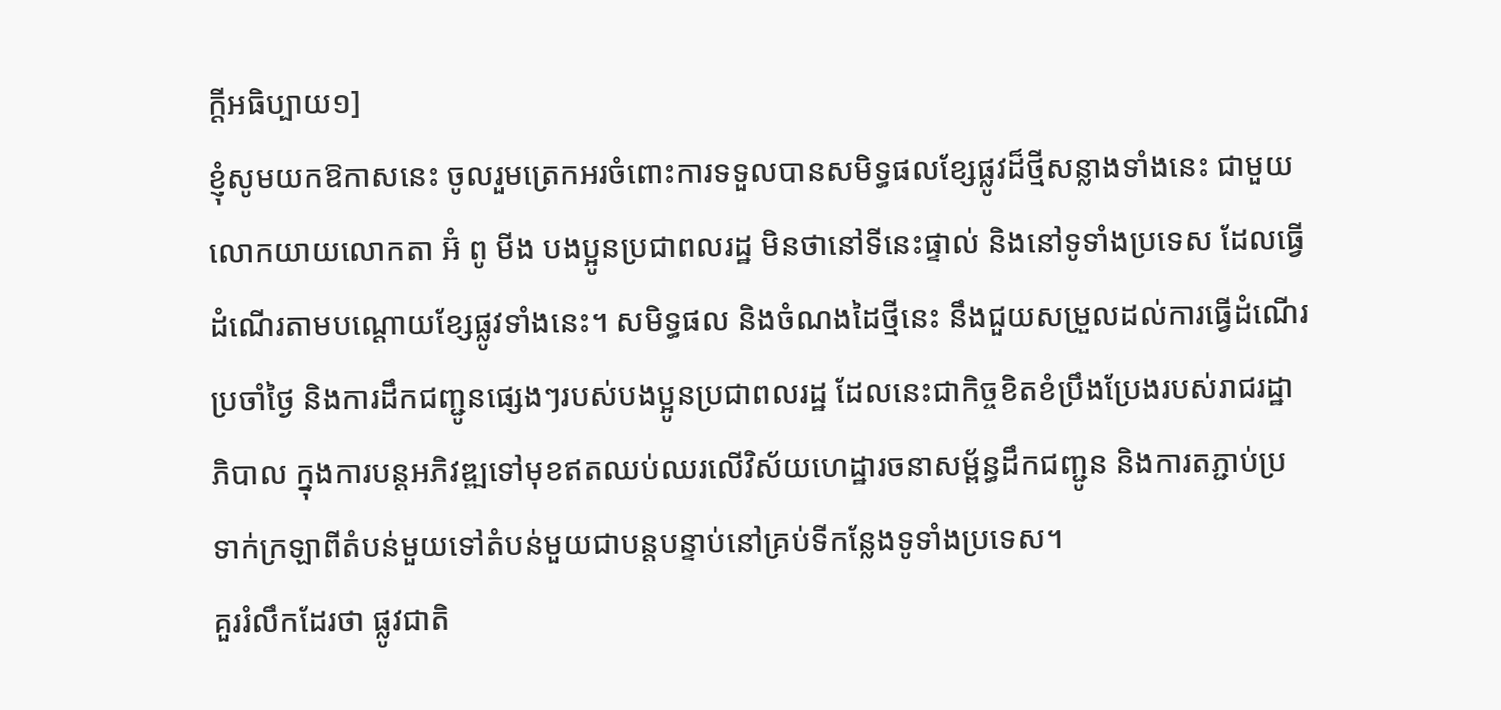ក្ដីអធិប្បាយ១]
ខ្ញុំសូមយកឱកាសនេះ ចូលរួមត្រេកអរចំពោះការទទួលបានសមិទ្ធផលខ្សែផ្លូវដ៏ថ្មីសន្លាងទាំងនេះ ជាមួយលោកយាយលោកតា អ៊ំ ពូ មីង បងប្អូនប្រជាពលរដ្ឋ មិនថានៅទីនេះផ្ទាល់ និងនៅទូទាំងប្រទេស ដែលធ្វើដំណើរតាមបណ្ដោយខ្សែផ្លូវទាំងនេះ។ សមិទ្ធផល និងចំណងដៃថ្មីនេះ នឹងជួយសម្រួលដល់ការធ្វើដំណើរប្រចាំថ្ងៃ និងការដឹកជញ្ជូនផ្សេងៗរបស់បងប្អូនប្រជាពលរដ្ឋ ដែលនេះជាកិច្ចខិតខំប្រឹងប្រែងរបស់រាជរដ្ឋាភិបាល ក្នុងការបន្តអភិវឌ្ឍទៅមុខឥតឈប់ឈរលើវិស័យហេដ្ឋារចនាសម្ព័ន្ធដឹកជញ្ជូន និងការតភ្ជាប់ប្រទាក់ក្រឡាពីតំបន់មួយទៅតំបន់មួយជាបន្តបន្ទាប់នៅគ្រប់ទីកន្លែងទូទាំងប្រទេស។
គួររំលឹកដែរថា ផ្លូវជាតិ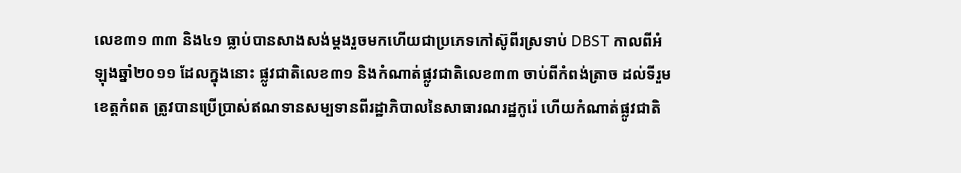លេខ៣១ ៣៣ និង៤១ ធ្លាប់បានសាងសង់ម្ដងរួចមកហើយជាប្រភេទកៅស៊ូពីរស្រទាប់ DBST កាលពីអំឡុងឆ្នាំ២០១១ ដែលក្នុងនោះ ផ្លូវជាតិលេខ៣១ និងកំណាត់ផ្លូវជាតិលេខ៣៣ ចាប់ពីកំពង់ត្រាច ដល់ទីរួមខេត្តកំពត ត្រូវបានប្រើប្រាស់ឥណទានសម្បទានពីរដ្ឋាភិបាលនៃសាធារណរដ្ឋកូរ៉េ ហើយកំណាត់ផ្លូវជាតិ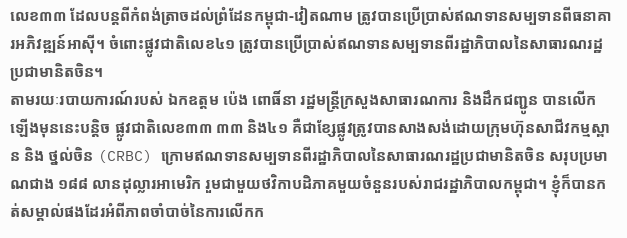លេខ៣៣ ដែលបន្តពីកំពង់ត្រាចដល់ព្រំដែនកម្ពុជា-វៀតណាម ត្រូវបានប្រើប្រាស់ឥណទានសម្បទានពីធនាគារអភិវឌ្ឍន៍អាស៊ី។ ចំពោះផ្លូវជាតិលេខ៤១ ត្រូវបានប្រើប្រាស់ឥណទានសម្បទានពីរដ្ឋាភិបាលនៃសាធារណរដ្ឋប្រជាមានិតចិន។
តាមរយៈរបាយការណ៍របស់ ឯកឧត្តម ប៉េង ពោធិ៍នា រដ្ឋមន្រ្តីក្រសួងសាធារណការ និងដឹកជញ្ជូន បានលើកឡើងមុននេះបន្តិច ផ្លូវជាតិលេខ៣៣ ៣៣ និង៤១ គឺជាខ្សែផ្លូវត្រូវបានសាងសង់ដោយក្រុមហ៊ុនសាជីវកម្មស្ពាន និង ថ្នល់ចិន (CRBC) ក្រោមឥណទានសម្បទានពីរដ្ឋាភិបាលនៃសាធារណរដ្ឋប្រជាមានិតចិន សរុបប្រមាណជាង ១៨៨ លានដុល្លារអាមេរិក រួមជាមួយថវិកាបដិភាគមួយចំនួនរបស់រាជរដ្ឋាភិបាលកម្ពុជា។ ខ្ញុំក៏បានកត់សម្គាល់ផងដែរអំពីភាពចាំបាច់នៃការលើកក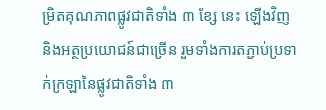ម្រិតគុណភាពផ្លូវជាតិទាំង ៣ ខ្សែ នេះ ឡើងវិញ និងអត្ថប្រយោជន៍ជាច្រើន រួមទាំងការតភ្ជាប់ប្រទាក់ក្រឡានៃផ្លូវជាតិទាំង ៣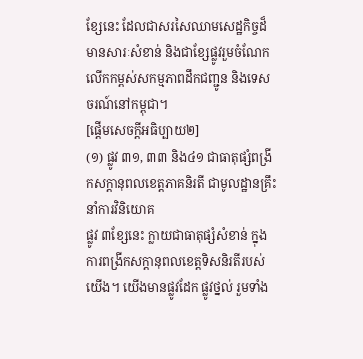ខ្សែនេះ ដែលជាសរសៃឈាមសេដ្ឋកិច្ចដ៏មានសារៈសំខាន់ និងជាខ្សែផ្លូវរួមចំណែកលើកកម្ពស់សកម្មភាពដឹកជញ្ជូន និងទេសចរណ៍នៅកម្ពុជា។
[ផ្ដើមសេចក្ដីអធិប្បាយ២]
(១) ផ្លូវ ៣១, ៣៣ និង៤១ ជាធាតុផ្សំពង្រីកសក្ដានុពលខេត្តភាគនិរតី ជាមូលដ្ឋានគ្រឹះនាំការវិនិយោគ
ផ្លូវ ៣ខ្សែនេះ ក្លាយជាធាតុផ្សំសំខាន់ ក្នុងការពង្រីកសក្ដានុពលខេត្តទិសនិរតីរបស់យើង។ យើងមានផ្លូវដែក ផ្លូវថ្នល់ រួមទាំង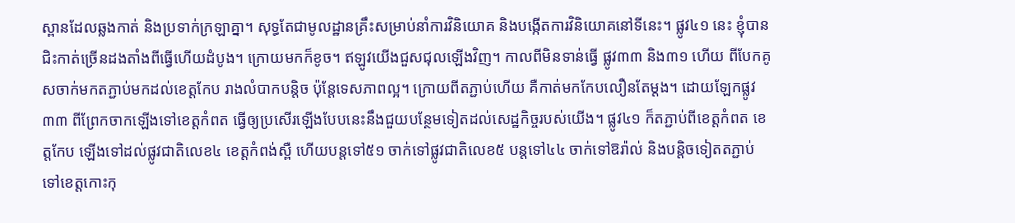ស្ពានដែលឆ្លងកាត់ និងប្រទាក់ក្រឡាគ្នា។ សុទ្ធតែជាមូលដ្ឋានគ្រឹះសម្រាប់នាំការវិនិយោគ និងបង្កើតការវិនិយោគនៅទីនេះ។ ផ្លូវ៤១ នេះ ខ្ញុំបានជិះកាត់ច្រើនដងតាំងពីធ្វើហើយដំបូង។ ក្រោយមកក៏ខូច។ ឥឡូវយើងជួសជុលឡើងវិញ។ កាលពីមិនទាន់ធ្វើ ផ្លូវ៣៣ និង៣១ ហើយ ពីបែកគូសចាក់មកតភ្ជាប់មកដល់ខេត្តកែប រាងលំបាកបន្តិច ប៉ុន្តែទេសភាពល្អ។ ក្រោយពីតភ្ជាប់ហើយ គឺកាត់មកកែបលឿនតែម្ដង។ ដោយឡែកផ្លូវ៣៣ ពីព្រែកចាកឡើងទៅខេត្តកំពត ធ្វើឲ្យប្រសើរឡើងបែបនេះនឹងជួយបន្ថែមទៀតដល់សេដ្ឋកិច្ចរបស់យើង។ ផ្លូវ៤១ ក៏តភ្ជាប់ពីខេត្តកំពត ខេត្តកែប ឡើងទៅដល់ផ្លូវជាតិលេខ៤ ខេត្តកំពង់ស្ពឺ ហើយបន្តទៅ៥១ ចាក់ទៅផ្លូវជាតិលេខ៥ បន្តទៅ៤៤ ចាក់ទៅឱរ៉ាល់ និងបន្តិចទៀតតភ្ជាប់ទៅខេត្តកោះកុ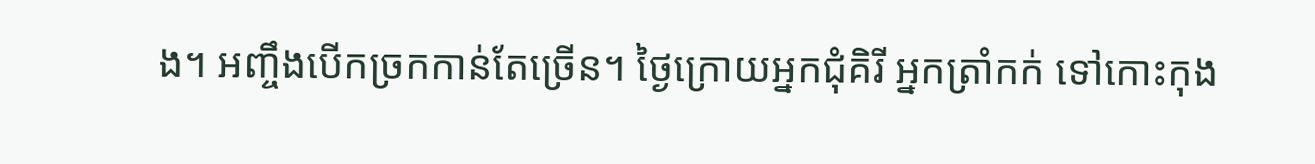ង។ អញ្ចឹងបើកច្រកកាន់តែច្រើន។ ថ្ងៃក្រោយអ្នកជុំគិរី អ្នកត្រាំកក់ ទៅកោះកុង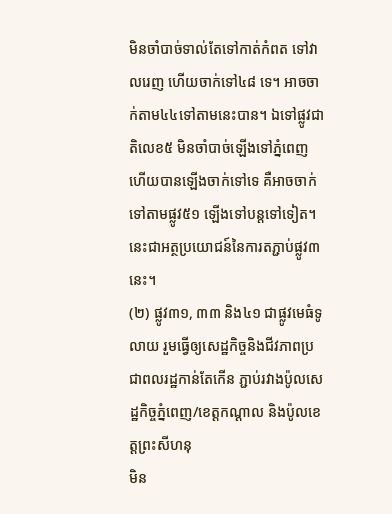មិនចាំបាច់ទាល់តែទៅកាត់កំពត ទៅវាលរេញ ហើយចាក់ទៅ៤៨ ទេ។ អាចចាក់តាម៤៤ទៅតាមនេះបាន។ ឯទៅផ្លូវជាតិលេខ៥ មិនចាំបាច់ឡើងទៅភ្នំពេញហើយបានឡើងចាក់ទៅទេ គឺអាចចាក់ទៅតាមផ្លូវ៥១ ឡើងទៅបន្តទៅទៀត។ នេះជាអត្ថប្រយោជន៍នៃការតភ្ជាប់ផ្លូវ៣នេះ។
(២) ផ្លូវ៣១, ៣៣ និង៤១ ជាផ្លូវមេធំទូលាយ រួមធ្វើឲ្យសេដ្ឋកិច្ចនិងជីវភាពប្រជាពលរដ្ឋកាន់តែកើន ភ្ជាប់រវាងប៉ូលសេដ្ឋកិច្ចភ្នំពេញ/ខេត្តកណ្ដាល និងប៉ូលខេត្តព្រះសីហនុ
មិន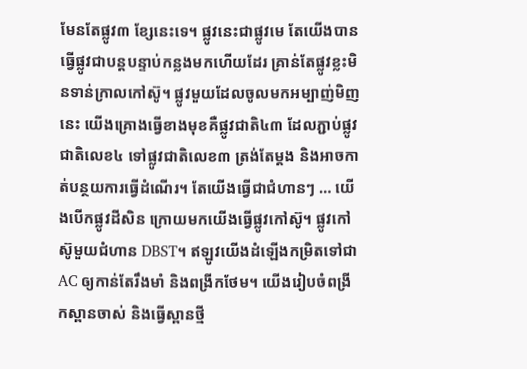មែនតែផ្លូវ៣ ខ្សែនេះទេ។ ផ្លូវនេះជាផ្លូវមេ តែយើងបានធ្វើផ្លូវជាបន្តបន្ទាប់កន្លងមកហើយដែរ គ្រាន់តែផ្លូវខ្លះមិនទាន់ក្រាលកៅស៊ូ។ ផ្លូវមួយដែលចូលមកអម្បាញ់មិញនេះ យើងគ្រោងធ្វើខាងមុខគឺផ្លូវជាតិ៤៣ ដែលភ្ជាប់ផ្លូវជាតិលេខ៤ ទៅផ្លូវជាតិលេខ៣ ត្រង់តែម្ដង និងអាចកាត់បន្ថយការធ្វើដំណើរ។ តែយើងធ្វើជាជំហានៗ … យើងបើកផ្លូវដីសិន ក្រោយមកយើងធ្វើផ្លូវកៅស៊ូ។ ផ្លូវកៅស៊ូមួយជំហាន DBST។ ឥឡូវយើងដំឡើងកម្រិតទៅជា AC ឲ្យកាន់តែរឹងមាំ និងពង្រីកថែម។ យើងរៀបចំពង្រីកស្ពានចាស់ និងធ្វើស្ពានថ្មី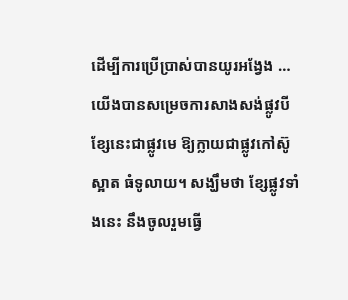ដើម្បីការប្រើប្រាស់បានយូរអង្វែង … យើងបានសម្រេចការសាងសង់ផ្លូវបីខ្សែនេះជាផ្លូវមេ ឱ្យក្លាយជាផ្លូវកៅស៊ូស្អាត ធំទូលាយ។ សង្ឃឹមថា ខ្សែផ្លូវទាំងនេះ នឹងចូលរួមធ្វើ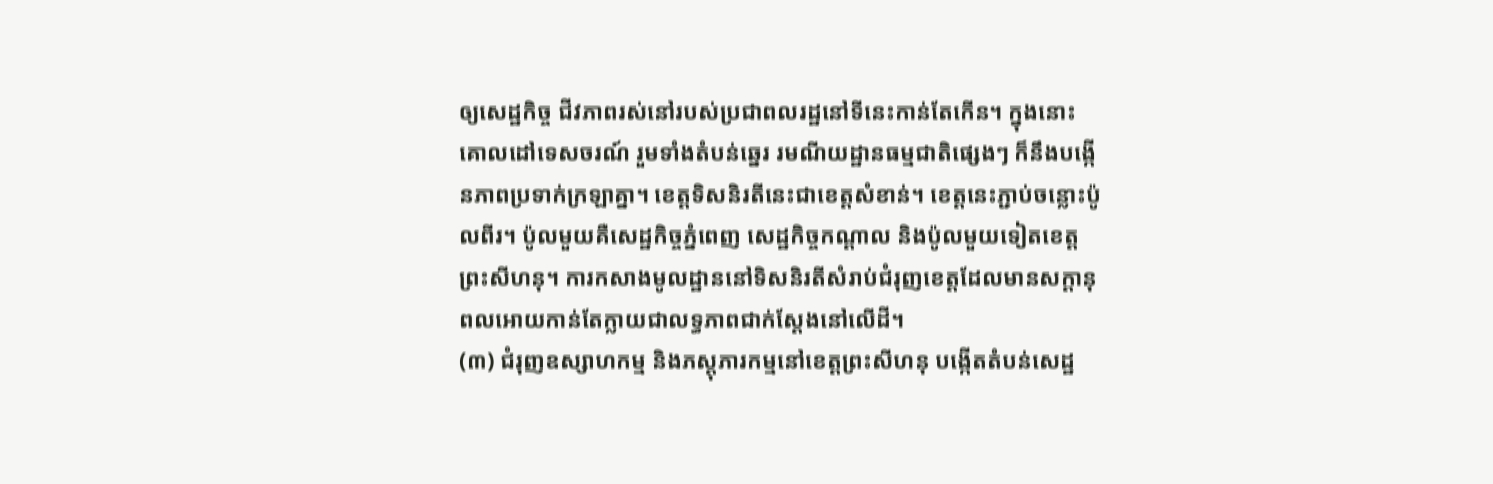ឲ្យសេដ្ឋកិច្ច ជីវភាពរស់នៅរបស់ប្រជាពលរដ្ឋនៅទីនេះកាន់តែកើន។ ក្នុងនោះ គោលដៅទេសចរណ៍ រួមទាំងតំបន់ឆ្នេរ រមណីយដ្ឋានធម្មជាតិផ្សេងៗ ក៏នឹងបង្កើនភាពប្រទាក់ក្រឡាគ្នា។ ខេត្តទិសនិរតីនេះជាខេត្តសំខាន់។ ខេត្តនេះភ្ជាប់ចន្លោះប៉ូលពីរ។ ប៉ូលមួយគឺសេដ្ឋកិច្ចភ្នំពេញ សេដ្ឋកិច្ចកណ្ដាល និងប៉ូលមួយទៀតខេត្តព្រះសីហនុ។ ការកសាងមូលដ្ឋាននៅទិសនិរតីសំរាប់ជំរុញខេត្តដែលមានសក្ដានុពលអោយកាន់តែក្លាយជាលទ្ធភាពជាក់ស្ដែងនៅលើដី។
(៣) ជំរុញឧស្សាហកម្ម និងភស្ដុភារកម្មនៅខេត្តព្រះសីហនុ បង្កើតតំបន់សេដ្ឋ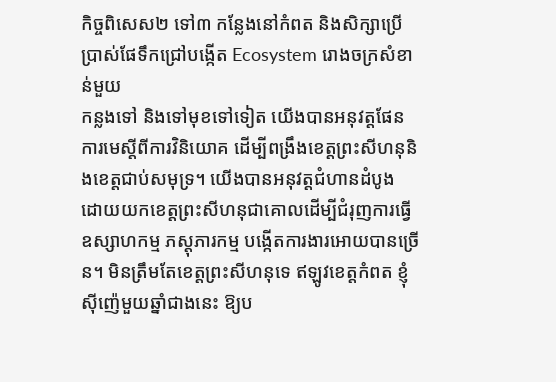កិច្ចពិសេស២ ទៅ៣ កន្លែងនៅកំពត និងសិក្សាប្រើប្រាស់ផែទឹកជ្រៅបង្កើត Ecosystem រោងចក្រសំខាន់មួយ
កន្លងទៅ និងទៅមុខទៅទៀត យើងបានអនុវត្តផែនការមេស្តីពីការវិនិយោគ ដើម្បីពង្រឹងខេត្តព្រះសីហនុនិងខេត្តជាប់សមុទ្រ។ យើងបានអនុវត្តជំហានដំបូង ដោយយកខេត្តព្រះសីហនុជាគោលដើម្បីជំរុញការធ្វើឧស្សាហកម្ម ភស្ដុភារកម្ម បង្កើតការងារអោយបានច្រើន។ មិនត្រឹមតែខេត្តព្រះសីហនុទេ ឥឡូវខេត្តកំពត ខ្ញុំស៊ីញ៉េមួយឆ្នាំជាងនេះ ឱ្យប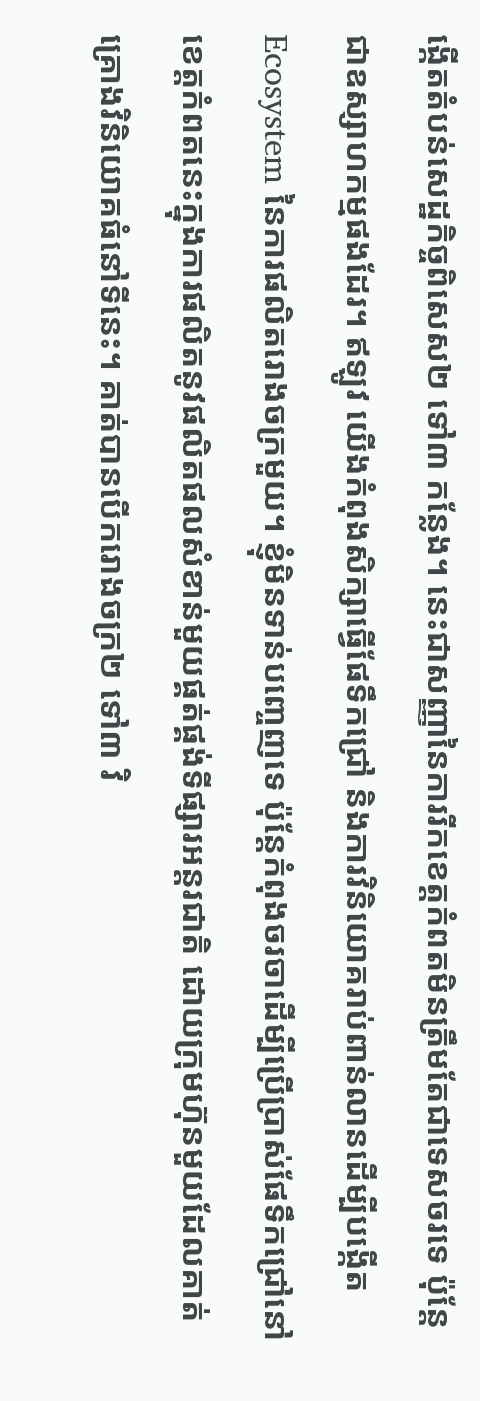ង្កើតតំបន់សេដ្ឋកិច្ចពិសេស២ ទៅ៣ កន្លែង។ នេះជាសញ្ញានៃការរីកខេត្តកំពតមិនត្រឹមតែជាទេសចរទេ ប៉ុន្តែជាឧស្សាហកម្មផងដែរ។ ឥឡូវ យើងកំពុងសិក្សាធ្វើផែទឹកជ្រៅ និងការវិនិយោគរាប់ពាន់លានដើម្បីបង្កើត Ecosystem នៃការផលិតរោងចក្រមួយ។ ខ្ញុំមិនទាន់បញ្ចេញទេ ប៉ុន្តែកំពុងចរចាដើម្បីប្រើប្រាស់ផែទឹកជ្រៅនៅខេត្តកំពតនេះក្នុងការផលិតនូវផលិតផលសំខាន់មួយផ្គត់ផ្គង់ទីផ្សារអន្តរជាតិ ដោយក្រុមហ៊ុនមួយដែលគាត់គ្រោងវិនិយោគធំនៅទីនេះ។ គាត់បានបើករោងចក្រ២ ទៅ៣ វិ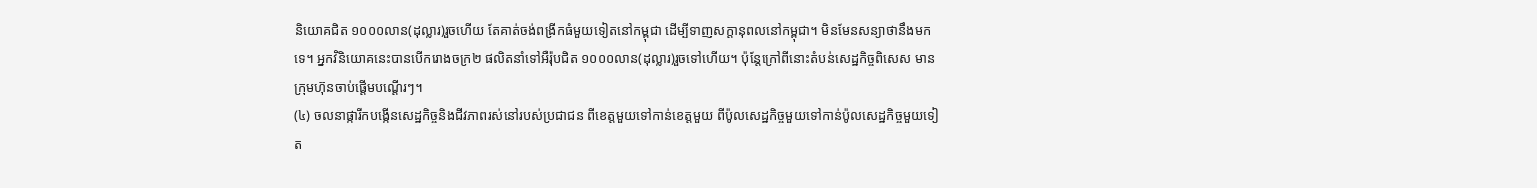និយោគជិត ១០០០លាន(ដុល្លារ)រួចហើយ តែគាត់ចង់ពង្រីកធំមួយទៀតនៅកម្ពុជា ដើម្បីទាញសក្ដានុពលនៅកម្ពុជា។ មិនមែនសន្យាថានឹងមកទេ។ អ្នកវិនិយោគនេះបានបើករោងចក្រ២ ផលិតនាំទៅអឺរ៉ុបជិត ១០០០លាន(ដុល្លារ)រួចទៅហើយ។ ប៉ុន្តែក្រៅពីនោះតំបន់សេដ្ឋកិច្ចពិសេស មានក្រុមហ៊ុនចាប់ផ្ដើមបណ្ដើរៗ។
(៤) ចលនាផ្ការីកបង្កើនសេដ្ឋកិច្ចនិងជីវភាពរស់នៅរបស់ប្រជាជន ពីខេត្តមួយទៅកាន់ខេត្តមួយ ពីប៉ូលសេដ្ឋកិច្ចមួយទៅកាន់ប៉ូលសេដ្ឋកិច្ចមួយទៀត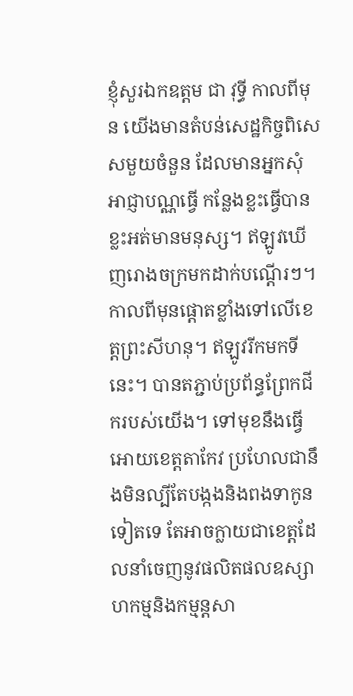ខ្ញុំសួរឯកឧត្តម ជា វុទ្ធី កាលពីមុន យើងមានតំបន់សេដ្ឋកិច្ចពិសេសមួយចំនួន ដែលមានអ្នកសុំអាជ្ញាបណ្ណធ្វើ កន្លែងខ្លះធ្វើបាន ខ្លះអត់មានមនុស្ស។ ឥឡូវឃើញរោងចក្រមកដាក់បណ្ដើរៗ។ កាលពីមុនផ្ដោតខ្លាំងទៅលើខេត្តព្រះសីហនុ។ ឥឡូវរីកមកទីនេះ។ បានតភ្ជាប់ប្រព័ន្ធព្រែកជីករបស់យើង។ ទៅមុខនឹងធ្វើអោយខេត្តតាកែវ ប្រហែលជានឹងមិនល្បីតែបង្កងនិងពងទាកូនទៀតទេ តែអាចក្លាយជាខេត្តដែលនាំចេញនូវផលិតផលឧស្សាហកម្មនិងកម្មន្តសា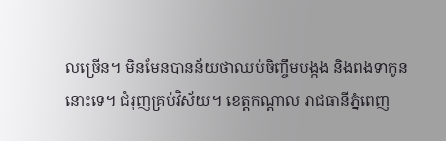លច្រើន។ មិនមែនបានន័យថាឈប់ចិញ្ចឹមបង្កង និងពងទាកូននោះទេ។ ជំរុញគ្រប់វិស័យ។ ខេត្តកណ្ដាល រាជធានីភ្នំពេញ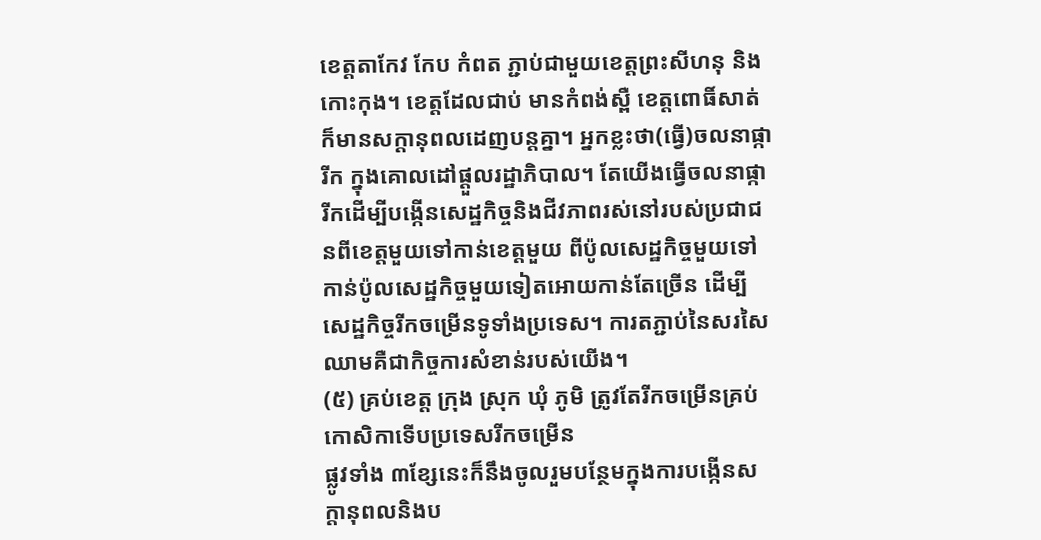ខេត្តតាកែវ កែប កំពត ភ្ជាប់ជាមួយខេត្តព្រះសីហនុ និងកោះកុង។ ខេត្តដែលជាប់ មានកំពង់ស្ពឺ ខេត្តពោធិ៍សាត់ ក៏មានសក្ដានុពលដេញបន្តគ្នា។ អ្នកខ្លះថា(ធ្វើ)ចលនាផ្ការីក ក្នុងគោលដៅផ្ដួលរដ្ឋាភិបាល។ តែយើងធ្វើចលនាផ្ការីកដើម្បីបង្កើនសេដ្ឋកិច្ចនិងជីវភាពរស់នៅរបស់ប្រជាជនពីខេត្តមួយទៅកាន់ខេត្តមួយ ពីប៉ូលសេដ្ឋកិច្ចមួយទៅកាន់ប៉ូលសេដ្ឋកិច្ចមួយទៀតអោយកាន់តែច្រើន ដើម្បីសេដ្ឋកិច្ចរីកចម្រើនទូទាំងប្រទេស។ ការតភ្ជាប់នៃសរសៃឈាមគឺជាកិច្ចការសំខាន់របស់យើង។
(៥) គ្រប់ខេត្ត ក្រុង ស្រុក ឃុំ ភូមិ ត្រូវតែរីកចម្រើនគ្រប់កោសិកាទើបប្រទេសរីកចម្រើន
ផ្លូវទាំង ៣ខ្សែនេះក៏នឹងចូលរួមបន្ថែមក្នុងការបង្កើនសក្ដានុពលនិងប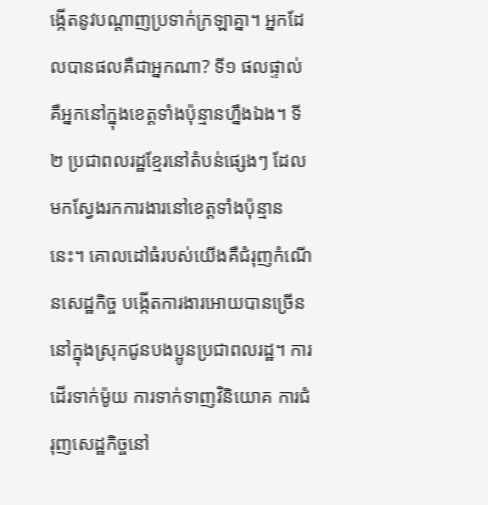ង្កើតនូវបណ្ដាញប្រទាក់ក្រឡាគ្នា។ អ្នកដែលបានផលគឺជាអ្នកណា? ទី១ ផលផ្ទាល់គឺអ្នកនៅក្នុងខេត្តទាំងប៉ុន្មានហ្នឹងឯង។ ទី២ ប្រជាពលរដ្ឋខ្មែរនៅតំបន់ផ្សេងៗ ដែលមកស្វែងរកការងារនៅខេត្តទាំងប៉ុន្មាននេះ។ គោលដៅធំរបស់យើងគឺជំរុញកំណើនសេដ្ឋកិច្ច បង្កើតការងារអោយបានច្រើននៅក្នុងស្រុកជូនបងប្អូនប្រជាពលរដ្ឋ។ ការដើរទាក់ម៉ូយ ការទាក់ទាញវិនិយោគ ការជំរុញសេដ្ឋកិច្ចនៅ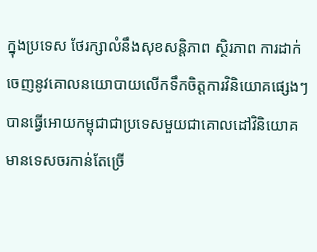ក្នុងប្រទេស ថែរក្សាលំនឹងសុខសន្តិភាព ស្ថិរភាព ការដាក់ចេញនូវគោលនយោបាយលើកទឹកចិត្តការវិនិយោគផ្សេងៗ បានធ្វើអោយកម្ពុជាជាប្រទេសមួយជាគោលដៅវិនិយោគ មានទេសចរកាន់តែច្រើ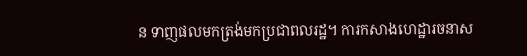ន ទាញផលមកត្រង់មកប្រជាពលរដ្ឋ។ ការកសាងហេដ្ឋារចនាស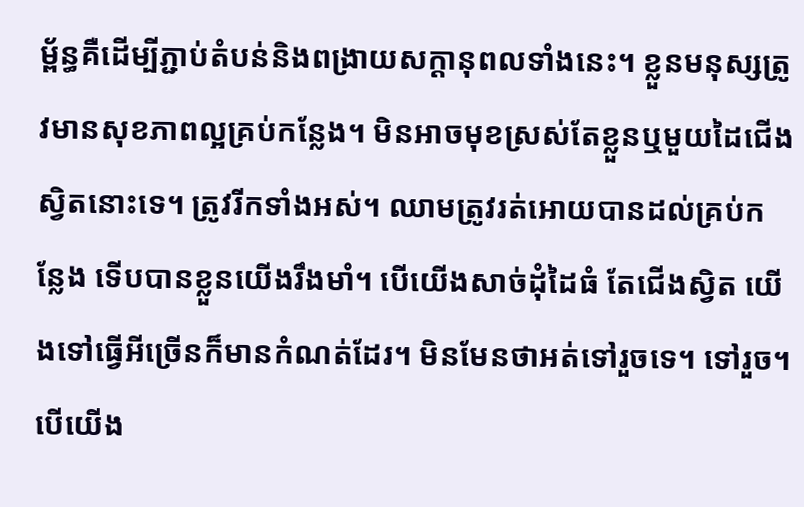ម្ព័ន្ធគឺដើម្បីភ្ជាប់តំបន់និងពង្រាយសក្ដានុពលទាំងនេះ។ ខ្លួនមនុស្សត្រូវមានសុខភាពល្អគ្រប់កន្លែង។ មិនអាចមុខស្រស់តែខ្លួនឬមួយដៃជើងស្វិតនោះទេ។ ត្រូវរីកទាំងអស់។ ឈាមត្រូវរត់អោយបានដល់គ្រប់កន្លែង ទើបបានខ្លួនយើងរឹងមាំ។ បើយើងសាច់ដុំដៃធំ តែជើងស្វិត យើងទៅធ្វើអីច្រើនក៏មានកំណត់ដែរ។ មិនមែនថាអត់ទៅរួចទេ។ ទៅរួច។ បើយើង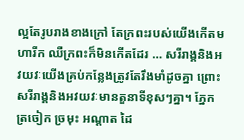ល្អតែរូបរាងខាងក្រៅ តែក្រពះរបស់យើងកើតមហារីក ឈឺក្រពះក៏មិនកើតដែរ … សរីរាង្គនិងអវយវៈយើងគ្រប់កន្លែងត្រូវតែរឹងមាំដូចគ្នា ព្រោះសរីរាង្គនិងអវយវៈមានតួនាទីខុសៗគ្នា។ ភ្នែក ត្រចៀក ច្រមុះ អណ្ដាត ដៃ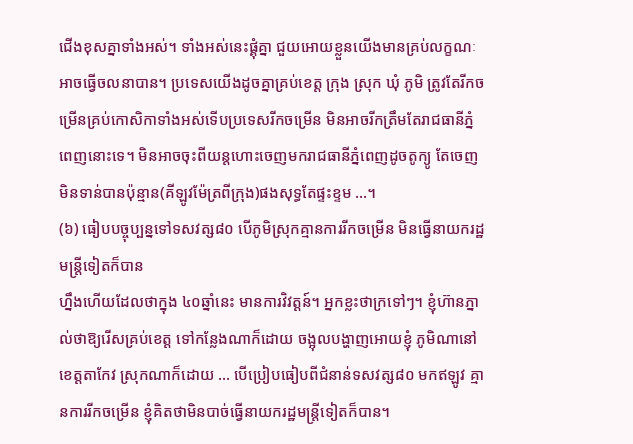ជើងខុសគ្នាទាំងអស់។ ទាំងអស់នេះផ្គុំគ្នា ជួយអោយខ្លួនយើងមានគ្រប់លក្ខណៈអាចធ្វើចលនាបាន។ ប្រទេសយើងដូចគ្នាគ្រប់ខេត្ត ក្រុង ស្រុក ឃុំ ភូមិ ត្រូវតែរីកចម្រើនគ្រប់កោសិកាទាំងអស់ទើបប្រទេសរីកចម្រើន មិនអាចរីកត្រឹមតែរាជធានីភ្នំពេញនោះទេ។ មិនអាចចុះពីយន្តហោះចេញមករាជធានីភ្នំពេញដូចតូក្យូ តែចេញមិនទាន់បានប៉ុន្មាន(គីឡូវម៉ែត្រពីក្រុង)ផងសុទ្ធតែផ្ទះខ្ទម …។
(៦) ធៀបបច្ចុប្បន្នទៅទសវត្ស៨០ បើភូមិស្រុកគ្មានការរីកចម្រើន មិនធ្វើនាយករដ្ឋមន្ត្រីទៀតក៏បាន
ហ្នឹងហើយដែលថាក្នុង ៤០ឆ្នាំនេះ មានការវិវត្តន៍។ អ្នកខ្លះថាក្រទៅៗ។ ខ្ញុំហ៊ានភ្នាល់ថាឱ្យរើសគ្រប់ខេត្ត ទៅកន្លែងណាក៏ដោយ ចង្អុលបង្ហាញអោយខ្ញុំ ភូមិណានៅខេត្តតាកែវ ស្រុកណាក៏ដោយ … បើប្រៀបធៀបពីជំនាន់ទសវត្ស៨០ មកឥឡូវ គ្មានការរីកចម្រើន ខ្ញុំគិតថាមិនបាច់ធ្វើនាយករដ្ឋមន្ត្រីទៀតក៏បាន។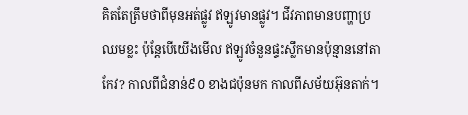គិតតែត្រឹមថាពីមុនអត់ផ្លូវ ឥឡូវមានផ្លូវ។ ជីវភាពមានបញ្ហាប្រឈមខ្លះ ប៉ុន្តែបើយើងមើល ឥឡូវចំនួនផ្ទះស្លឹកមានប៉ុន្មាននៅតាកែវ? កាលពីជំនាន់៩០ ខាងជប៉ុនមក កាលពីសម័យអ៊ុនតាក់។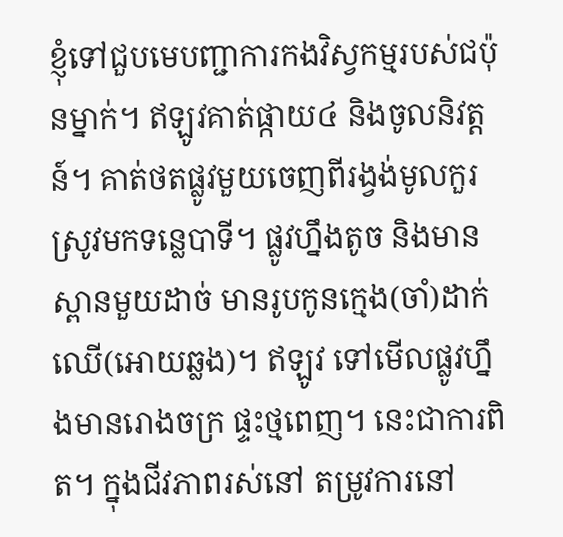ខ្ញុំទៅជួបមេបញ្ជាការកងវិស្វកម្មរបស់ជប៉ុនម្នាក់។ ឥឡូវគាត់ផ្កាយ៤ និងចូលនិវត្តន៍។ គាត់ថតផ្លូវមួយចេញពីរង្វង់មូលកួរស្រូវមកទន្លេបាទី។ ផ្លូវហ្នឹងតូច និងមានស្ពានមួយដាច់ មានរូបកូនក្មេង(ចាំ)ដាក់ឈើ(អោយឆ្លង)។ ឥឡូវ ទៅមើលផ្លូវហ្នឹងមានរោងចក្រ ផ្ទះថ្មពេញ។ នេះជាការពិត។ ក្នុងជីវភាពរស់នៅ តម្រូវការនៅ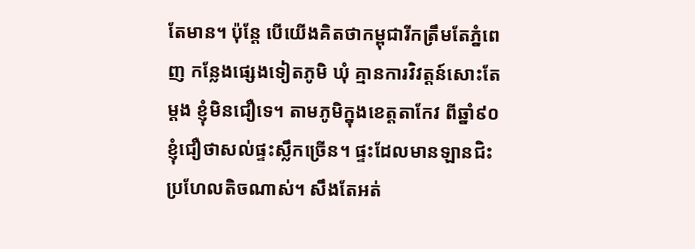តែមាន។ ប៉ុន្តែ បើយើងគិតថាកម្ពុជារីកត្រឹមតែភ្នំពេញ កន្លែងផ្សេងទៀតភូមិ ឃុំ គ្មានការវិវត្តន៍សោះតែម្ដង ខ្ញុំមិនជឿទេ។ តាមភូមិក្នុងខេត្តតាកែវ ពីឆ្នាំ៩០ ខ្ញុំជឿថាសល់ផ្ទះស្លឹកច្រើន។ ផ្ទះដែលមានឡានជិះប្រហែលតិចណាស់។ សឹងតែអត់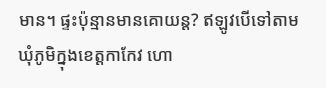មាន។ ផ្ទះប៉ុន្មានមានគោយន្ត? ឥឡូវបើទៅតាមឃុំភូមិក្នុងខេត្តកាកែវ ហោ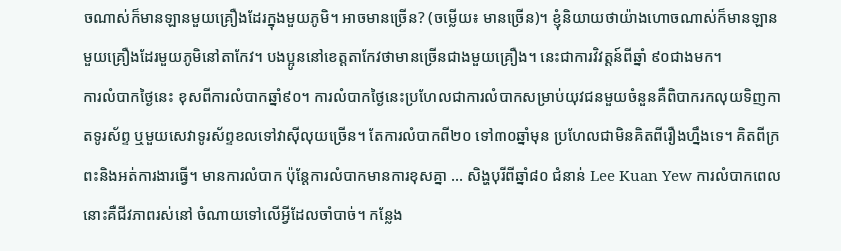ចណាស់ក៏មានឡានមួយគ្រឿងដែរក្នុងមួយភូមិ។ អាចមានច្រើន? (ចម្លើយ៖ មានច្រើន)។ ខ្ញុំនិយាយថាយ៉ាងហោចណាស់ក៏មានឡានមួយគ្រឿងដែរមួយភូមិនៅតាកែវ។ បងប្អូននៅខេត្តតាកែវថាមានច្រើនជាងមួយគ្រឿង។ នេះជាការវិវត្តន៍ពីឆ្នាំ ៩០ជាងមក។
ការលំបាកថ្ងៃនេះ ខុសពីការលំបាកឆ្នាំ៩០។ ការលំបាកថ្ងៃនេះប្រហែលជាការលំបាកសម្រាប់យុវជនមួយចំនួនគឺពិបាករកលុយទិញកាតទូរស័ព្ទ ឬមួយសេវាទូរស័ព្ទខលទៅវាស៊ីលុយច្រើន។ តែការលំបាកពី២០ ទៅ៣០ឆ្នាំមុន ប្រហែលជាមិនគិតពីរឿងហ្នឹងទេ។ គិតពីក្រពះនិងអត់ការងារធ្វើ។ មានការលំបាក ប៉ុន្តែការលំបាកមានការខុសគ្នា … សិង្ហបុរីពីឆ្នាំ៨០ ជំនាន់ Lee Kuan Yew ការលំបាកពេលនោះគឺជីវភាពរស់នៅ ចំណាយទៅលើអ្វីដែលចាំបាច់។ កន្លែង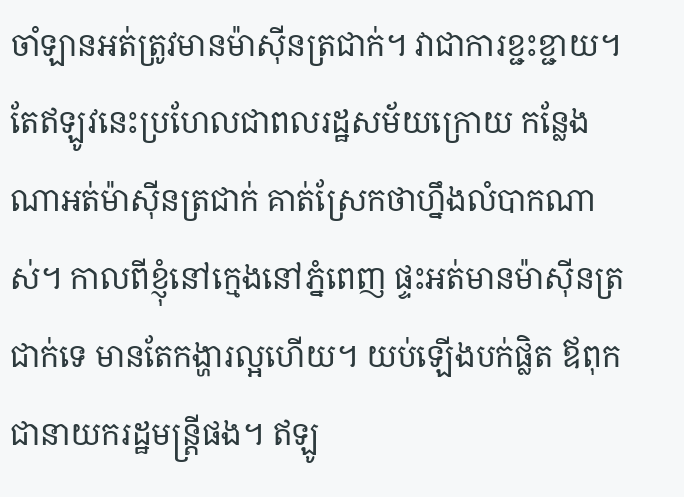ចាំឡានអត់ត្រូវមានម៉ាស៊ីនត្រជាក់។ វាជាការខ្ជះខ្ជាយ។ តែឥឡូវនេះប្រហែលជាពលរដ្ឋសម័យក្រោយ កន្លែងណាអត់ម៉ាស៊ីនត្រជាក់ គាត់ស្រែកថាហ្នឹងលំបាកណាស់។ កាលពីខ្ញុំនៅក្មេងនៅភ្នំពេញ ផ្ទះអត់មានម៉ាស៊ីនត្រជាក់ទេ មានតែកង្ហារល្អហើយ។ យប់ឡើងបក់ផ្លិត ឪពុកជានាយករដ្ឋមន្ត្រីផង។ ឥឡូ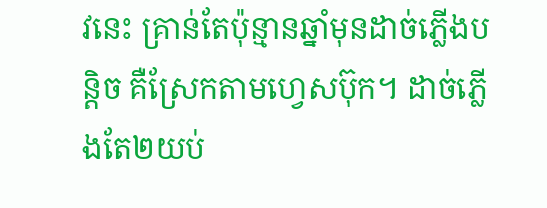វនេះ គ្រាន់តែប៉ុន្មានឆ្នាំមុនដាច់ភ្លើងបន្តិច គឺស្រែកតាមហ្វេសប៊ុក។ ដាច់ភ្លើងតែ២យប់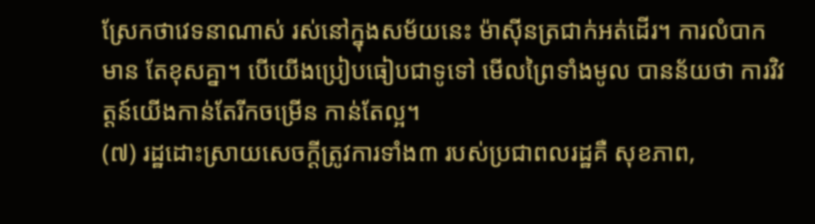ស្រែកថាវេទនាណាស់ រស់នៅក្នុងសម័យនេះ ម៉ាស៊ីនត្រជាក់អត់ដើរ។ ការលំបាកមាន តែខុសគ្នា។ បើយើងប្រៀបធៀបជាទូទៅ មើលព្រៃទាំងមូល បានន័យថា ការវិវត្តន៍យើងកាន់តែរីកចម្រើន កាន់តែល្អ។
(៧) រដ្ឋដោះស្រាយសេចក្តីត្រូវការទាំង៣ របស់ប្រជាពលរដ្ឋគឺ សុខភាព,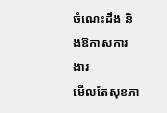ចំណេះដឹង និងឱកាសការងារ
មើលតែសុខភា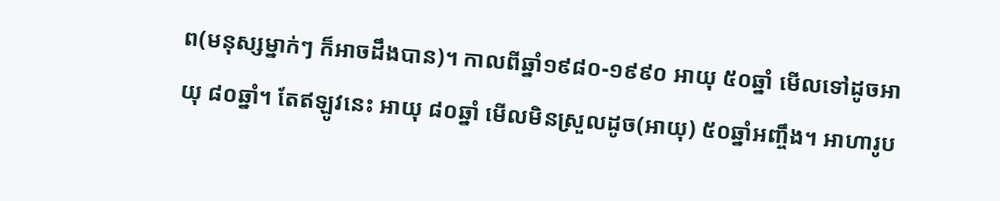ព(មនុស្សម្នាក់ៗ ក៏អាចដឹងបាន)។ កាលពីឆ្នាំ១៩៨០-១៩៩០ អាយុ ៥០ឆ្នាំ មើលទៅដូចអាយុ ៨០ឆ្នាំ។ តែឥឡូវនេះ អាយុ ៨០ឆ្នាំ មើលមិនស្រួលដូច(អាយុ) ៥០ឆ្នាំអញ្ចឹង។ អាហារូប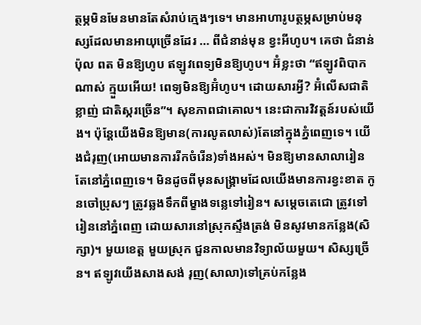ត្ថម្ភមិនមែនមានតែសំរាប់ក្មេងៗទេ។ មានអាហារូបត្ថម្ភសម្រាប់មនុស្សដែលមានអាយុច្រើនដែរ … ពីជំនាន់មុន ខ្វះអីហូប។ គេថា ជំនាន់ ប៉ុល ពត មិនឱ្យហូប ឥឡូវពេទ្យមិនឱ្យហូប។ អ៊ំខ្លះថា “ឥឡូវពិបាកណាស់ ក្មួយអើយ! ពេទ្យមិនឱ្យអ៊ំហូប។ ដោយសារអ្វី? អ៊ំលើសជាតិខ្លាញ់ ជាតិស្ករច្រើន”។ សុខភាពជាគោល។ នេះជាការវិវត្តន៍របស់យើង។ ប៉ុន្តែយើងមិនឱ្យមាន(ការលូតលាស់)តែនៅក្នុងភ្នំពេញទេ។ យើងជំរុញ(អោយមានការរីកចំរើន)ទាំងអស់។ មិនឱ្យមានសាលារៀនតែនៅភ្នំពេញទេ។ មិនដូចពីមុនសង្រ្គាមដែលយើងមានការខ្វះខាត កូនចៅប្រុសៗ ត្រូវឆ្លងទឹកពីម្ខាងទន្លេទៅរៀន។ សម្ដេចតេជោ ត្រូវទៅរៀននៅភ្នំពេញ ដោយសារនៅស្រុកស្ទឹងត្រង់ មិនសូវមានកន្លែង(សិក្សា)។ មួយខេត្ត មួយស្រុក ជួនកាលមានវិទ្យាល័យមួយ។ សិស្សច្រើន។ ឥឡូវយើងសាងសង់ រុញ(សាលា)ទៅគ្រប់កន្លែង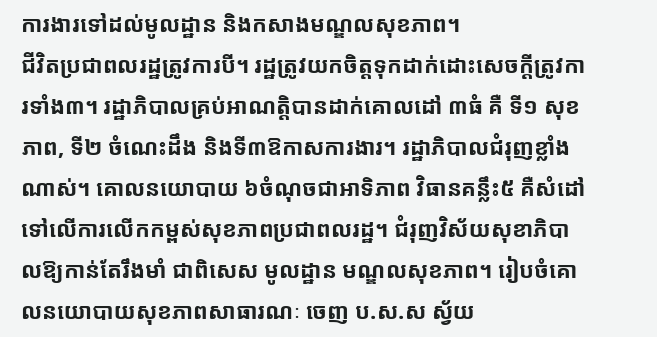ការងារទៅដល់មូលដ្ឋាន និងកសាងមណ្ឌលសុខភាព។
ជីវិតប្រជាពលរដ្ឋត្រូវការបី។ រដ្ឋត្រូវយកចិត្តទុកដាក់ដោះសេចក្តីត្រូវការទាំង៣។ រដ្ឋាភិបាលគ្រប់អាណត្តិបានដាក់គោលដៅ ៣ធំ គឺ ទី១ សុខភាព, ទី២ ចំណេះដឹង និងទី៣ឱកាសការងារ។ រដ្ឋាភិបាលជំរុញខ្លាំងណាស់។ គោលនយោបាយ ៦ចំណុចជាអាទិភាព វិធានគន្លឹះ៥ គឺសំដៅទៅលើការលើកកម្ពស់សុខភាពប្រជាពលរដ្ឋ។ ជំរុញវិស័យសុខាភិបាលឱ្យកាន់តែរឹងមាំ ជាពិសេស មូលដ្ឋាន មណ្ឌលសុខភាព។ រៀបចំគោលនយោបាយសុខភាពសាធារណៈ ចេញ ប.ស.ស ស្វ័យ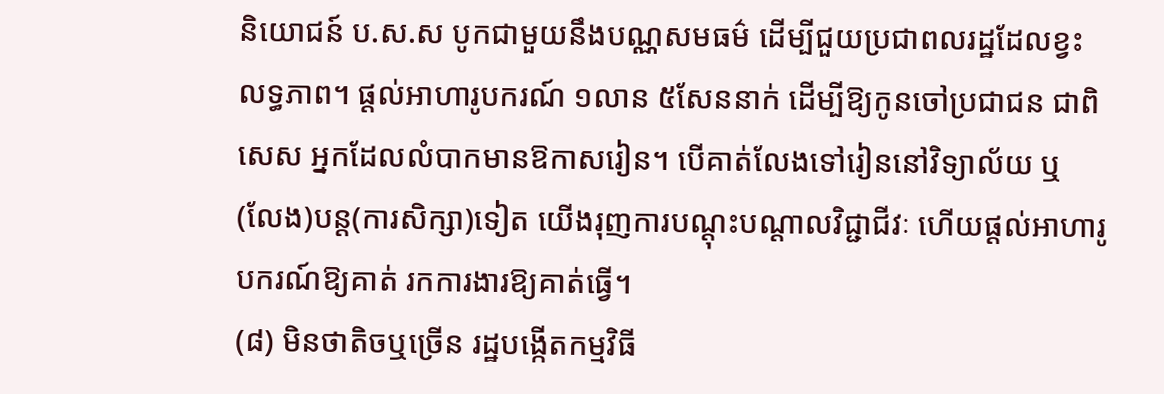និយោជន៍ ប.ស.ស បូកជាមួយនឹងបណ្ណសមធម៌ ដើម្បីជួយប្រជាពលរដ្ឋដែលខ្វះលទ្ធភាព។ ផ្ដល់អាហារូបករណ៍ ១លាន ៥សែននាក់ ដើម្បីឱ្យកូនចៅប្រជាជន ជាពិសេស អ្នកដែលលំបាកមានឱកាសរៀន។ បើគាត់លែងទៅរៀននៅវិទ្យាល័យ ឬ(លែង)បន្ត(ការសិក្សា)ទៀត យើងរុញការបណ្ដុះបណ្ដាលវិជ្ជាជីវៈ ហើយផ្ដល់អាហារូបករណ៍ឱ្យគាត់ រកការងារឱ្យគាត់ធ្វើ។
(៨) មិនថាតិចឬច្រើន រដ្ឋបង្កើតកម្មវិធី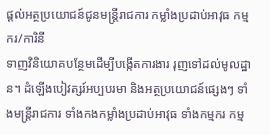ផ្ដល់អត្ថប្រយោជន៍ជូនមន្រ្តីរាជការ កម្លាំងប្រដាប់អាវុធ កម្មករ/ការិនី
ទាញវិនិយោគបន្ថែមដើម្បីបង្កើតការងារ រុញទៅដល់មូលដ្ឋាន។ ដំឡើងបៀវត្សរ៍អប្បបរមា និងអត្ថប្រយោជន៍ផ្សេងៗ ទាំងមន្រ្តីរាជការ ទាំងកងកម្លាំងប្រដាប់អាវុធ ទាំងកម្មករ កម្ម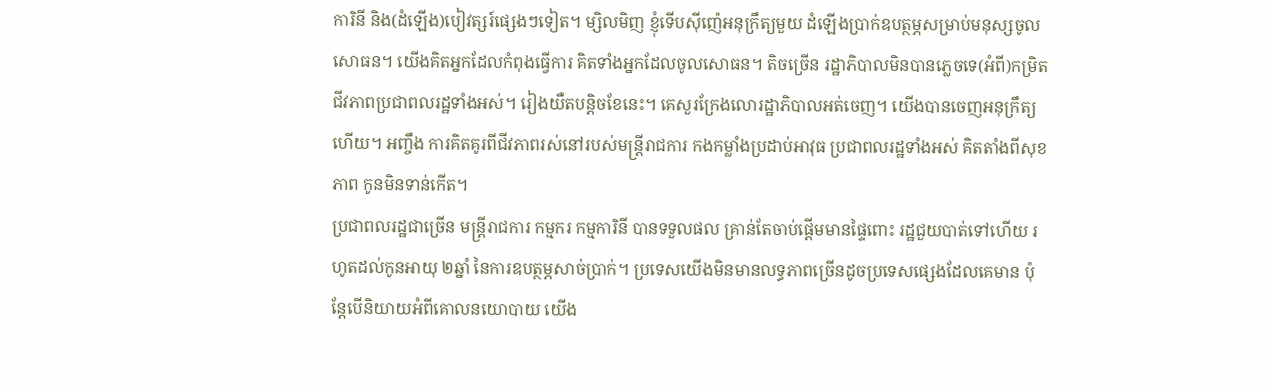ការិនី និង(ដំឡើង)បៀវត្សរ៍ផ្សេងៗទៀត។ ម្សិលមិញ ខ្ញុំទើបស៊ីញ៉េអនុក្រឹត្យមួយ ដំឡើងប្រាក់ឧបត្ថម្ភសម្រាប់មនុស្សចូលសោធន។ យើងគិតអ្នកដែលកំពុងធ្វើការ គិតទាំងអ្នកដែលចូលសោធន។ តិចច្រើន រដ្ឋាភិបាលមិនបានភ្លេចទេ(អំពី)កម្រិតជីវភាពប្រជាពលរដ្ឋទាំងអស់។ រៀងយឺតបន្តិចខែនេះ។ គេសួរក្រែងលោរដ្ឋាភិបាលអត់ចេញ។ យើងបានចេញអនុក្រឹត្យហើយ។ អញ្ចឹង ការគិតគូរពីជីវភាពរស់នៅរបស់មន្រ្តីរាជការ កងកម្លាំងប្រដាប់អាវុធ ប្រជាពលរដ្ឋទាំងអស់ គិតតាំងពីសុខភាព កូនមិនទាន់កើត។
ប្រជាពលរដ្ឋជាច្រើន មន្រ្តីរាជការ កម្មករ កម្មការិនី បានទទួលផល គ្រាន់តែចាប់ផ្ដើមមានផ្ទៃពោះ រដ្ឋជួយបាត់ទៅហើយ រហូតដល់កូនអាយុ ២ឆ្នាំ នៃការឧបត្ថម្ភសាច់ប្រាក់។ ប្រទេសយើងមិនមានលទ្ធភាពច្រើនដូចប្រទេសផ្សេងដែលគេមាន ប៉ុន្តែបើនិយាយអំពីគោលនយោបាយ យើង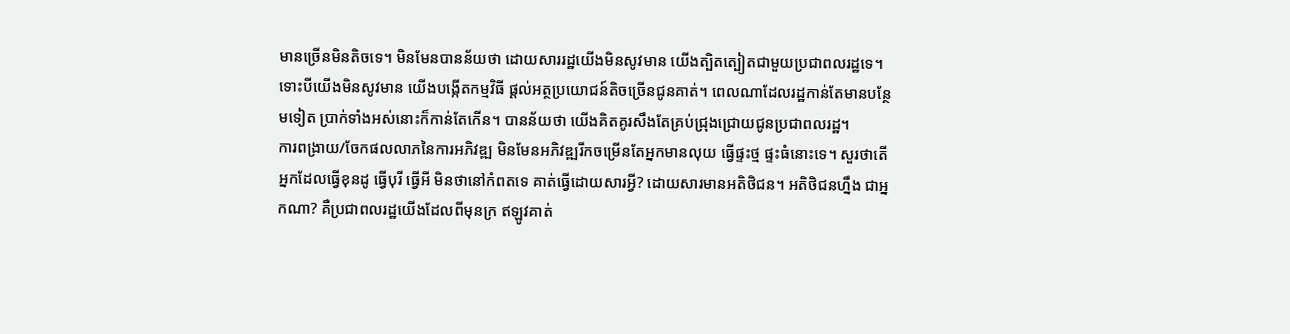មានច្រើនមិនតិចទេ។ មិនមែនបានន័យថា ដោយសាររដ្ឋយើងមិនសូវមាន យើងត្បិតត្បៀតជាមួយប្រជាពលរដ្ឋទេ។ ទោះបីយើងមិនសូវមាន យើងបង្កើតកម្មវិធី ផ្ដល់អត្ថប្រយោជន៍តិចច្រើនជូនគាត់។ ពេលណាដែលរដ្ឋកាន់តែមានបន្ថែមទៀត ប្រាក់ទាំងអស់នោះក៏កាន់តែកើន។ បានន័យថា យើងគិតគូរសឹងតែគ្រប់ជ្រុងជ្រោយជូនប្រជាពលរដ្ឋ។
ការពង្រាយ/ចែកផលលាភនៃការអភិវឌ្ឍ មិនមែនអភិវឌ្ឍរីកចម្រើនតែអ្នកមានលុយ ធ្វើផ្ទះថ្ម ផ្ទះធំនោះទេ។ សួរថាតើអ្នកដែលធ្វើខុនដូ ធ្វើបុរី ធ្វើអី មិនថានៅកំពតទេ គាត់ធ្វើដោយសារអ្វី? ដោយសារមានអតិថិជន។ អតិថិជនហ្នឹង ជាអ្នកណា? គឺប្រជាពលរដ្ឋយើងដែលពីមុនក្រ ឥឡូវគាត់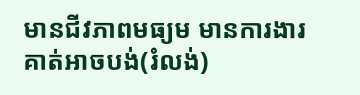មានជីវភាពមធ្យម មានការងារ គាត់អាចបង់(រំលង់)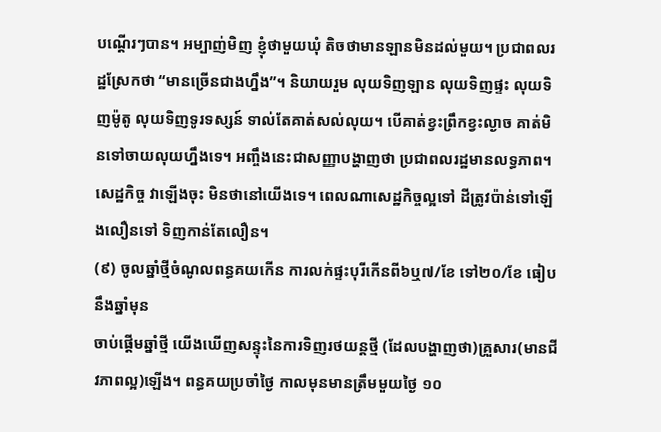បណ្ដើរៗបាន។ អម្បាញ់មិញ ខ្ញុំថាមួយឃុំ តិចថាមានឡានមិនដល់មួយ។ ប្រជាពលរដ្ឋស្រែកថា “មានច្រើនជាងហ្នឹង”។ និយាយរួម លុយទិញឡាន លុយទិញផ្ទះ លុយទិញម៉ូតូ លុយទិញទូរទស្សន៍ ទាល់តែគាត់សល់លុយ។ បើគាត់ខ្វះព្រឹកខ្វះល្ងាច គាត់មិនទៅចាយលុយហ្នឹងទេ។ អញ្ចឹងនេះជាសញ្ញាបង្ហាញថា ប្រជាពលរដ្ឋមានលទ្ធភាព។ សេដ្ឋកិច្ច វាឡើងចុះ មិនថានៅយើងទេ។ ពេលណាសេដ្ឋកិច្ចល្អទៅ ដីត្រូវប៉ាន់ទៅឡើងលឿនទៅ ទិញកាន់តែលឿន។
(៩) ចូលឆ្នាំថ្មីចំណូលពន្ធគយកើន ការលក់ផ្ទះបុរីកើនពី៦ឬ៧/ខែ ទៅ២០/ខែ ធៀបនឹងឆ្នាំមុន
ចាប់ផ្ដើមឆ្នាំថ្មី យើងឃើញសន្ទុះនៃការទិញរថយន្តថ្មី (ដែលបង្ហាញថា)គ្រួសារ(មានជីវភាពល្អ)ឡើង។ ពន្ធគយប្រចាំថ្ងៃ កាលមុនមានត្រឹមមួយថ្ងៃ ១០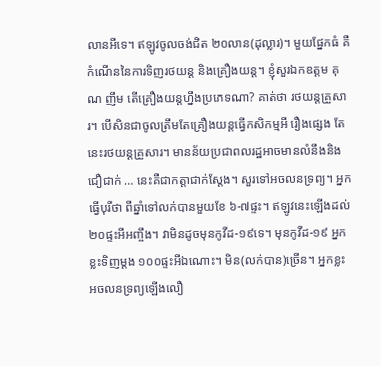លានអីទេ។ ឥឡូវចូលចង់ជិត ២០លាន(ដុល្លារ)។ មួយផ្នែកធំ គឺកំណើននៃការទិញរថយន្ត និងគ្រឿងយន្ត។ ខ្ញុំសួរឯកឧត្តម គុណ ញឹម តើគ្រឿងយន្តហ្នឹងប្រភេទណា? គាត់ថា រថយន្តគ្រួសារ។ បើសិនជាចូលត្រឹមតែគ្រឿងយន្តធ្វើកសិកម្មអី រឿងផ្សេង តែនេះរថយន្តគ្រួសារ។ មានន័យប្រជាពលរដ្ឋអាចមានលំនឹងនិងជឿជាក់ … នេះគឺជាកត្តាជាក់ស្ដែង។ សួរទៅអចលនទ្រព្យ។ អ្នកធ្វើបុរីថា ពីឆ្នាំទៅលក់បានមួយខែ ៦-៧ផ្ទះ។ ឥឡូវនេះឡើងដល់ ២០ផ្ទះអីអញ្ចឹង។ វាមិនដូចមុនកូវីដ-១៩ទេ។ មុនកូវីដ-១៩ អ្នកខ្លះទិញម្ដង ១០០ផ្ទះអីឯណោះ។ មិន(លក់បាន)ច្រើន។ អ្នកខ្លះ អចលនទ្រព្យឡើងលឿ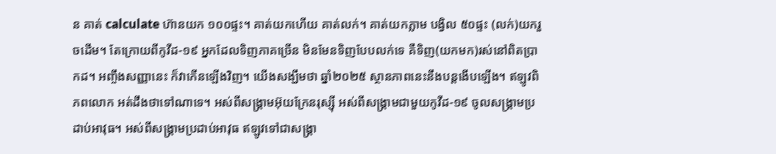ន គាត់ calculate ហ៊ានយក ១០០ផ្ទះ។ គាត់យកហើយ គាត់លក់។ គាត់យកភ្លាម បង្វិល ៥០ផ្ទះ (លក់)យករួចដើម។ តែក្រោយពីកូវីដ-១៩ អ្នកដែលទិញភាគច្រើន មិនមែនទិញបែបលក់ទេ គឺទិញ(យកមក)រស់នៅពិតប្រាកដ។ អញ្ចឹងសញ្ញានេះ ក៏វាកើនឡើងវិញ។ យើងសង្ឃឹមថា ឆ្នាំ២០២៥ ស្ថានភាពនេះនឹងបន្តងើបឡើង។ ឥឡូវពិភពលោក អត់ដឹងថាទៅណាទេ។ អស់ពីសង្រ្គាមអ៊ុយក្រែនរុស្ស៊ី អស់ពីសង្រ្គាមជាមួយកូវីដ-១៩ ចូលសង្រ្គាមប្រដាប់អាវុធ។ អស់ពីសង្រ្គាមប្រដាប់អាវុធ ឥឡូវទៅជាសង្រ្គា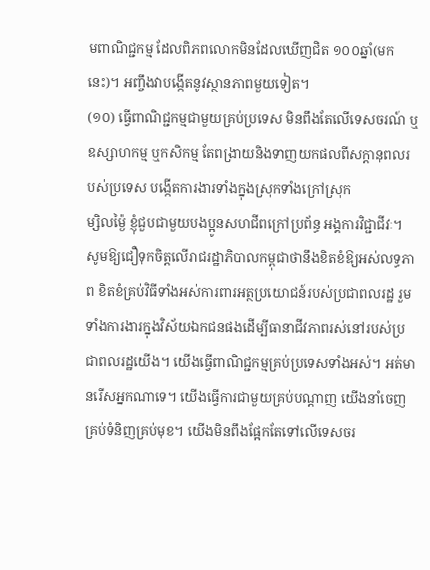មពាណិជ្ជកម្ម ដែលពិភពលោកមិនដែលឃើញជិត ១០០ឆ្នាំ(មកនេះ)។ អញ្ចឹងវាបង្កើតនូវស្ថានភាពមួយទៀត។
(១០) ធ្វើពាណិជ្ជកម្មជាមួយគ្រប់ប្រទេស មិនពឹងតែលើទេសចរណ៍ ឬឧស្សាហកម្ម ឬកសិកម្ម តែពង្រាយនិងទាញយកផលពីសក្ដានុពលរបស់ប្រទេស បង្កើតការងារទាំងក្នុងស្រុកទាំងក្រៅស្រុក
ម្សិលម្ង៉ៃ ខ្ញុំជួបជាមួយបងប្អូនសហជីពក្រៅប្រព័ន្ធ អង្គការវិជ្ជាជីវៈ។ សូមឱ្យជឿទុកចិត្តលើរាជរដ្ឋាភិបាលកម្ពុជាថានឹងខិតខំឱ្យអស់លទ្ធភាព ខិតខំគ្រប់វិធីទាំងអស់ការពារអត្ថប្រយោជន៍របស់ប្រជាពលរដ្ឋ រួមទាំងការងារក្នុងវិស័យឯកជនផងដើម្បីធានាជីវភាពរស់នៅរបស់ប្រជាពលរដ្ឋយើង។ យើងធ្វើពាណិជ្ជកម្មគ្រប់ប្រទេសទាំងអស់។ អត់មានរើសអ្នកណាទេ។ យើងធ្វើការជាមួយគ្រប់បណ្ដាញ យើងនាំចេញគ្រប់ទំនិញគ្រប់មុខ។ យើងមិនពឹងផ្អែកតែទៅលើទេសចរ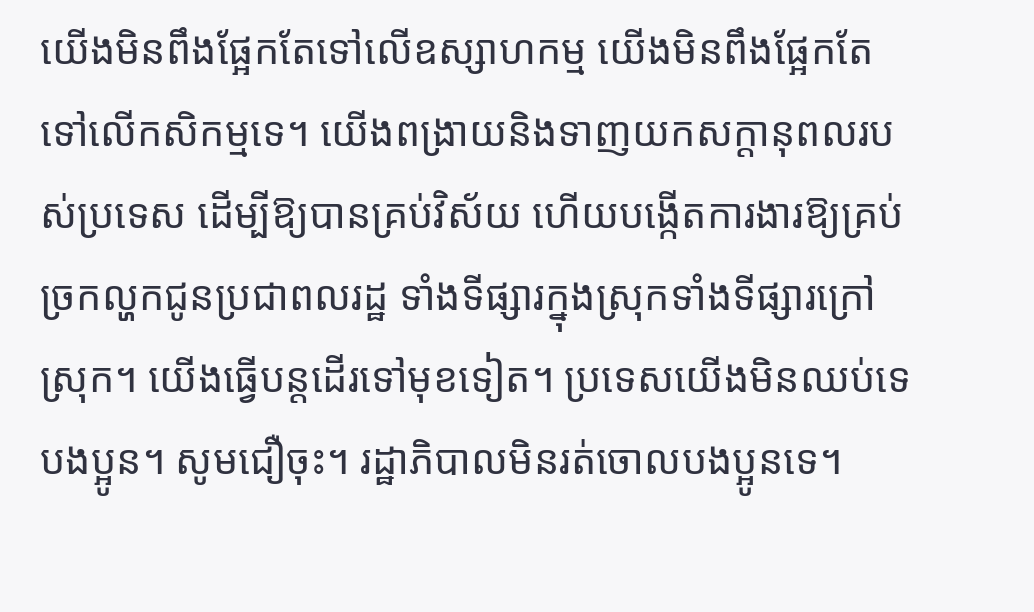យើងមិនពឹងផ្អែកតែទៅលើឧស្សាហកម្ម យើងមិនពឹងផ្អែកតែទៅលើកសិកម្មទេ។ យើងពង្រាយនិងទាញយកសក្ដានុពលរបស់ប្រទេស ដើម្បីឱ្យបានគ្រប់វិស័យ ហើយបង្កើតការងារឱ្យគ្រប់ច្រកល្ហកជូនប្រជាពលរដ្ឋ ទាំងទីផ្សារក្នុងស្រុកទាំងទីផ្សារក្រៅស្រុក។ យើងធ្វើបន្តដើរទៅមុខទៀត។ ប្រទេសយើងមិនឈប់ទេបងប្អូន។ សូមជឿចុះ។ រដ្ឋាភិបាលមិនរត់ចោលបងប្អូនទេ។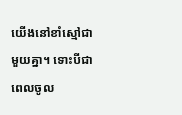យើងនៅខាំស្មៅជាមួយគ្នា។ ទោះបីជាពេលចូល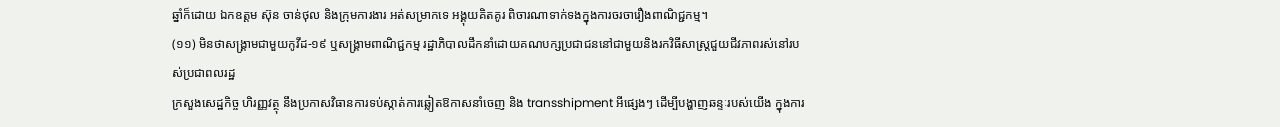ឆ្នាំក៏ដោយ ឯកឧត្តម ស៊ុន ចាន់ថុល និងក្រុមការងារ អត់សម្រាកទេ អង្គុយគិតគូរ ពិចារណាទាក់ទងក្នុងការចរចារឿងពាណិជ្ជកម្ម។
(១១) មិនថាសង្រ្គាមជាមួយកូវីដ-១៩ ឬសង្គ្រាមពាណិជ្ជកម្ម រដ្ឋាភិបាលដឹកនាំដោយគណបក្សប្រជាជននៅជាមួយនិងរកវិធីសាស្រ្តជួយជីវភាពរស់នៅរបស់ប្រជាពលរដ្ឋ
ក្រសួងសេដ្ឋកិច្ច ហិរញ្ញវត្ថុ នឹងប្រកាសវិធានការទប់ស្កាត់ការឆ្លៀតឱកាសនាំចេញ និង transshipment អីផ្សេងៗ ដើម្បីបង្ហាញឆន្ទៈរបស់យើង ក្នុងការ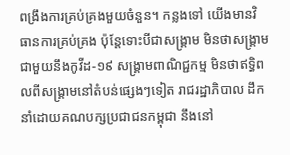ពង្រឹងការគ្រប់គ្រងមួយចំនួន។ កន្លងទៅ យើងមានវិធានការគ្រប់គ្រង ប៉ុន្តែទោះបីជាសង្រ្គាម មិនថាសង្រ្គាមជាមួយនឹងកូវីដ-១៩ សង្គ្រាមពាណិជ្ជកម្ម មិនថាឥទ្ធិពលពីសង្រ្គាមនៅតំបន់ផ្សេងៗទៀត រាជរដ្ឋាភិបាល ដឹកនាំដោយគណបក្សប្រជាជនកម្ពុជា នឹងនៅ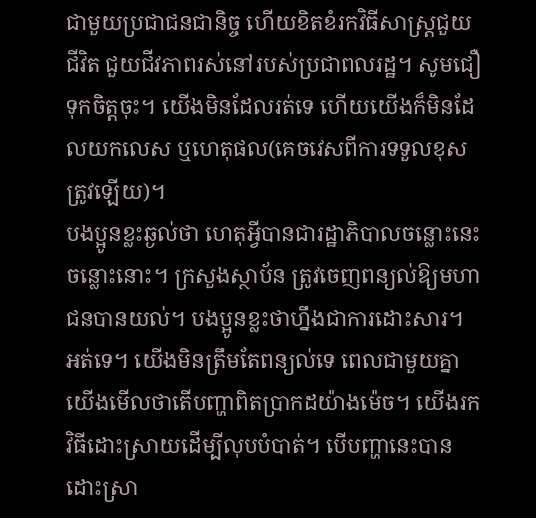ជាមួយប្រជាជនជានិច្ច ហើយខិតខំរកវិធីសាស្រ្តជួយជីវិត ជួយជីវភាពរស់នៅរបស់ប្រជាពលរដ្ឋ។ សូមជឿទុកចិត្តចុះ។ យើងមិនដែលរត់ទេ ហើយយើងក៏មិនដែលយកលេស ឬហេតុផល(គេចវេសពីការទទួលខុសត្រូវឡើយ)។
បងប្អូនខ្លះឆ្ងល់ថា ហេតុអ្វីបានជារដ្ឋាភិបាលចន្លោះនេះចន្លោះនោះ។ ក្រសួងស្ថាប័ន ត្រូវចេញពន្យល់ឱ្យមហាជនបានយល់។ បងប្អូនខ្លះថាហ្នឹងជាការដោះសារ។ អត់ទេ។ យើងមិនត្រឹមតែពន្យល់ទេ ពេលជាមួយគ្នា យើងមើលថាតើបញ្ហាពិតប្រាកដយ៉ាងម៉េច។ យើងរកវិធីដោះស្រាយដើម្បីលុបបំបាត់។ បើបញ្ហានេះបានដោះស្រា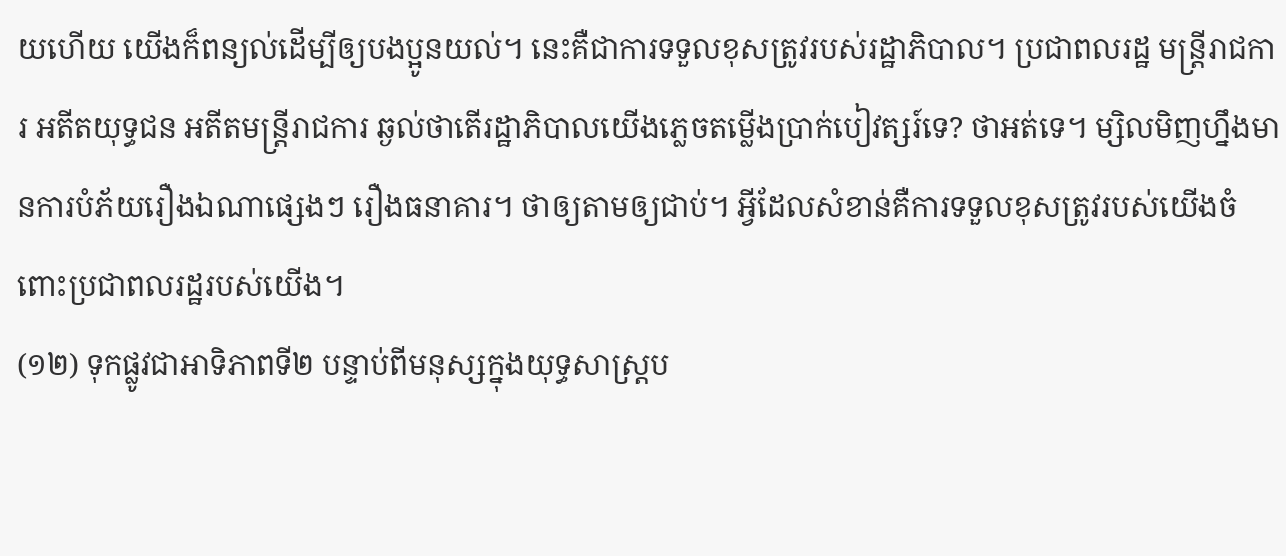យហើយ យើងក៏ពន្យល់ដើម្បីឲ្យបងប្អូនយល់។ នេះគឺជាការទទួលខុសត្រូវរបស់រដ្ឋាភិបាល។ ប្រជាពលរដ្ឋ មន្ត្រីរាជការ អតីតយុទ្ធជន អតីតមន្ត្រីរាជការ ឆ្ងល់ថាតើរដ្ឋាភិបាលយើងភ្លេចតម្លើងប្រាក់បៀវត្សរ៍ទេ? ថាអត់ទេ។ ម្សិលមិញហ្នឹងមានការបំភ័យរឿងឯណាផ្សេងៗ រឿងធនាគារ។ ថាឲ្យតាមឲ្យជាប់។ អ្វីដែលសំខាន់គឺការទទួលខុសត្រូវរបស់យើងចំពោះប្រជាពលរដ្ឋរបស់យើង។
(១២) ទុកផ្លូវជាអាទិភាពទី២ បន្ទាប់ពីមនុស្សក្នុងយុទ្ធសាស្ត្រប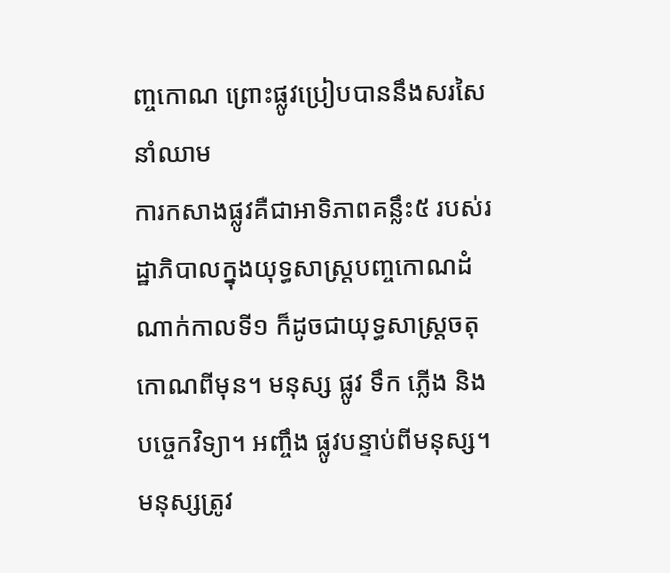ញ្ចកោណ ព្រោះផ្លូវប្រៀបបាននឹងសរសៃនាំឈាម
ការកសាងផ្លូវគឺជាអាទិភាពគន្លឹះ៥ របស់រដ្ឋាភិបាលក្នុងយុទ្ធសាស្ត្របញ្ចកោណដំណាក់កាលទី១ ក៏ដូចជាយុទ្ធសាស្ត្រចតុកោណពីមុន។ មនុស្ស ផ្លូវ ទឹក ភ្លើង និងបច្ចេកវិទ្យា។ អញ្ចឹង ផ្លូវបន្ទាប់ពីមនុស្ស។ មនុស្សត្រូវ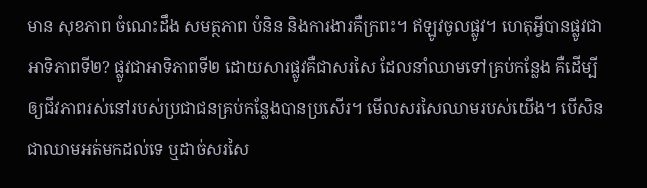មាន សុខភាព ចំណេះដឹង សមត្ថភាព បំនិន និងការងារគឺក្រពះ។ ឥឡូវចូលផ្លូវ។ ហេតុអ្វីបានផ្លូវជាអាទិភាពទី២? ផ្លូវជាអាទិភាពទី២ ដោយសារផ្លូវគឺជាសរសៃ ដែលនាំឈាមទៅគ្រប់កន្លែង គឺដើម្បីឲ្យជីវភាពរស់នៅរបស់ប្រជាជនគ្រប់កន្លែងបានប្រសើរ។ មើលសរសៃឈាមរបស់យើង។ បើសិនជាឈាមអត់មកដល់ទេ ឬដាច់សរសៃ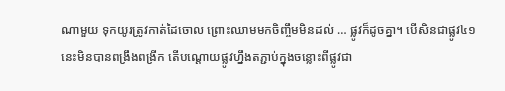ណាមួយ ទុកយូរត្រូវកាត់ដៃចោល ព្រោះឈាមមកចិញ្ចឹមមិនដល់ … ផ្លូវក៏ដូចគ្នា។ បើសិនជាផ្លូវ៤១ នេះមិនបានពង្រឹងពង្រីក តើបណ្តោយផ្លូវហ្នឹងតភ្ជាប់ក្នុងចន្លោះពីផ្លូវជា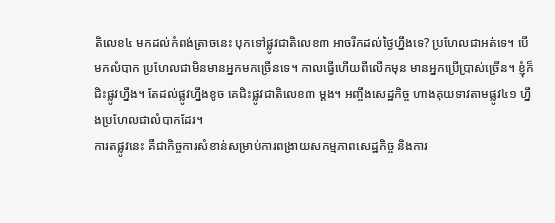តិលេខ៤ មកដល់កំពង់ត្រាចនេះ បុកទៅផ្លូវជាតិលេខ៣ អាចរីកដល់ថ្ងៃហ្នឹងទេ? ប្រហែលជាអត់ទេ។ បើមកលំបាក ប្រហែលជាមិនមានអ្នកមកច្រើនទេ។ កាលធ្វើហើយពីលើកមុន មានអ្នកប្រើប្រាស់ច្រើន។ ខ្ញុំក៏ជិះផ្លូវហ្នឹង។ តែដល់ផ្លូវហ្នឹងខូច គេជិះផ្លូវជាតិលេខ៣ ម្តង។ អញ្ចឹងសេដ្ឋកិច្ច ហាងគុយទាវតាមផ្លូវ៤១ ហ្នឹងប្រហែលជាលំបាកដែរ។
ការតផ្លូវនេះ គឺជាកិច្ចការសំខាន់សម្រាប់ការពង្រាយសកម្មភាពសេដ្ឋកិច្ច និងការ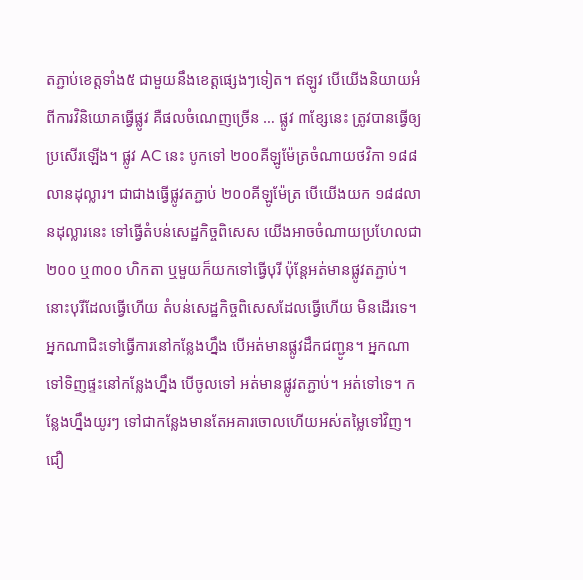តភ្ជាប់ខេត្តទាំង៥ ជាមួយនឹងខេត្តផ្សេងៗទៀត។ ឥឡូវ បើយើងនិយាយអំពីការវិនិយោគធ្វើផ្លូវ គឺផលចំណេញច្រើន … ផ្លូវ ៣ខ្សែនេះ ត្រូវបានធ្វើឲ្យប្រសើរឡើង។ ផ្លូវ AC នេះ បូកទៅ ២០០គីឡូម៉ែត្រចំណាយថវិកា ១៨៨លានដុល្លារ។ ជាជាងធ្វើផ្លូវតភ្ជាប់ ២០០គីឡូម៉ែត្រ បើយើងយក ១៨៨លានដុល្លារនេះ ទៅធ្វើតំបន់សេដ្ឋកិច្ចពិសេស យើងអាចចំណាយប្រហែលជា ២០០ ឬ៣០០ ហិកតា ឬមួយក៏យកទៅធ្វើបុរី ប៉ុន្តែអត់មានផ្លូវតភ្ជាប់។ នោះបុរីដែលធ្វើហើយ តំបន់សេដ្ឋកិច្ចពិសេសដែលធ្វើហើយ មិនដើរទេ។ អ្នកណាជិះទៅធ្វើការនៅកន្លែងហ្នឹង បើអត់មានផ្លូវដឹកជញ្ជូន។ អ្នកណាទៅទិញផ្ទះនៅកន្លែងហ្នឹង បើចូលទៅ អត់មានផ្លូវតភ្ជាប់។ អត់ទៅទេ។ កន្លែងហ្នឹងយូរៗ ទៅជាកន្លែងមានតែអគារចោលហើយអស់តម្លៃទៅវិញ។ ជឿ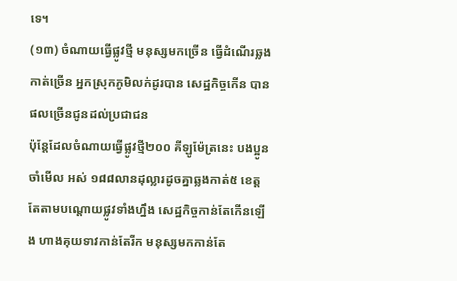ទេ។
(១៣) ចំណាយធ្វើផ្លូវថ្មី មនុស្សមកច្រើន ធ្វើដំណើរឆ្លងកាត់ច្រើន អ្នកស្រុកភូមិលក់ដូរបាន សេដ្ឋកិច្ចកើន បានផលច្រើនជូនដល់ប្រជាជន
ប៉ុន្តែដែលចំណាយធ្វើផ្លូវថ្មី២០០ គីឡូម៉ែត្រនេះ បងប្អូនចាំមើល អស់ ១៨៨លានដុល្លារដូចគ្នាឆ្លងកាត់៥ ខេត្ត តែតាមបណ្តោយផ្លូវទាំងហ្នឹង សេដ្ឋកិច្ចកាន់តែកើនឡើង ហាងគុយទាវកាន់តែរីក មនុស្សមកកាន់តែ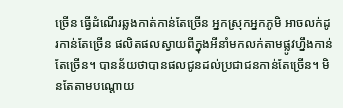ច្រើន ធ្វើដំណើរឆ្លងកាត់កាន់តែច្រើន អ្នកស្រុកអ្នកភូមិ អាចលក់ដូរកាន់តែច្រើន ផលិតផលស្វាយពីក្នុងអីនាំមកលក់តាមផ្លូវហ្នឹងកាន់តែច្រើន។ បានន័យថាបានផលជូនដល់ប្រជាជនកាន់តែច្រើន។ មិនតែតាមបណ្តោយ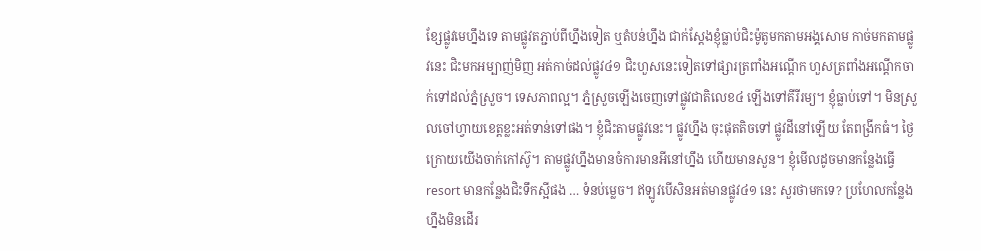ខ្សែផ្លូវមេហ្នឹងទេ តាមផ្លូវតភ្ជាប់ពីហ្នឹងទៀត ឬតំបន់ហ្នឹង ជាក់ស្តែងខ្ញុំធ្លាប់ជិះម៉ូតូមកតាមអង្គសោម កាច់មកតាមផ្លូវនេះ ជិះមកអម្បាញ់មិញ អត់កាច់ដល់ផ្លូវ៤១ ជិះហួសនេះទៀតទៅផ្សារត្រពាំងអណ្តើក ហួសត្រពាំងអណ្តើកចាក់ទៅដល់ភ្នំស្រួច។ ទេសភាពល្អ។ ភ្នំស្រួចឡើងចេញទៅផ្លូវជាតិលេខ៤ ឡើងទៅគីរីរម្យ។ ខ្ញុំធ្លាប់ទៅ។ មិនស្រួលចៅហ្វាយខេត្តខ្លះអត់ទាន់ទៅផង។ ខ្ញុំជិះតាមផ្លូវនេះ។ ផ្លូវហ្នឹង ចុះផុតតិចទៅ ផ្លូវដីនៅឡើយ តែពង្រីកធំ។ ថ្ងៃក្រោយយើងចាក់កៅស៊ូ។ តាមផ្លូវហ្នឹងមានចំការមានអីនៅហ្នឹង ហើយមានសួន។ ខ្ញុំមើលដូចមានកន្លែងធ្វើ resort មានកន្លែងជិះទឹកស្អីផង … ទំនប់ម្លេច។ ឥឡូវបើសិនអត់មានផ្លូវ៤១ នេះ សួរថាមកទេ? ប្រហែលកន្លែងហ្នឹងមិនដើរ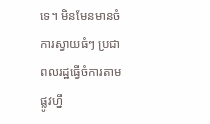ទេ។ មិនមែនមានចំការស្វាយធំៗ ប្រជាពលរដ្ឋធ្វើចំការតាមផ្លូវហ្នឹ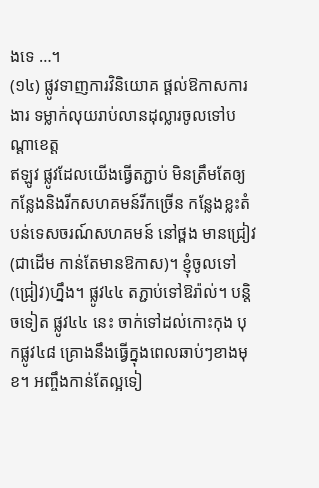ងទេ …។
(១៤) ផ្លូវទាញការវិនិយោគ ផ្តល់ឱកាសការងារ ទម្លាក់លុយរាប់លានដុល្លារចូលទៅបណ្តាខេត្ត
ឥឡូវ ផ្លូវដែលយើងធ្វើតភ្ជាប់ មិនត្រឹមតែឲ្យកន្លែងនិងរីកសហគមន៍រីកច្រើន កន្លែងខ្លះតំបន់ទេសចរណ៍សហគមន៍ នៅថ្ពង មានជ្រៀវ (ជាដើម កាន់តែមានឱកាស)។ ខ្ញុំចូលទៅ(ជ្រៀវ)ហ្នឹង។ ផ្លូវ៤៤ តភ្ជាប់ទៅឱរ៉ាល់។ បន្តិចទៀត ផ្លូវ៤៤ នេះ ចាក់ទៅដល់កោះកុង បុកផ្លូវ៤៨ គ្រោងនឹងធ្វើក្នុងពេលឆាប់ៗខាងមុខ។ អញ្ចឹងកាន់តែល្អទៀ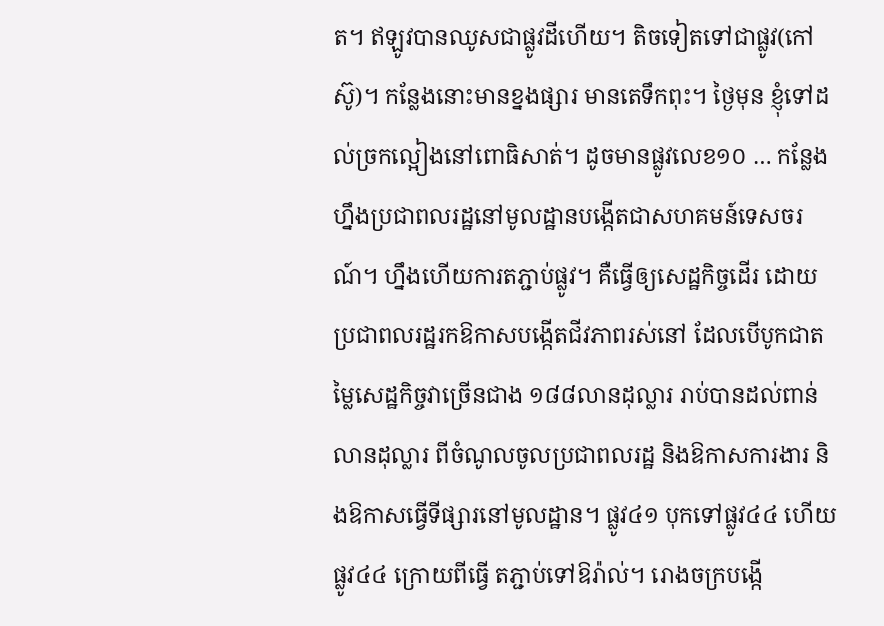ត។ ឥឡូវបានឈូសជាផ្លូវដីហើយ។ តិចទៀតទៅជាផ្លូវ(កៅស៊ូ)។ កន្លែងនោះមានខ្នងផ្សារ មានតេទឹកពុះ។ ថ្ងៃមុន ខ្ញុំទៅដល់ច្រកល្អៀងនៅពោធិសាត់។ ដូចមានផ្លូវលេខ១០ … កន្លែងហ្នឹងប្រជាពលរដ្ឋនៅមូលដ្ឋានបង្កើតជាសហគមន៍ទេសចរណ៍។ ហ្នឹងហើយការតភ្ជាប់ផ្លូវ។ គឺធ្វើឲ្យសេដ្ឋកិច្ចដើរ ដោយប្រជាពលរដ្ឋរកឱកាសបង្កើតជីវភាពរស់នៅ ដែលបើបូកជាតម្លៃសេដ្ឋកិច្ចវាច្រើនជាង ១៨៨លានដុល្លារ រាប់បានដល់ពាន់លានដុល្លារ ពីចំណូលចូលប្រជាពលរដ្ឋ និងឱកាសការងារ និងឱកាសធ្វើទីផ្សារនៅមូលដ្ឋាន។ ផ្លូវ៤១ បុកទៅផ្លូវ៤៤ ហើយផ្លូវ៤៤ ក្រោយពីធ្វើ តភ្ជាប់ទៅឱរ៉ាល់។ រោងចក្របង្កើ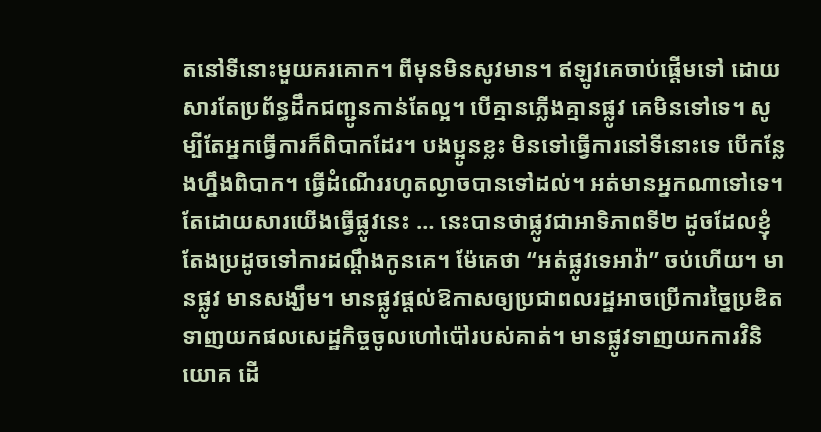តនៅទីនោះមួយគរគោក។ ពីមុនមិនសូវមាន។ ឥឡូវគេចាប់ផ្តើមទៅ ដោយសារតែប្រព័ន្ធដឹកជញ្ជូនកាន់តែល្អ។ បើគ្មានភ្លើងគ្មានផ្លូវ គេមិនទៅទេ។ សូម្បីតែអ្នកធ្វើការក៏ពិបាកដែរ។ បងប្អូនខ្លះ មិនទៅធ្វើការនៅទីនោះទេ បើកន្លែងហ្នឹងពិបាក។ ធ្វើដំណើររហូតល្ងាចបានទៅដល់។ អត់មានអ្នកណាទៅទេ។ តែដោយសារយើងធ្វើផ្លូវនេះ … នេះបានថាផ្លូវជាអាទិភាពទី២ ដូចដែលខ្ញុំតែងប្រដូចទៅការដណ្តឹងកូនគេ។ ម៉ែគេថា “អត់ផ្លូវទេអាវ៉ា” ចប់ហើយ។ មានផ្លូវ មានសង្ឃឹម។ មានផ្លូវផ្តល់ឱកាសឲ្យប្រជាពលរដ្ឋអាចប្រើការច្នៃប្រឌិត ទាញយកផលសេដ្ឋកិច្ចចូលហៅប៉ៅរបស់គាត់។ មានផ្លូវទាញយកការវិនិយោគ ដើ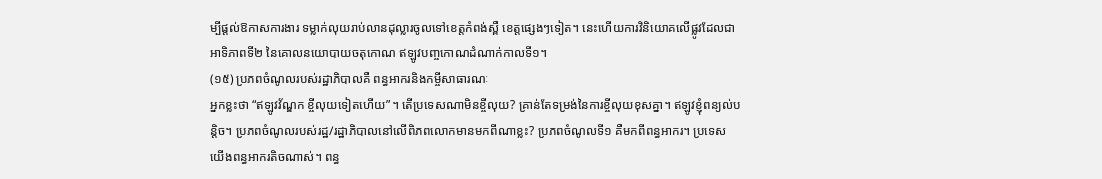ម្បីផ្តល់ឱកាសការងារ ទម្លាក់លុយរាប់លានដុល្លារចូលទៅខេត្តកំពង់ស្ពឺ ខេត្តផ្សេងៗទៀត។ នេះហើយការវិនិយោគលើផ្លូវដែលជាអាទិភាពទី២ នៃគោលនយោបាយចតុកោណ ឥឡូវបញ្ចកោណដំណាក់កាលទី១។
(១៥) ប្រភពចំណូលរបស់រដ្ឋាភិបាលគឺ ពន្ធអាករនិងកម្ចីសាធារណៈ
អ្នកខ្លះថា “ឥឡូវវ័ណ្ឌក ខ្ចីលុយទៀតហើយ”។ តើប្រទេសណាមិនខ្ចីលុយ? គ្រាន់តែទម្រង់នៃការខ្ចីលុយខុសគ្នា។ ឥឡូវខ្ញុំពន្យល់បន្តិច។ ប្រភពចំណូលរបស់រដ្ឋ/រដ្ឋាភិបាលនៅលើពិភពលោកមានមកពីណាខ្លះ? ប្រភពចំណូលទី១ គឺមកពីពន្ធអាករ។ ប្រទេសយើងពន្ធអាករតិចណាស់។ ពន្ធ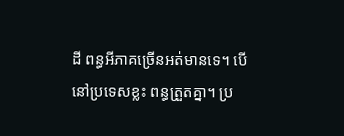ដី ពន្ធអីភាគច្រើនអត់មានទេ។ បើនៅប្រទេសខ្លះ ពន្ធត្រួតគ្នា។ ប្រ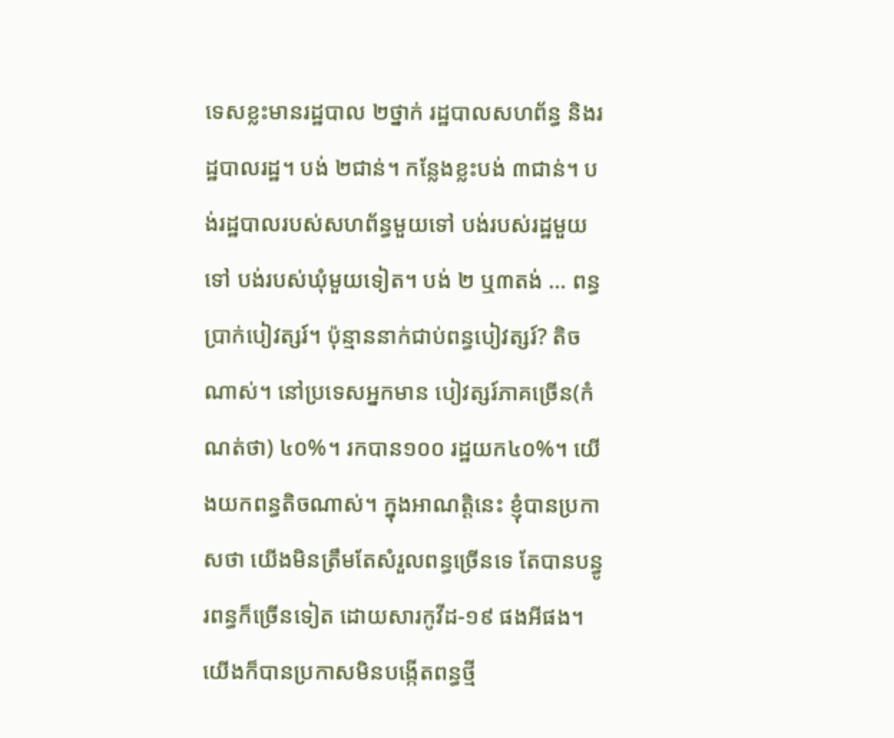ទេសខ្លះមានរដ្ឋបាល ២ថ្នាក់ រដ្ឋបាលសហព័ន្ធ និងរដ្ឋបាលរដ្ឋ។ បង់ ២ជាន់។ កន្លែងខ្លះបង់ ៣ជាន់។ បង់រដ្ឋបាលរបស់សហព័ន្ធមួយទៅ បង់របស់រដ្ឋមួយទៅ បង់របស់ឃុំមួយទៀត។ បង់ ២ ឬ៣តង់ … ពន្ធប្រាក់បៀវត្សរ៍។ ប៉ុន្មាននាក់ជាប់ពន្ធបៀវត្សរ៍? តិចណាស់។ នៅប្រទេសអ្នកមាន បៀវត្សរ៍ភាគច្រើន(កំណត់ថា) ៤០%។ រកបាន១០០ រដ្ឋយក៤០%។ យើងយកពន្ធតិចណាស់។ ក្នុងអាណត្តិនេះ ខ្ញុំបានប្រកាសថា យើងមិនត្រឹមតែសំរួលពន្ធច្រើនទេ តែបានបន្ធូរពន្ធក៏ច្រើនទៀត ដោយសារកូវីដ-១៩ ផងអីផង។ យើងក៏បានប្រកាសមិនបង្កើតពន្ធថ្មី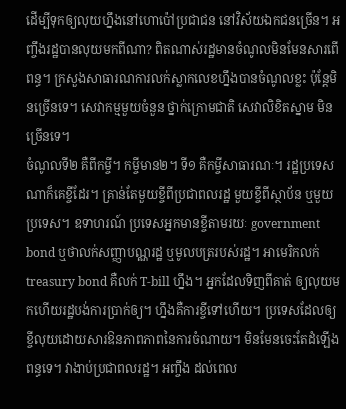ដើម្បីទុកឲ្យលុយហ្នឹងនៅហោប៉ៅប្រជាជន នៅវិស័យឯកជនច្រើន។ អញ្ចឹងរដ្ឋបានលុយមកពីណា? ពិតណាស់រដ្ឋមានចំណូលមិនមែនសារពើពន្ធ។ ក្រសួងសាធារណការលក់ស្លាកលេខហ្នឹងបានចំណូលខ្លះ ប៉ុន្តែមិនច្រើនទេ។ សេវាកម្មមួយចំនួន ថ្នាក់ក្រោមជាតិ សេវាលិខិតស្នាម មិនច្រើនទេ។
ចំណូលទី២ គឺពីកម្ចី។ កម្ចីមាន២។ ទី១ គឺកម្ចីសាធារណៈ។ រដ្ឋប្រទេសណាក៏គេខ្ចីដែរ។ គ្រាន់តែមួយខ្ចីពីប្រជាពលរដ្ឋ មួយខ្ចីពីស្ថាប័ន ឬមួយប្រទេស។ ឧទាហរណ៍ ប្រទេសអ្នកមានខ្ចីតាមរយៈ government bond ឬថាលក់សញ្ញាបណ្ណរដ្ឋ ឬមូលបត្ររបស់រដ្ឋ។ អាមេរិកលក់ treasury bond គឺលក់ T-bill ហ្នឹង។ អ្នកដែលទិញពីគាត់ ឲ្យលុយមកហើយរដ្ឋបង់ការប្រាក់ឲ្យ។ ហ្នឹងគឺការខ្ចីទៅហើយ។ ប្រទេសដែលឲ្យខ្ចីលុយដោយសារឱនភាពភាពនៃការចំណាយ។ មិនមែនចេះតែដំឡើងពន្ធទេ។ វាងាប់ប្រជាពលរដ្ឋ។ អញ្ចឹង ដល់ពេល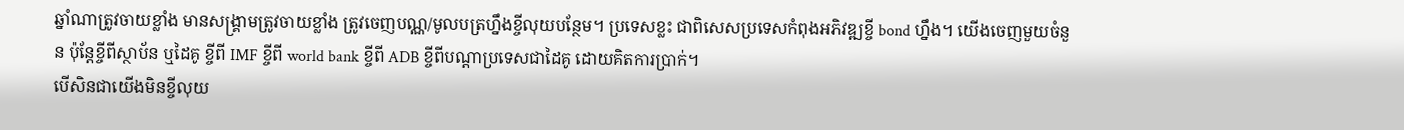ឆ្នាំណាត្រូវចាយខ្លាំង មានសង្រ្គាមត្រូវចាយខ្លាំង ត្រូវចេញបណ្ណ/មូលបត្រហ្នឹងខ្ចីលុយបន្ថែម។ ប្រទេសខ្លះ ជាពិសេសប្រទេសកំពុងអភិវឌ្ឍខ្ចី bond ហ្នឹង។ យើងចេញមួយចំនួន ប៉ុន្តែខ្ចីពីស្ថាប័ន ឬដៃគូ ខ្ចីពី IMF ខ្ចីពី world bank ខ្ចីពី ADB ខ្ចីពីបណ្តាប្រទេសជាដៃគូ ដោយគិតការប្រាក់។
បើសិនជាយើងមិនខ្ចីលុយ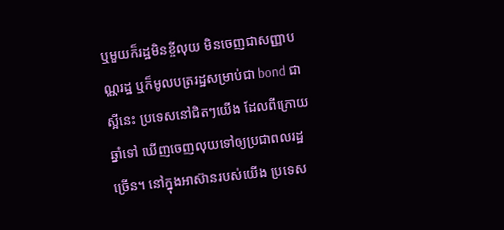ឬមួយក៏រដ្ឋមិនខ្ចីលុយ មិនចេញជាសញ្ញាបណ្ណរដ្ឋ ឬក៏មូលបត្ររដ្ឋសម្រាប់ជា bond ជាស្អីនេះ ប្រទេសនៅជិតៗយើង ដែលពីក្រោយឆ្នាំទៅ ឃើញចេញលុយទៅឲ្យប្រជាពលរដ្ឋច្រើន។ នៅក្នុងអាស៊ានរបស់យើង ប្រទេស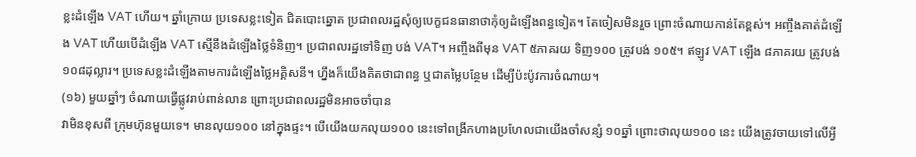ខ្លះដំឡើង VAT ហើយ។ ឆ្នាំក្រោយ ប្រទេសខ្លះទៀត ជិតបោះឆ្នោត ប្រជាពលរដ្ឋសុំឲ្យបេក្ខជនធានាថាកុំឲ្យដំឡើងពន្ធទៀត។ តែចៀសមិនរួច ព្រោះចំណាយកាន់តែខ្ពស់។ អញ្ចឹងគាត់ដំឡើង VAT ហើយបើដំឡើង VAT ស្មើនឹងដំឡើងថ្លៃទំនិញ។ ប្រជាពលរដ្ឋទៅទិញ បង់ VAT។ អញ្ចឹងពីមុន VAT ៥ភាគរយ ទិញ១០០ ត្រូវបង់ ១០៥។ ឥឡូវ VAT ឡើង ៨ភាគរយ ត្រូវបង់ ១០៨ដុល្លារ។ ប្រទេសខ្លះដំឡើងតាមការដំឡើងថ្លៃអគ្គិសនី។ ហ្នឹងក៏យើងគិតថាជាពន្ធ ឬជាតម្លៃបន្ថែម ដើម្បីប៉ះប៉ូវការចំណាយ។
(១៦) មួយឆ្នាំៗ ចំណាយធ្វើផ្លូវរាប់ពាន់លាន ព្រោះប្រជាពលរដ្ឋមិនអាចចាំបាន
វាមិនខុសពី ក្រុមហ៊ុនមួយទេ។ មានលុយ១០០ នៅក្នុងផ្ទះ។ បើយើងយកលុយ១០០ នេះទៅពង្រីកហាងប្រហែលជាយើងចាំសន្សំ ១០ឆ្នាំ ព្រោះថាលុយ១០០ នេះ យើងត្រូវចាយទៅលើអ្វី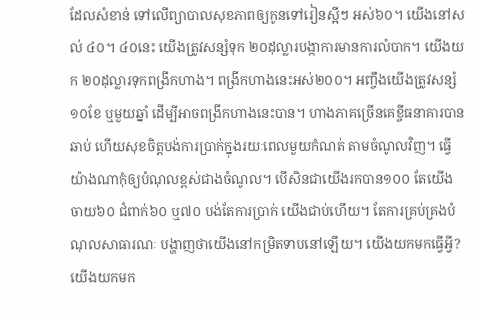ដែលសំខាន់ ទៅលើព្យាបាលសុខភាពឲ្យកូនទៅរៀនស្អីៗ អស់៦០។ យើងនៅសល់ ៤០។ ៤០នេះ យើងត្រូវសន្សំទុក ២០ដុល្លារបង្កាការមានការលំបាក។ យើងយក ២០ដុល្លារទុកពង្រីកហាង។ ពង្រីកហាងនេះអស់២០០។ អញ្ចឹងយើងត្រូវសន្សំ ១០ខែ ឬមួយឆ្នាំ ដើម្បីអាចពង្រីកហាងនេះបាន។ ហាងភាគច្រើនគេខ្ចីធនាគារបានឆាប់ ហើយសុខចិត្តបង់ការប្រាក់ក្នុងរយៈពេលមួយកំណត់ តាមចំណូលវិញ។ ធ្វើយ៉ាងណាកុំឲ្យបំណុលខ្ពស់ជាងចំណូល។ បើសិនជាយើងរកបាន១០០ តែយើងចាយ៦០ ជំពាក់៦០ ឬ៧០ បង់តែការប្រាក់ យើងជាប់ហើយ។ តែការគ្រប់គ្រងបំណុលសាធារណៈ បង្ហាញថាយើងនៅកម្រិតទាបនៅឡើយ។ យើងយកមកធ្វើអ្វី? យើងយកមក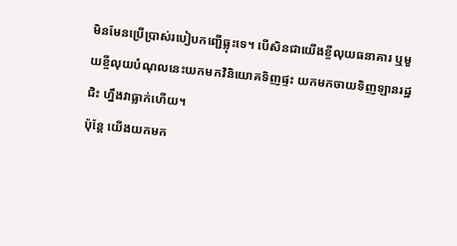មិនមែនប្រើប្រាស់របៀបកញ្ជើធ្លុះទេ។ បើសិនជាយើងខ្ចីលុយធនាគារ ឬមួយខ្ចីលុយបំណុលនេះយកមកវិនិយោគទិញផ្ទះ យកមកចាយទិញឡានរដ្ឋជិះ ហ្នឹងវាធ្លាក់ហើយ។
ប៉ុន្តែ យើងយកមក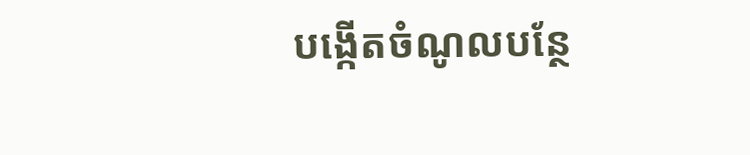បង្កើតចំណូលបន្ថែ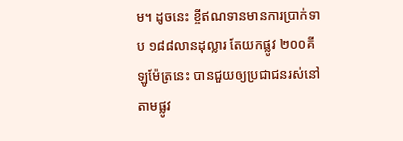ម។ ដូចនេះ ខ្ចីឥណទានមានការប្រាក់ទាប ១៨៨លានដុល្លារ តែយកផ្លូវ ២០០គីឡូម៉ែត្រនេះ បានជួយឲ្យប្រជាជនរស់នៅតាមផ្លូវ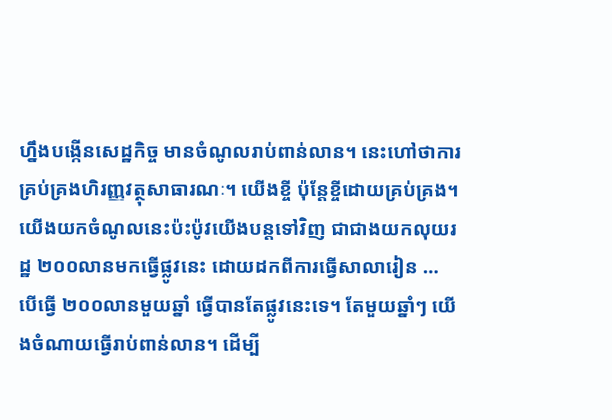ហ្នឹងបង្កើនសេដ្ឋកិច្ច មានចំណូលរាប់ពាន់លាន។ នេះហៅថាការគ្រប់គ្រងហិរញ្ញវត្ថុសាធារណៈ។ យើងខ្ចី ប៉ុន្តែខ្ចីដោយគ្រប់គ្រង។ យើងយកចំណូលនេះប៉ះប៉ូវយើងបន្តទៅវិញ ជាជាងយកលុយរដ្ឋ ២០០លានមកធ្វើផ្លូវនេះ ដោយដកពីការធ្វើសាលារៀន … បើធ្វើ ២០០លានមួយឆ្នាំ ធ្វើបានតែផ្លូវនេះទេ។ តែមួយឆ្នាំៗ យើងចំណាយធ្វើរាប់ពាន់លាន។ ដើម្បី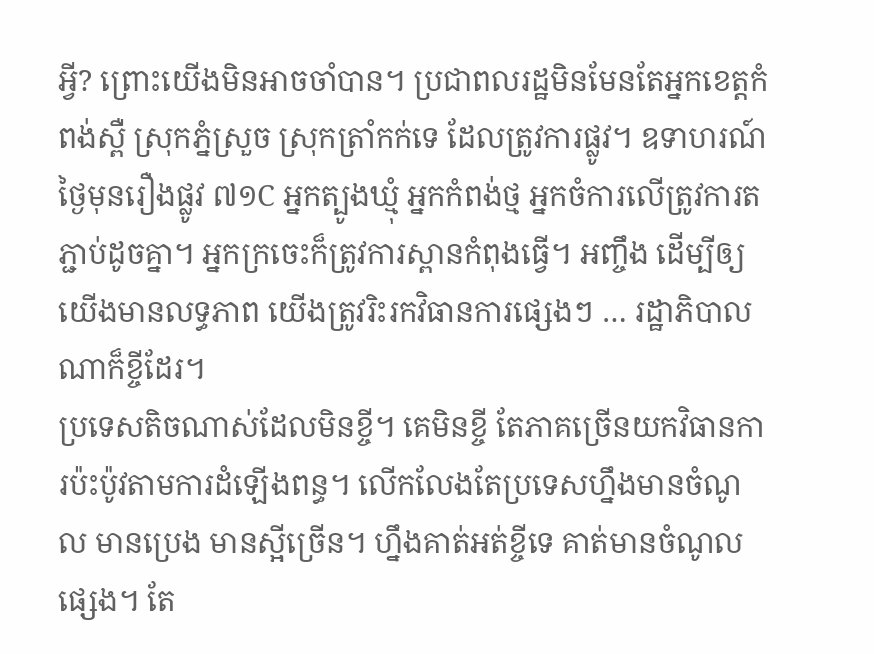អ្វី? ព្រោះយើងមិនអាចចាំបាន។ ប្រជាពលរដ្ឋមិនមែនតែអ្នកខេត្តកំពង់ស្ពឺ ស្រុកភ្នំស្រួច ស្រុកត្រាំកក់ទេ ដែលត្រូវការផ្លូវ។ ឧទាហរណ៍ថ្ងៃមុនរឿងផ្លូវ ៧១C អ្នកត្បូងឃ្មុំ អ្នកកំពង់ថ្ម អ្នកចំការលើត្រូវការតភ្ជាប់ដូចគ្នា។ អ្នកក្រចេះក៏ត្រូវការស្ពានកំពុងធ្វើ។ អញ្ចឹង ដើម្បីឲ្យយើងមានលទ្ធភាព យើងត្រូវរិះរកវិធានការផ្សេងៗ … រដ្ឋាភិបាលណាក៏ខ្ចីដែរ។
ប្រទេសតិចណាស់ដែលមិនខ្ចី។ គេមិនខ្ចី តែភាគច្រើនយកវិធានការប៉ះប៉ូវតាមការដំឡើងពន្ធ។ លើកលែងតែប្រទេសហ្នឹងមានចំណូល មានប្រេង មានស្អីច្រើន។ ហ្នឹងគាត់អត់ខ្ចីទេ គាត់មានចំណូលផ្សេង។ តែ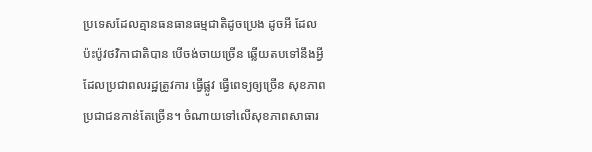ប្រទេសដែលគ្មានធនធានធម្មជាតិដូចប្រេង ដូចអី ដែលប៉ះប៉ូវថវិកាជាតិបាន បើចង់ចាយច្រើន ឆ្លើយតបទៅនឹងអ្វីដែលប្រជាពលរដ្ឋត្រូវការ ធ្វើផ្លូវ ធ្វើពេទ្យឲ្យច្រើន សុខភាពប្រជាជនកាន់តែច្រើន។ ចំណាយទៅលើសុខភាពសាធារ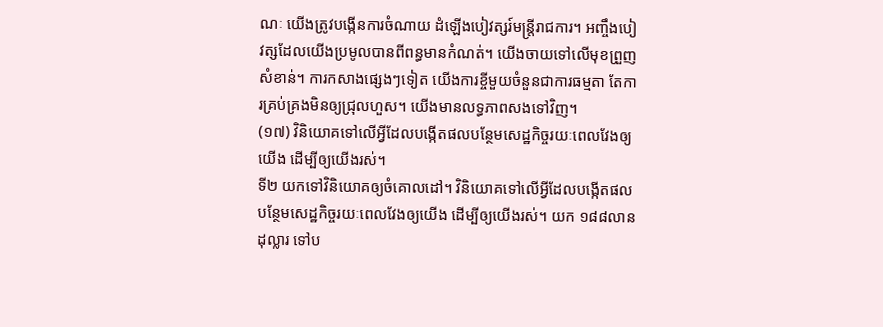ណៈ យើងត្រូវបង្កើនការចំណាយ ដំឡើងបៀវត្សរ៍មន្រ្តីរាជការ។ អញ្ចឹងបៀវត្សដែលយើងប្រមូលបានពីពន្ធមានកំណត់។ យើងចាយទៅលើមុខព្រួញសំខាន់។ ការកសាងផ្សេងៗទៀត យើងការខ្ចីមួយចំនួនជាការធម្មតា តែការគ្រប់គ្រងមិនឲ្យជ្រុលហួស។ យើងមានលទ្ធភាពសងទៅវិញ។
(១៧) វិនិយោគទៅលើអ្វីដែលបង្កើតផលបន្ថែមសេដ្ឋកិច្ចរយៈពេលវែងឲ្យយើង ដើម្បីឲ្យយើងរស់។
ទី២ យកទៅវិនិយោគឲ្យចំគោលដៅ។ វិនិយោគទៅលើអ្វីដែលបង្កើតផលបន្ថែមសេដ្ឋកិច្ចរយៈពេលវែងឲ្យយើង ដើម្បីឲ្យយើងរស់។ យក ១៨៨លានដុល្លារ ទៅប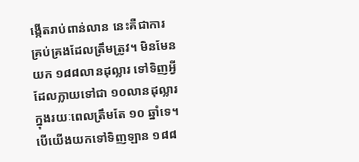ង្កើតរាប់ពាន់លាន នេះគឺជាការគ្រប់គ្រងដែលត្រឹមត្រូវ។ មិនមែនយក ១៨៨លានដុល្លារ ទៅទិញអ្វីដែលក្លាយទៅជា ១០លានដុល្លារក្នុងរយៈពេលត្រឹមតែ ១០ ឆ្នាំទេ។ បើយើងយកទៅទិញឡាន ១៨៨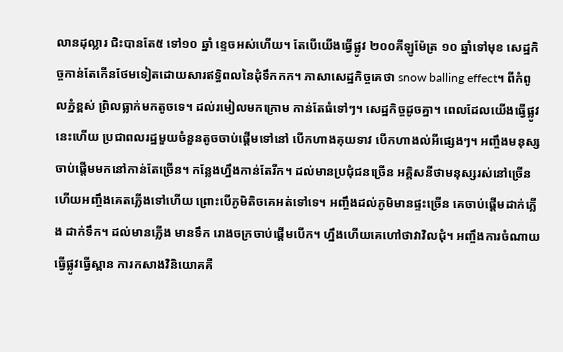លានដុល្លារ ជិះបានតែ៥ ទៅ១០ ឆ្នាំ ខ្ទេចអស់ហើយ។ តែបើយើងធ្វើផ្លូវ ២០០គីឡូម៉ែត្រ ១០ ឆ្នាំទៅមុខ សេដ្ឋកិច្ចកាន់តែកើនថែមទៀតដោយសារឥទ្ធិពលនៃដុំទឹកកក។ ភាសាសេដ្ឋកិច្ចគេថា snow balling effect។ ពីកំពូលភ្នំខ្ពស់ ព្រិលធ្លាក់មកតូចទេ។ ដល់រមៀលមកក្រោម កាន់តែធំទៅៗ។ សេដ្ឋកិច្ចដូចគ្នា។ ពេលដែលយើងធ្វើផ្លូវនេះហើយ ប្រជាពលរដ្ឋមួយចំនួនតូចចាប់ផ្តើមទៅនៅ បើកហាងគុយទាវ បើកហាងល់អីផ្សេងៗ។ អញ្ចឹងមនុស្សចាប់ផ្តើមមកនៅកាន់តែច្រើន។ កន្លែងហ្នឹងកាន់តែរីក។ ដល់មានប្រជុំជនច្រើន អគ្គិសនីថាមនុស្សរស់នៅច្រើនហើយអញ្ចឹងគេតភ្លើងទៅហើយ ព្រោះបើភូមិតិចគេអត់ទៅទេ។ អញ្ចឹងដល់ភូមិមានផ្ទះច្រើន គេចាប់ផ្តើមដាក់ភ្លើង ដាក់ទឹក។ ដល់មានភ្លើង មានទឹក រោងចក្រចាប់ផ្តើមបើក។ ហ្នឹងហើយគេហៅថាវាវិលជុំ។ អញ្ចឹងការចំណាយធ្វើផ្លូវធ្វើស្ពាន ការកសាងវិនិយោគគឺ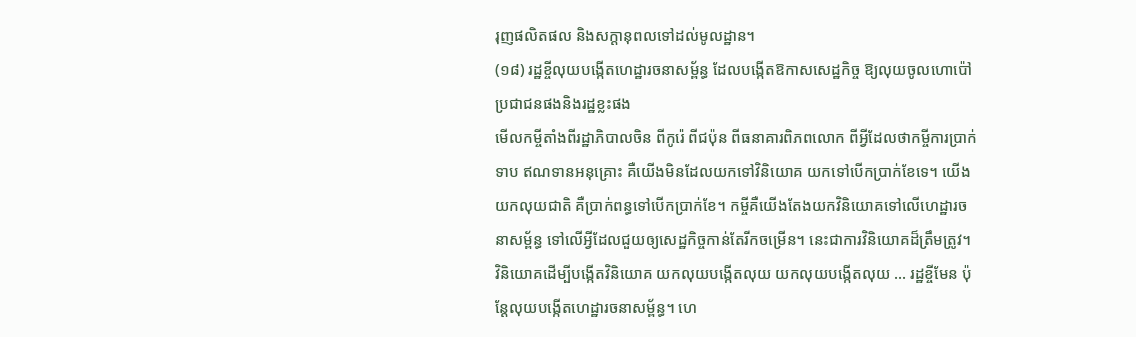រុញផលិតផល និងសក្តានុពលទៅដល់មូលដ្ឋាន។
(១៨) រដ្ឋខ្ចីលុយបង្កើតហេដ្ឋារចនាសម្ព័ន្ធ ដែលបង្កើតឱកាសសេដ្ឋកិច្ច ឱ្យលុយចូលហោប៉ៅប្រជាជនផងនិងរដ្ឋខ្លះផង
មើលកម្ចីតាំងពីរដ្ឋាភិបាលចិន ពីកូរ៉េ ពីជប៉ុន ពីធនាគារពិភពលោក ពីអ្វីដែលថាកម្ចីការប្រាក់ទាប ឥណទានអនុគ្រោះ គឺយើងមិនដែលយកទៅវិនិយោគ យកទៅបើកប្រាក់ខែទេ។ យើងយកលុយជាតិ គឺប្រាក់ពន្ធទៅបើកប្រាក់ខែ។ កម្ចីគឺយើងតែងយកវិនិយោគទៅលើហេដ្ឋារចនាសម្ព័ន្ធ ទៅលើអ្វីដែលជួយឲ្យសេដ្ឋកិច្ចកាន់តែរីកចម្រើន។ នេះជាការវិនិយោគដ៏ត្រឹមត្រូវ។ វិនិយោគដើម្បីបង្កើតវិនិយោគ យកលុយបង្កើតលុយ យកលុយបង្កើតលុយ … រដ្ឋខ្ចីមែន ប៉ុន្តែលុយបង្កើតហេដ្ឋារចនាសម្ព័ន្ធ។ ហេ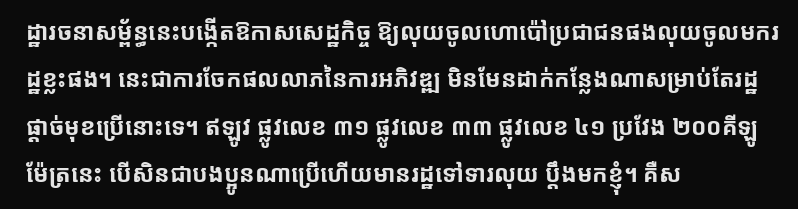ដ្ឋារចនាសម្ព័ន្ធនេះបង្កើតឱកាសសេដ្ឋកិច្ច ឱ្យលុយចូលហោប៉ៅប្រជាជនផងលុយចូលមករដ្ឋខ្លះផង។ នេះជាការចែកផលលាភនៃការអភិវឌ្ឍ មិនមែនដាក់កន្លែងណាសម្រាប់តែរដ្ឋផ្តាច់មុខប្រើនោះទេ។ ឥឡូវ ផ្លូវលេខ ៣១ ផ្លូវលេខ ៣៣ ផ្លូវលេខ ៤១ ប្រវែង ២០០គីឡូម៉ែត្រនេះ បើសិនជាបងប្អូនណាប្រើហើយមានរដ្ឋទៅទារលុយ ប្តឹងមកខ្ញុំ។ គឺស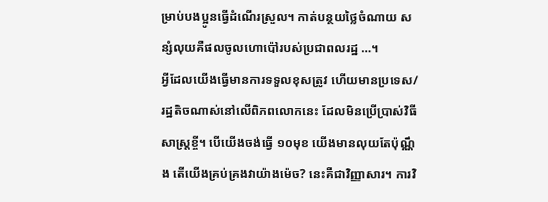ម្រាប់បងប្អូនធ្វើដំណើរស្រួល។ កាត់បន្ថយថ្លៃចំណាយ សន្សំលុយគឺផលចូលហោប៉ៅរបស់ប្រជាពលរដ្ឋ …។
អ្វីដែលយើងធ្វើមានការទទួលខុសត្រូវ ហើយមានប្រទេស/រដ្ឋតិចណាស់នៅលើពិភពលោកនេះ ដែលមិនប្រើប្រាស់វិធីសាស្រ្តខ្ចី។ បើយើងចង់ធ្វើ ១០មុខ យើងមានលុយតែប៉ុណ្ណឹង តើយើងគ្រប់គ្រងវាយ៉ាងម៉េច? នេះគឺជាវិញ្ញាសារ។ ការវិ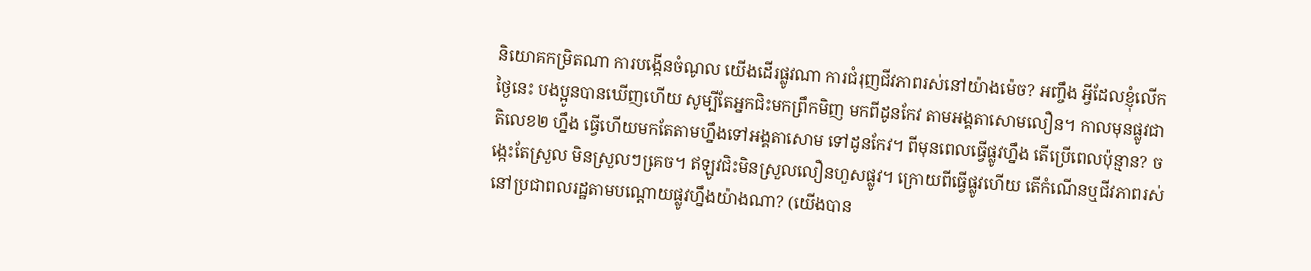និយោគកម្រិតណា ការបង្កើនចំណូល យើងដើរផ្លូវណា ការជំរុញជីវភាពរស់នៅយ៉ាងម៉េច? អញ្ចឹង អ្វីដែលខ្ញុំលើកថ្ងៃនេះ បងប្អូនបានឃើញហើយ សូម្បីតែអ្នកជិះមកព្រឹកមិញ មកពីដូនកែវ តាមអង្គតាសោមលឿន។ កាលមុនផ្លូវជាតិលេខ២ ហ្នឹង ធ្វើហើយមកតែតាមហ្នឹងទៅអង្គតាសោម ទៅដូនកែវ។ ពីមុនពេលធ្វើផ្លូវហ្នឹង តើប្រើពេលប៉ុន្មាន? ចង្កេះតែស្រួល មិនស្រួលៗគេ្រច។ ឥឡូវជិះមិនស្រួលលឿនហួសផ្លូវ។ ក្រោយពីធ្វើផ្លូវហើយ តើកំណើនឬជីវភាពរស់នៅប្រជាពលរដ្ឋតាមបណ្ដោយផ្លូវហ្នឹងយ៉ាងណា? (យើងបាន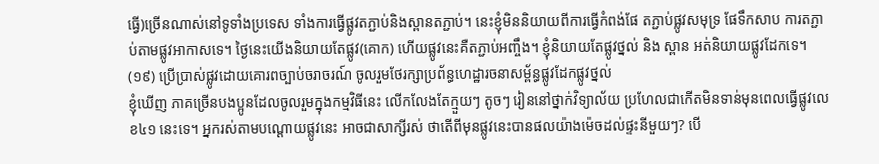ធ្វើ)ច្រើនណាស់នៅទូទាំងប្រទេស ទាំងការធ្វើផ្លូវតភ្ជាប់និងស្ពានតភ្ជាប់។ នេះខ្ញុំមិននិយាយពីការធ្វើកំពង់ផែ តភ្ជាប់ផ្លូវសមុទ្រ ផែទឹកសាប ការតភ្ជាប់តាមផ្លូវអាកាសទេ។ ថ្ងៃនេះយើងនិយាយតែផ្លូវ(គោក) ហើយផ្លូវនេះគឺតភ្ជាប់អញ្ចឹង។ ខ្ញុំនិយាយតែផ្លូវថ្នល់ និង ស្ពាន អត់និយាយផ្លូវដែកទេ។
(១៩) ប្រើប្រាស់ផ្លូវដោយគោរពច្បាប់ចរាចរណ៍ ចូលរួមថែរក្សាប្រព័ន្ធហេដ្ឋារចនាសម្ព័ន្ធផ្លូវដែកផ្លូវថ្នល់
ខ្ញុំឃើញ ភាគច្រើនបងប្អូនដែលចូលរួមក្នុងកម្មវិធីនេះ លើកលែងតែក្មួយៗ តូចៗ រៀននៅថ្នាក់វិទ្យាល័យ ប្រហែលជាកើតមិនទាន់មុនពេលធ្វើផ្លូវលេខ៤១ នេះទេ។ អ្នករស់តាមបណ្ដោយផ្លូវនេះ អាចជាសាក្សីរស់ ថាតើពីមុនផ្លូវនេះបានផលយ៉ាងម៉េចដល់ផ្ទះនីមួយៗ? បើ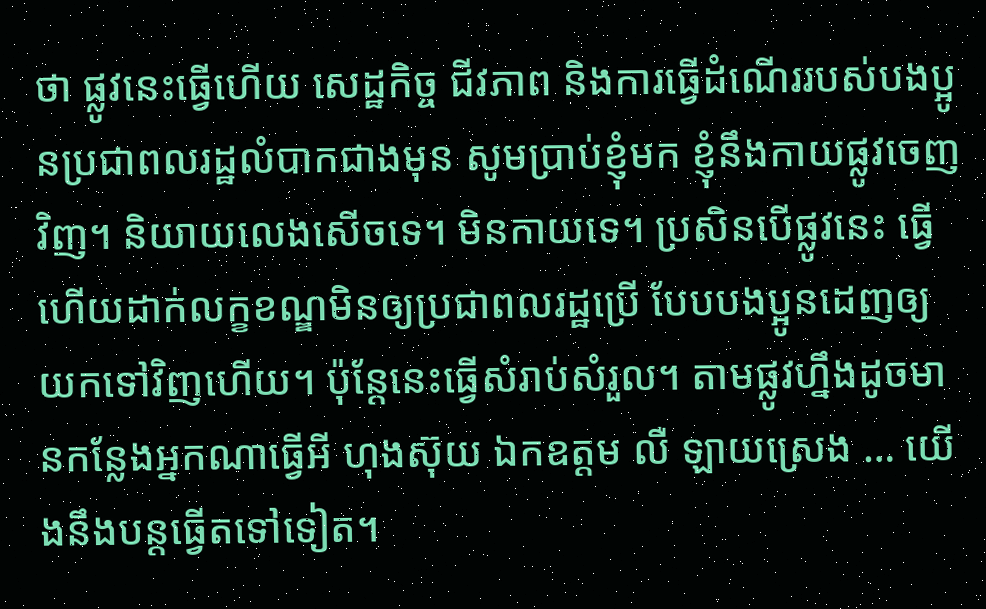ថា ផ្លូវនេះធ្វើហើយ សេដ្ឋកិច្ច ជីវភាព និងការធ្វើដំណើររបស់បងប្អូនប្រជាពលរដ្ឋលំបាកជាងមុន សូមប្រាប់ខ្ញុំមក ខ្ញុំនឹងកាយផ្លូវចេញវិញ។ និយាយលេងសើចទេ។ មិនកាយទេ។ ប្រសិនបើផ្លូវនេះ ធ្វើហើយដាក់លក្ខខណ្ឌមិនឲ្យប្រជាពលរដ្ឋប្រើ បែបបងប្អូនដេញឲ្យយកទៅវិញហើយ។ ប៉ុន្ដែនេះធ្វើសំរាប់សំរួល។ តាមផ្លូវហ្នឹងដូចមានកន្លែងអ្នកណាធ្វើអី ហុងស៊ុយ ឯកឧត្តម លឺ ឡាយស្រេង … យើងនឹងបន្តធ្វើតទៅទៀត។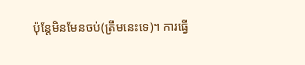ប៉ុន្ដែមិនមែនចប់(ត្រឹមនេះទេ)។ ការធ្វើ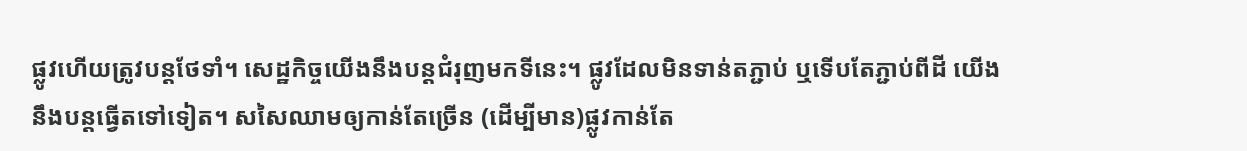ផ្លូវហើយត្រូវបន្ដថែទាំ។ សេដ្ឋកិច្ចយើងនឹងបន្ដជំរុញមកទីនេះ។ ផ្លូវដែលមិនទាន់តភ្ជាប់ ឬទើបតែភ្ជាប់ពីដី យើងនឹងបន្ដធ្វើតទៅទៀត។ សសៃឈាមឲ្យកាន់តែច្រើន (ដើម្បីមាន)ផ្លូវកាន់តែ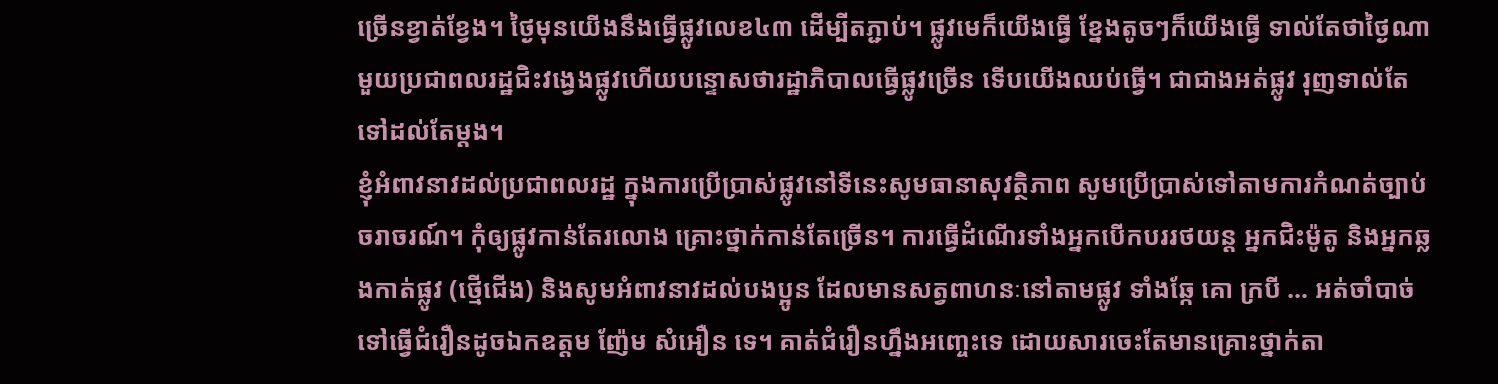ច្រើនខ្វាត់ខ្វែង។ ថ្ងៃមុនយើងនឹងធ្វើផ្លូវលេខ៤៣ ដើម្បីតភ្ជាប់។ ផ្លូវមេក៏យើងធ្វើ ខ្នែងតូចៗក៏យើងធ្វើ ទាល់តែថាថ្ងៃណាមួយប្រជាពលរដ្ឋជិះវង្វេងផ្លូវហើយបន្ទោសថារដ្ឋាភិបាលធ្វើផ្លូវច្រើន ទើបយើងឈប់ធ្វើ។ ជាជាងអត់ផ្លូវ រុញទាល់តែទៅដល់តែម្ដង។
ខ្ញុំអំពាវនាវដល់ប្រជាពលរដ្ឋ ក្នុងការប្រើប្រាស់ផ្លូវនៅទីនេះសូមធានាសុវត្ថិភាព សូមប្រើប្រាស់ទៅតាមការកំណត់ច្បាប់ចរាចរណ៍។ កុំឲ្យផ្លូវកាន់តែរលោង គ្រោះថ្នាក់កាន់តែច្រើន។ ការធ្វើដំណើរទាំងអ្នកបើកបររថយន្ដ អ្នកជិះម៉ូតូ និងអ្នកឆ្លងកាត់ផ្លូវ (ថ្មើជើង) និងសូមអំពាវនាវដល់បងប្អូន ដែលមានសត្វពាហនៈនៅតាមផ្លូវ ទាំងឆ្កែ គោ ក្របី … អត់ចាំបាច់ទៅធ្វើជំរឿនដូចឯកឧត្តម ញ៉ែម សំអឿន ទេ។ គាត់ជំរឿនហ្នឹងអញ្ចេះទេ ដោយសារចេះតែមានគ្រោះថ្នាក់តា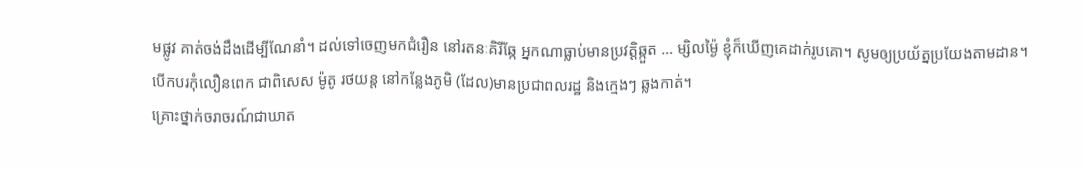មផ្លូវ គាត់ចង់ដឹងដើម្បីណែនាំ។ ដល់ទៅចេញមកជំរឿន នៅរតនៈគិរីឆ្កែ អ្នកណាធ្លាប់មានប្រវត្ដិឆ្កួត … ម្សិលម្ង៉ៃ ខ្ញុំក៏ឃើញគេដាក់រូបគោ។ សូមឲ្យប្រយ័ត្នប្រយែងតាមដាន។ បើកបរកុំលឿនពេក ជាពិសេស ម៉ូតូ រថយន្ដ នៅកន្លែងភូមិ (ដែល)មានប្រជាពលរដ្ឋ និងក្មេងៗ ឆ្លងកាត់។
គ្រោះថ្នាក់ចរាចរណ៍ជាឃាត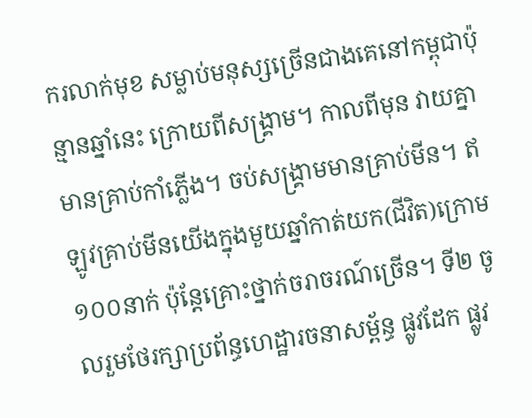ករលាក់មុខ សម្លាប់មនុស្សច្រើនជាងគេនៅកម្ពុជាប៉ុន្មានឆ្នាំនេះ ក្រោយពីសង្គ្រាម។ កាលពីមុន វាយគ្នាមានគ្រាប់កាំភ្លើង។ ចប់សង្គ្រាមមានគ្រាប់មីន។ ឥឡូវគ្រាប់មីនយើងក្នុងមួយឆ្នាំកាត់យក(ជីវិត)ក្រោម ១០០នាក់ ប៉ុន្ដែគ្រោះថ្នាក់ចរាចរណ៍ច្រើន។ ទី២ ចូលរួមថែរក្សាប្រព័ន្ធហេដ្ឋារចនាសម្ព័ន្ធ ផ្លូវដែក ផ្លូវ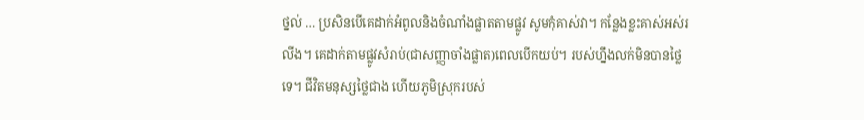ថ្នល់ … ប្រសិនបើគេដាក់អំពូលនិងចំណាំងផ្លាតតាមផ្លូវ សូមកុំគាស់វា។ កន្លែងខ្លះគាស់អស់រលីង។ គេដាក់តាមផ្លូវសំរាប់(ជាសញ្ញាចាំងផ្លាត)ពេលបើកយប់។ របស់ហ្នឹងលក់មិនបានថ្លៃទេ។ ជីវិតមនុស្សថ្លៃជាង ហើយភូមិស្រុករបស់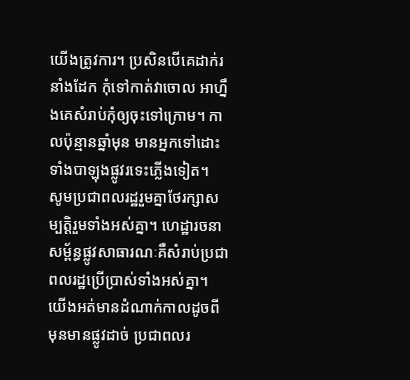យើងត្រូវការ។ ប្រសិនបើគេដាក់រនាំងដែក កុំទៅកាត់វាចោល អាហ្នឹងគេសំរាប់កុំឲ្យចុះទៅក្រោម។ កាលប៉ុន្មានឆ្នាំមុន មានអ្នកទៅដោះទាំងបាឡុងផ្លូវរទេះភ្លើងទៀត។
សូមប្រជាពលរដ្ឋរួមគ្នាថែរក្សាសម្បត្ដិរួមទាំងអស់គ្នា។ ហេដ្ឋារចនាសម្ព័ន្ធផ្លូវសាធារណៈគឺសំរាប់ប្រជាពលរដ្ឋប្រើប្រាស់ទាំងអស់គ្នា។ យើងអត់មានដំណាក់កាលដូចពីមុនមានផ្លូវដាច់ ប្រជាពលរ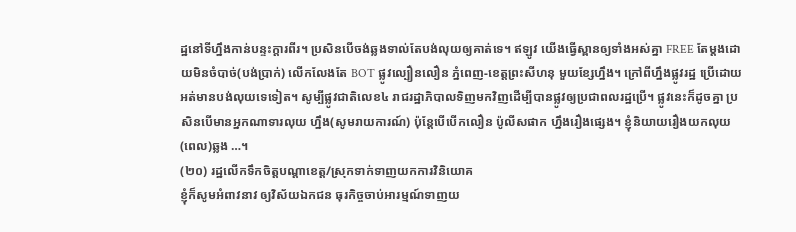ដ្ឋនៅទីហ្នឹងកាន់បន្ទះក្ដារពីរ។ ប្រសិនបើចង់ឆ្លងទាល់តែបង់លុយឲ្យគាត់ទេ។ ឥឡូវ យើងធ្វើស្ពានឲ្យទាំងអស់គ្នា FREE តែម្ដងដោយមិនចំបាច់(បង់ប្រាក់) លើកលែងតែ BOT ផ្លូវល្បឿនលឿន ភ្នំពេញ-ខេត្តព្រះសីហនុ មួយខ្សែហ្នឹង។ ក្រៅពីហ្នឹងផ្លូវរដ្ឋ ប្រើដោយអត់មានបង់លុយទេទៀត។ សូម្បីផ្លូវជាតិលេខ៤ រាជរដ្ឋាភិបាលទិញមកវិញដើម្បីបានផ្លូវឲ្យប្រជាពលរដ្ឋប្រើ។ ផ្លូវនេះក៏ដូចគ្នា ប្រសិនបើមានអ្នកណាទារលុយ ហ្នឹង(សូមរាយការណ៍) ប៉ុន្ដែបើបើកលឿន ប៉ូលីសផាក ហ្នឹងរឿងផ្សេង។ ខ្ញុំនិយាយរឿងយកលុយ (ពេល)ឆ្លង …។
(២០) រដ្ឋលើកទឹកចិត្តបណ្ដាខេត្ត/ស្រុកទាក់ទាញយកការវិនិយោគ
ខ្ញុំក៏សូមអំពាវនាវ ឲ្យវិស័យឯកជន ធុរកិច្ចចាប់អារម្មណ៍ទាញយ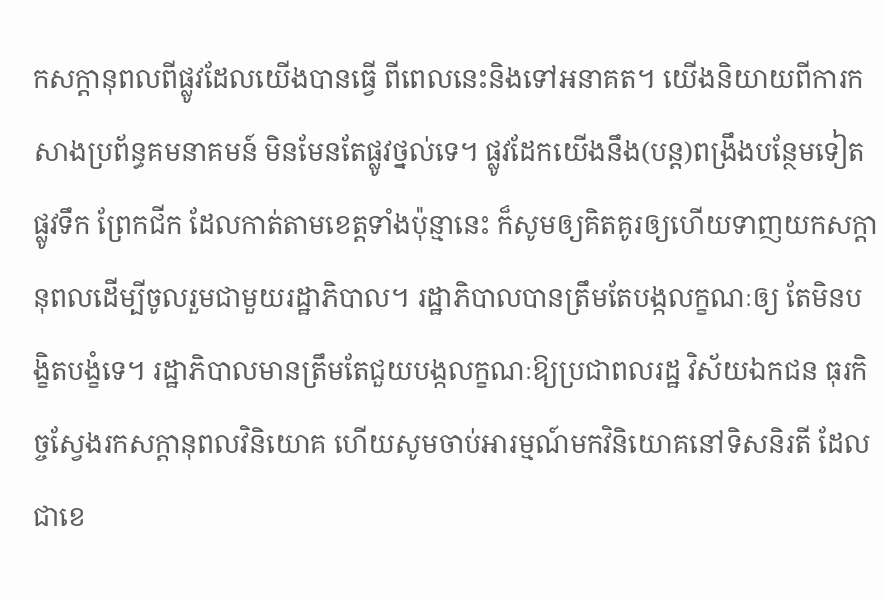កសក្ដានុពលពីផ្លូវដែលយើងបានធ្វើ ពីពេលនេះនិងទៅអនាគត។ យើងនិយាយពីការកសាងប្រព័ន្ធគមនាគមន៍ មិនមែនតែផ្លូវថ្នល់ទេ។ ផ្លូវដែកយើងនឹង(បន្ដ)ពង្រឹងបន្ថែមទៀត ផ្លូវទឹក ព្រែកជីក ដែលកាត់តាមខេត្តទាំងប៉ុន្មានេះ ក៏សូមឲ្យគិតគូរឲ្យហើយទាញយកសក្ដានុពលដើម្បីចូលរួមជាមួយរដ្ឋាភិបាល។ រដ្ឋាភិបាលបានត្រឹមតែបង្កលក្ខណៈឲ្យ តែមិនបង្ខិតបង្ខំទេ។ រដ្ឋាភិបាលមានត្រឹមតែជួយបង្កលក្ខណៈឱ្យប្រជាពលរដ្ឋ វិស័យឯកជន ធុរកិច្ចស្វែងរកសក្ដានុពលវិនិយោគ ហើយសូមចាប់អារម្មណ៍មកវិនិយោគនៅទិសនិរតី ដែលជាខេ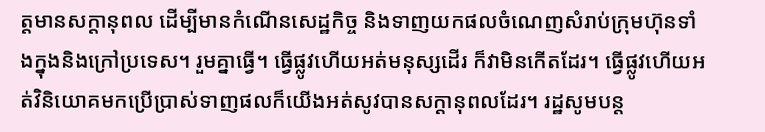ត្តមានសក្ដានុពល ដើម្បីមានកំណើនសេដ្ឋកិច្ច និងទាញយកផលចំណេញសំរាប់ក្រុមហ៊ុនទាំងក្នុងនិងក្រៅប្រទេស។ រួមគ្នាធ្វើ។ ធ្វើផ្លូវហើយអត់មនុស្សដើរ ក៏វាមិនកើតដែរ។ ធ្វើផ្លូវហើយអត់វិនិយោគមកប្រើប្រាស់ទាញផលក៏យើងអត់សូវបានសក្ដានុពលដែរ។ រដ្ឋសូមបន្ដ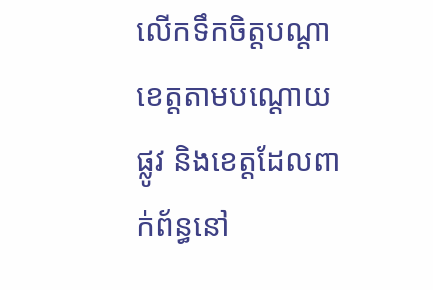លើកទឹកចិត្តបណ្ដាខេត្តតាមបណ្ដោយផ្លូវ និងខេត្តដែលពាក់ព័ន្ធនៅ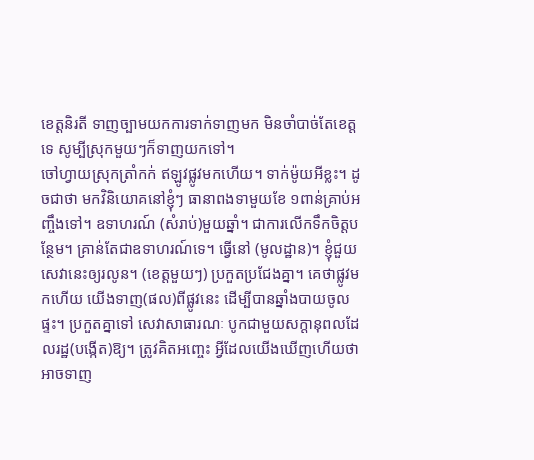ខេត្តនិរតី ទាញច្បាមយកការទាក់ទាញមក មិនចាំបាច់តែខេត្តទេ សូម្បីស្រុកមួយៗក៏ទាញយកទៅ។
ចៅហ្វាយស្រុកត្រាំកក់ ឥឡូវផ្លូវមកហើយ។ ទាក់ម៉ូយអីខ្លះ។ ដូចជាថា មកវិនិយោគនៅខ្ញុំៗ ធានាពងទាមួយខែ ១ពាន់គ្រាប់អញ្ចឹងទៅ។ ឧទាហរណ៍ (សំរាប់)មួយឆ្នាំ។ ជាការលើកទឹកចិត្តបន្ថែម។ គ្រាន់តែជាឧទាហរណ៍ទេ។ ធ្វើនៅ (មូលដ្ឋាន)។ ខ្ញុំជួយសេវានេះឲ្យរលូន។ (ខេត្តមួយៗ) ប្រកួតប្រជែងគ្នា។ គេថាផ្លូវមកហើយ យើងទាញ(ផល)ពីផ្លូវនេះ ដើម្បីបានឆ្នាំងបាយចូលផ្ទះ។ ប្រកួតគ្នាទៅ សេវាសាធារណៈ បូកជាមួយសក្ដានុពលដែលរដ្ឋ(បង្កើត)ឱ្យ។ ត្រូវគិតអញ្ចេះ អ្វីដែលយើងឃើញហើយថាអាចទាញ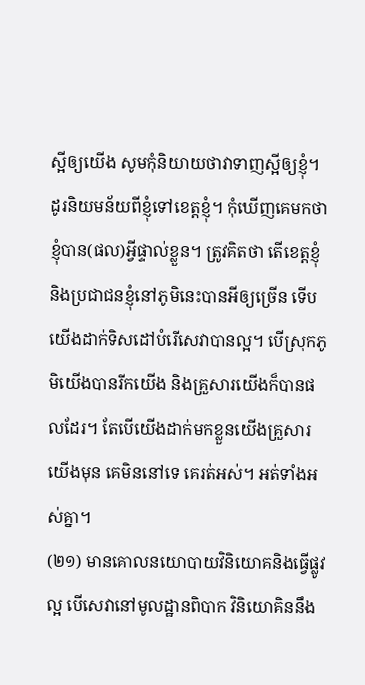ស្អីឲ្យយើង សូមកុំនិយាយថាវាទាញស្អីឲ្យខ្ញុំ។ ដូរនិយមន័យពីខ្ញុំទៅខេត្ដខ្ញុំ។ កុំឃើញគេមកថា ខ្ញុំបាន(ផល)អ្វីផ្ទាល់ខ្លួន។ ត្រូវគិតថា តើខេត្តខ្ញុំនិងប្រជាជនខ្ញុំនៅភូមិនេះបានអីឲ្យច្រើន ទើបយើងដាក់ទិសដៅបំរើសេវាបានល្អ។ បើស្រុកភូមិយើងបានរីកយើង និងគ្រួសារយើងក៏បានផលដែរ។ តែបើយើងដាក់មកខ្លួនយើងគ្រួសារយើងមុន គេមិននៅទេ គេរត់អស់។ អត់ទាំងអស់គ្នា។
(២១) មានគោលនយោបាយវិនិយោគនិងធ្វើផ្លូវល្អ បើសេវានៅមូលដ្ឋានពិបាក វិនិយោគិននឹង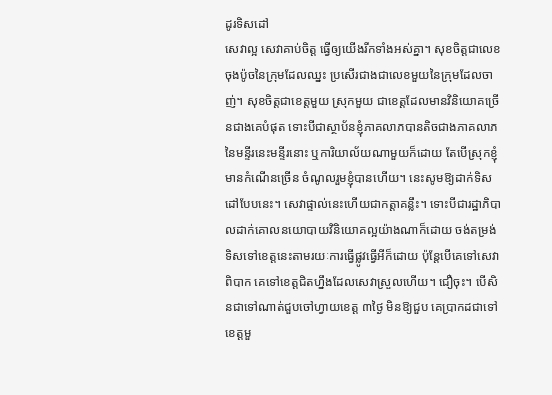ដូរទិសដៅ
សេវាល្អ សេវាគាប់ចិត្ត ធ្វើឲ្យយើងរីកទាំងអស់គ្នា។ សុខចិត្តជាលេខចុងប៉ូចនៃក្រុមដែលឈ្នះ ប្រសើរជាងជាលេខមួយនៃក្រុមដែលចាញ់។ សុខចិត្តជាខេត្តមួយ ស្រុកមួយ ជាខេត្តដែលមានវិនិយោគច្រើនជាងគេបំផុត ទោះបីជាស្ថាប័នខ្ញុំភាគលាភបានតិចជាងភាគលាភនៃមន្ទីរនេះមន្ទីរនោះ ឬការិយាល័យណាមួយក៏ដោយ តែបើស្រុកខ្ញុំមានកំណើនច្រើន ចំណូលរួមខ្ញុំបានហើយ។ នេះសូមឱ្យដាក់ទិសដៅបែបនេះ។ សេវាផ្ទាល់នេះហើយជាកត្តាគន្លឹះ។ ទោះបីជារដ្ឋាភិបាលដាក់គោលនយោបាយវិនិយោគល្អយ៉ាងណាក៏ដោយ ចង់តម្រង់ទិសទៅខេត្តនេះតាមរយៈការធ្វើផ្លូវធ្វើអីក៏ដោយ ប៉ុន្តែបើគេទៅសេវាពិបាក គេទៅខេត្តជិតហ្នឹងដែលសេវាស្រួលហើយ។ ជឿចុះ។ បើសិនជាទៅណាត់ជួបចៅហ្វាយខេត្ត ៣ថ្ងៃ មិនឱ្យជួប គេប្រាកដជាទៅខេត្តមួ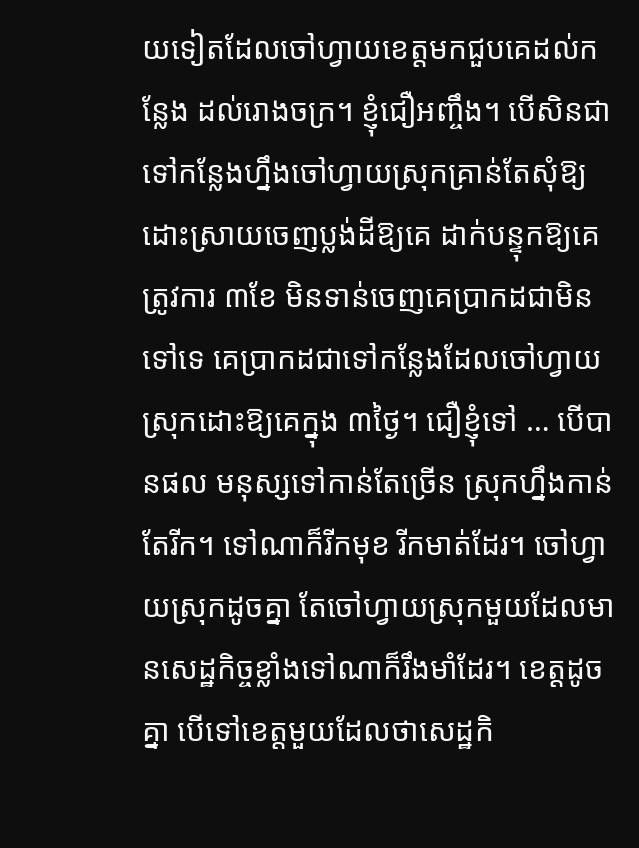យទៀតដែលចៅហ្វាយខេត្តមកជួបគេដល់កន្លែង ដល់រោងចក្រ។ ខ្ញុំជឿអញ្ចឹង។ បើសិនជាទៅកន្លែងហ្នឹងចៅហ្វាយស្រុកគ្រាន់តែសុំឱ្យដោះស្រាយចេញប្លង់ដីឱ្យគេ ដាក់បន្ទុកឱ្យគេត្រូវការ ៣ខែ មិនទាន់ចេញគេប្រាកដជាមិនទៅទេ គេប្រាកដជាទៅកន្លែងដែលចៅហ្វាយស្រុកដោះឱ្យគេក្នុង ៣ថ្ងៃ។ ជឿខ្ញុំទៅ … បើបានផល មនុស្សទៅកាន់តែច្រើន ស្រុកហ្នឹងកាន់តែរីក។ ទៅណាក៏រីកមុខ រីកមាត់ដែរ។ ចៅហ្វាយស្រុកដូចគ្នា តែចៅហ្វាយស្រុកមួយដែលមានសេដ្ឋកិច្ចខ្លាំងទៅណាក៏រឹងមាំដែរ។ ខេត្តដូចគ្នា បើទៅខេត្តមួយដែលថាសេដ្ឋកិ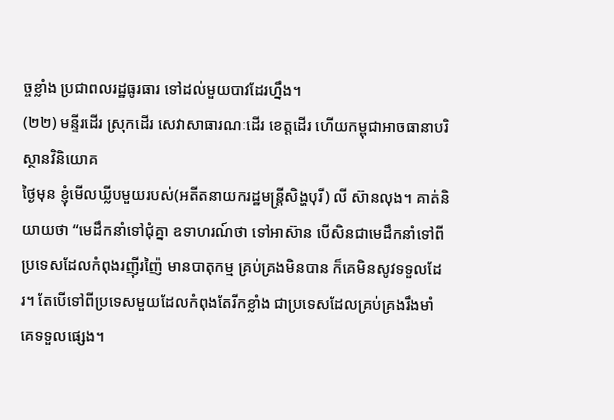ច្ចខ្លាំង ប្រជាពលរដ្ឋធូរធារ ទៅដល់មួយបាវដែរហ្នឹង។
(២២) មន្ទីរដើរ ស្រុកដើរ សេវាសាធារណៈដើរ ខេត្តដើរ ហើយកម្ពុជាអាចធានាបរិស្ថានវិនិយោគ
ថ្ងៃមុន ខ្ញុំមើលឃ្លីបមួយរបស់(អតីតនាយករដ្ឋមន្ត្រីសិង្ហបុរី) លី ស៊ានលុង។ គាត់និយាយថា “មេដឹកនាំទៅជុំគ្នា ឧទាហរណ៍ថា ទៅអាស៊ាន បើសិនជាមេដឹកនាំទៅពីប្រទេសដែលកំពុងរញ៉ីរញ៉ៃ មានបាតុកម្ម គ្រប់គ្រងមិនបាន ក៏គេមិនសូវទទួលដែរ។ តែបើទៅពីប្រទេសមួយដែលកំពុងតែរីកខ្លាំង ជាប្រទេសដែលគ្រប់គ្រងរឹងមាំ គេទទួលផ្សេង។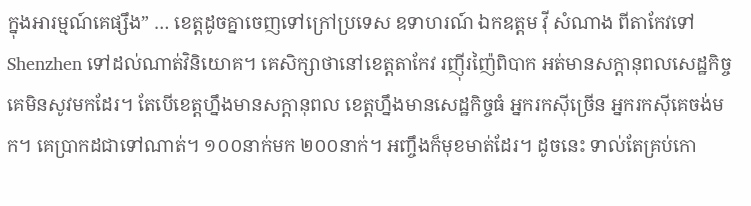ក្នុងអារម្មណ៍គេផ្សឹង” … ខេត្តដូចគ្នាចេញទៅក្រៅប្រទេស ឧទាហរណ៍ ឯកឧត្តម វ៉ី សំណាង ពីតាកែវទៅ Shenzhen ទៅដល់ណាត់វិនិយោគ។ គេសិក្សាថានៅខេត្តតាកែវ រញ៉ីរញ៉ៃពិបាក អត់មានសក្តានុពលសេដ្ឋកិច្ច គេមិនសូវមកដែរ។ តែបើខេត្តហ្នឹងមានសក្តានុពល ខេត្តហ្នឹងមានសេដ្ឋកិច្ចធំ អ្នករកស៊ីច្រើន អ្នករកស៊ីគេចង់មក។ គេប្រាកដជាទៅណាត់។ ១០០នាក់មក ២០០នាក់។ អញ្ចឹងក៏មុខមាត់ដែរ។ ដូចនេះ ទាល់តែគ្រប់កោ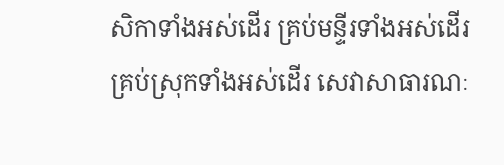សិកាទាំងអស់ដើរ គ្រប់មន្ទីរទាំងអស់ដើរ គ្រប់ស្រុកទាំងអស់ដើរ សេវាសាធារណៈ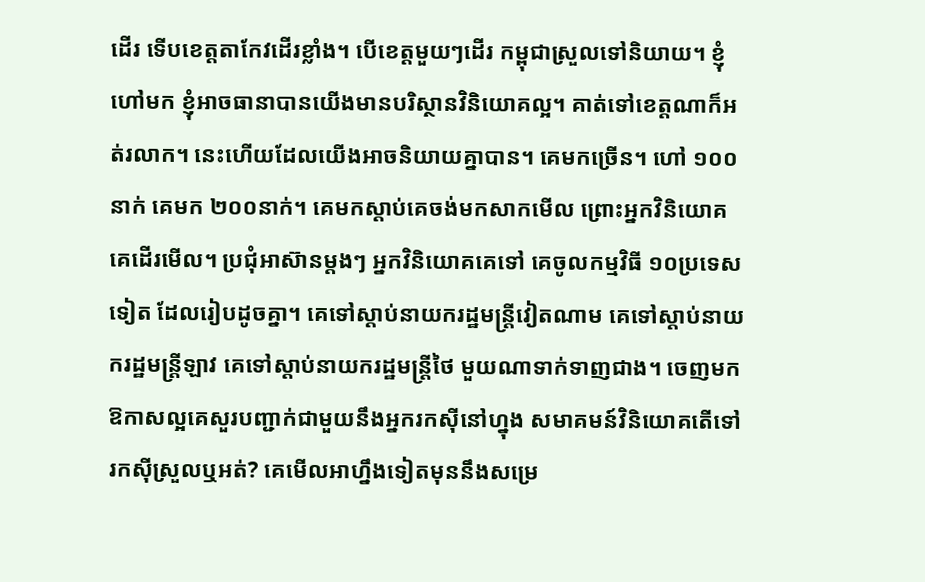ដើរ ទើបខេត្តតាកែវដើរខ្លាំង។ បើខេត្តមួយៗដើរ កម្ពុជាស្រួលទៅនិយាយ។ ខ្ញុំហៅមក ខ្ញុំអាចធានាបានយើងមានបរិស្ថានវិនិយោគល្អ។ គាត់ទៅខេត្តណាក៏អត់រលាក។ នេះហើយដែលយើងអាចនិយាយគ្នាបាន។ គេមកច្រើន។ ហៅ ១០០នាក់ គេមក ២០០នាក់។ គេមកស្តាប់គេចង់មកសាកមើល ព្រោះអ្នកវិនិយោគគេដើរមើល។ ប្រជុំអាស៊ានម្តងៗ អ្នកវិនិយោគគេទៅ គេចូលកម្មវិធី ១០ប្រទេសទៀត ដែលរៀបដូចគ្នា។ គេទៅស្តាប់នាយករដ្ឋមន្ត្រីវៀតណាម គេទៅស្តាប់នាយករដ្ឋមន្ត្រីឡាវ គេទៅស្តាប់នាយករដ្ឋមន្ត្រីថៃ មួយណាទាក់ទាញជាង។ ចេញមកឱកាសល្អគេសួរបញ្ជាក់ជាមួយនឹងអ្នករកស៊ីនៅហ្នុង សមាគមន៍វិនិយោគតើទៅរកស៊ីស្រួលឬអត់? គេមើលអាហ្នឹងទៀតមុននឹងសម្រេ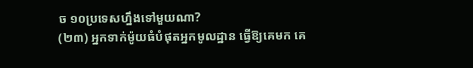ច ១០ប្រទេសហ្នឹងទៅមួយណា?
(២៣) អ្នកទាក់ម៉ូយធំបំផុតអ្នកមូលដ្ឋាន ធ្វើឱ្យគេមក គេ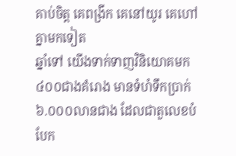គាប់ចិត្ត គេពង្រីក គេនៅយូរ គេហៅគ្នាមកទៀត
ឆ្នាំទៅ យើងទាក់ទាញវិនិយោគមក ៤០០ជាងគំរោង មានទំហំទឹកប្រាក់ ៦.០០០លានជាង ដែលជាតួលេខបំបែក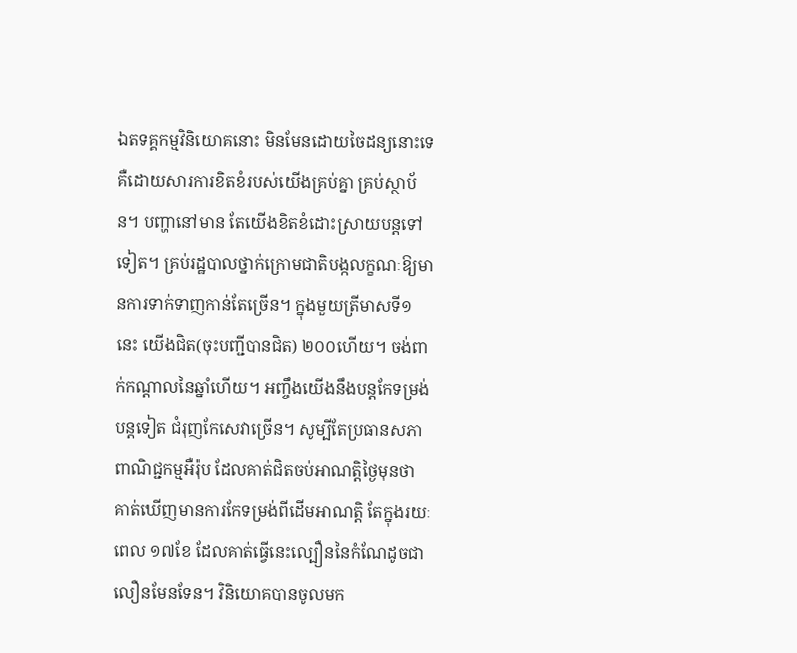ឯតទគ្គកម្មវិនិយោគនោះ មិនមែនដោយចៃដន្យនោះទេ គឺដោយសារការខិតខំរបស់យើងគ្រប់គ្នា គ្រប់ស្ថាប័ន។ បញ្ហានៅមាន តែយើងខិតខំដោះស្រាយបន្តទៅទៀត។ គ្រប់រដ្ឋបាលថ្នាក់ក្រោមជាតិបង្កលក្ខណៈឱ្យមានការទាក់ទាញកាន់តែច្រើន។ ក្នុងមួយត្រីមាសទី១ នេះ យើងជិត(ចុះបញ្ជីបានជិត) ២០០ហើយ។ ចង់ពាក់កណ្តាលនៃឆ្នាំហើយ។ អញ្ចឹងយើងនឹងបន្តកែទម្រង់បន្តទៀត ជំរុញកែសេវាច្រើន។ សូម្បីតែប្រធានសភាពាណិជ្ជកម្មអឺរ៉ុប ដែលគាត់ជិតចប់អាណត្តិថ្ងៃមុនថា គាត់ឃើញមានការកែទម្រង់ពីដើមអាណត្តិ តែក្នុងរយៈពេល ១៧ខែ ដែលគាត់ធ្វើនេះល្បឿននៃកំណែដូចជាលឿនមែនទែន។ វិនិយោគបានចូលមក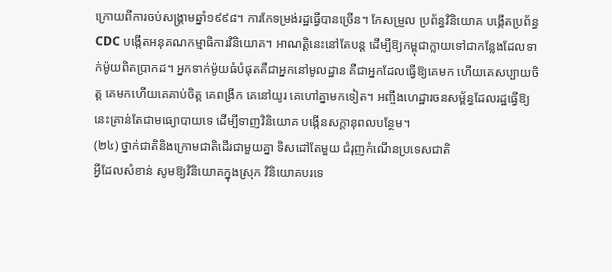ក្រោយពីការចប់សង្គ្រាមឆ្នាំ១៩៩៨។ ការកែទម្រង់រដ្ឋធ្វើបានច្រើន។ កែសម្រួល ប្រព័ន្ធវិនិយោគ បង្កើតប្រព័ន្ធ CDC បង្កើតអនុគណកម្មាធិការវិនិយោគ។ អាណត្តិនេះនៅតែបន្ត ដើម្បីឱ្យកម្ពុជាក្លាយទៅជាកន្លែងដែលទាក់ម៉ូយពិតប្រាកដ។ អ្នកទាក់ម៉ូយធំបំផុតគឺជាអ្នកនៅមូលដ្ឋាន គឺជាអ្នកដែលធ្វើឱ្យគេមក ហើយគេសប្បាយចិត្ត គេមកហើយគេគាប់ចិត្ត គេពង្រីក គេនៅយូរ គេហៅគ្នាមកទៀត។ អញ្ចឹងហេដ្ឋារចនសម្ព័ន្ធដែលរដ្ឋធ្វើឱ្យនេះគ្រាន់តែជាមធ្យោបាយទេ ដើម្បីទាញវិនិយោគ បង្កើនសក្តានុពលបន្ថែម។
(២៤) ថ្នាក់ជាតិនិងក្រោមជាតិដើរជាមួយគ្នា ទិសដៅតែមួយ ជំរុញកំណើនប្រទេសជាតិ
អ្វីដែលសំខាន់ សូមឱ្យវិនិយោគក្នុងស្រុក វិនិយោគបរទេ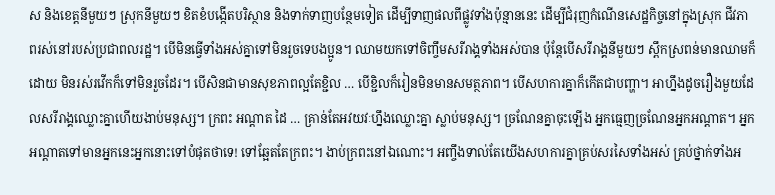ស និងខេត្តនីមួយៗ ស្រុកនីមួយៗ ខិតខំបង្កើតបរិស្ថាន និងទាក់ទាញបន្ថែមទៀត ដើម្បីទាញផលពីផ្លូវទាំងប៉ុន្មាននេះ ដើម្បីជំរុញកំណើនសេដ្ឋកិច្ចនៅក្នុងស្រុក ជីវភាពរស់នៅរបស់ប្រជាពលរដ្ឋ។ បើមិនធ្វើទាំងអស់គ្នាទៅមិនរួចទេបងប្អូន។ ឈាមយកទៅចិញ្ចឹមសរីរាង្គទាំងអស់បាន ប៉ុន្តែបើសរីរាង្គនីមួយៗ ស្ពឹកស្រពន់មានឈាមក៏ដោយ មិនរស់រវើកក៏ទៅមិនរួចដែរ។ បើសិនជាមានសុខភាពល្អតែខ្ជិល … បើខ្ជិលក៏រៀនមិនមានសមត្ថភាព។ បើសហការគ្នាក៏កើតជាបញ្ហា។ អាហ្នឹងដូចរឿងមួយដែលសរីរាង្គឈ្លោះគ្នាហើយងាប់មនុស្ស។ ក្រពះ អណ្តាត ដៃ … គ្រាន់តែអវយវៈហ្នឹងឈ្លោះគ្នា ស្លាប់មនុស្ស។ ច្រណែនគ្នាចុះឡើង អ្នកធ្មេញច្រណែនអ្នកអណ្តាត។ អ្នកអណ្តាតទៅមានអ្នកនេះអ្នកនោះទៅបំផុតថាទេ! ទៅឆ្អែតតែក្រពះ។ ងាប់ក្រពះនៅឯណោះ។ អញ្ចឹងទាល់តែយើងសហការគ្នាគ្រប់សរសៃទាំងអស់ គ្រប់ថ្នាក់ទាំងអ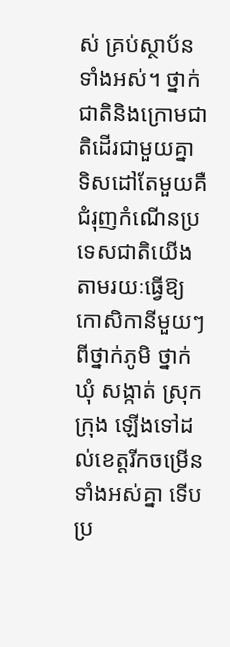ស់ គ្រប់ស្ថាប័នទាំងអស់។ ថ្នាក់ជាតិនិងក្រោមជាតិដើរជាមួយគ្នា ទិសដៅតែមួយគឺជំរុញកំណើនប្រទេសជាតិយើងតាមរយៈធ្វើឱ្យកោសិកានីមួយៗ ពីថ្នាក់ភូមិ ថ្នាក់ឃុំ សង្កាត់ ស្រុក ក្រុង ឡើងទៅដល់ខេត្តរីកចម្រើនទាំងអស់គ្នា ទើបប្រ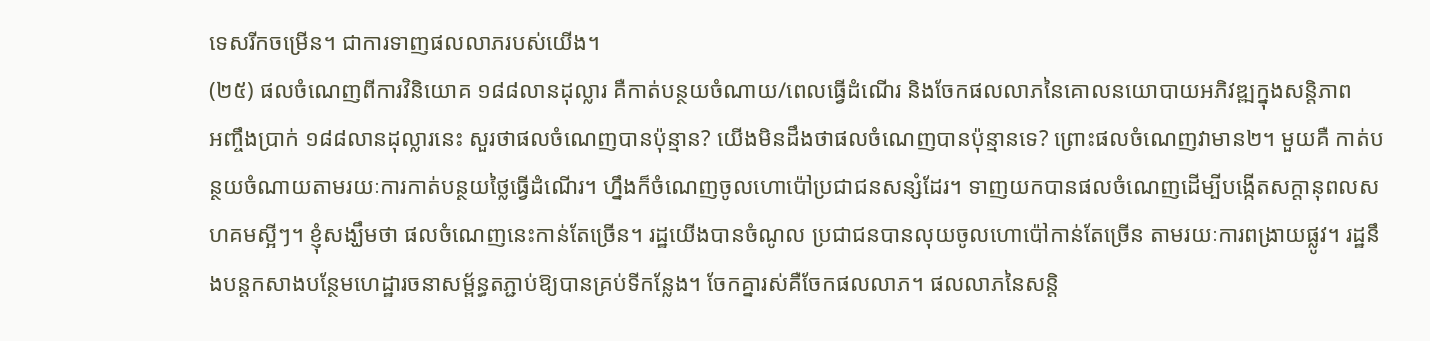ទេសរីកចម្រើន។ ជាការទាញផលលាភរបស់យើង។
(២៥) ផលចំណេញពីការវិនិយោគ ១៨៨លានដុល្លារ គឺកាត់បន្ថយចំណាយ/ពេលធ្វើដំណើរ និងចែកផលលាភនៃគោលនយោបាយអភិវឌ្ឍក្នុងសន្តិភាព
អញ្ចឹងប្រាក់ ១៨៨លានដុល្លារនេះ សួរថាផលចំណេញបានប៉ុន្មាន? យើងមិនដឹងថាផលចំណេញបានប៉ុន្មានទេ? ព្រោះផលចំណេញវាមាន២។ មួយគឺ កាត់បន្ថយចំណាយតាមរយៈការកាត់បន្ថយថ្លៃធ្វើដំណើរ។ ហ្នឹងក៏ចំណេញចូលហោប៉ៅប្រជាជនសន្សំដែរ។ ទាញយកបានផលចំណេញដើម្បីបង្កើតសក្តានុពលសហគមស្អីៗ។ ខ្ញុំសង្ឃឹមថា ផលចំណេញនេះកាន់តែច្រើន។ រដ្ឋយើងបានចំណូល ប្រជាជនបានលុយចូលហោប៉ៅកាន់តែច្រើន តាមរយៈការពង្រាយផ្លូវ។ រដ្ឋនឹងបន្តកសាងបន្ថែមហេដ្ឋារចនាសម្ព័ន្ធតភ្ជាប់ឱ្យបានគ្រប់ទីកន្លែង។ ចែកគ្នារស់គឺចែកផលលាភ។ ផលលាភនៃសន្តិ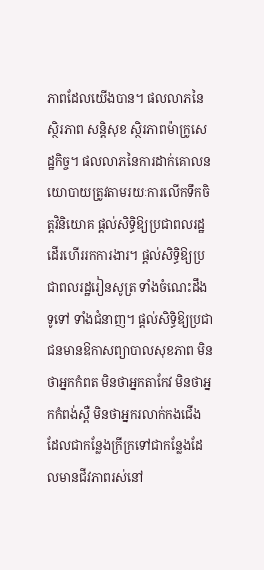ភាពដែលយើងបាន។ ផលលាភនៃស្ថិរភាព សន្តិសុខ ស្ថិរភាពម៉ាក្រូសេដ្ឋកិច្ច។ ផលលាភនៃការដាក់គោលនយោបាយត្រូវតាមរយៈការលើកទឹកចិត្តវិនិយោគ ផ្តល់សិទ្ធិឱ្យប្រជាពលរដ្ឋដើរហើររកការងារ។ ផ្តល់សិទ្ធិឱ្យប្រជាពលរដ្ឋរៀនសូត្រ ទាំងចំណេះដឹងទូទៅ ទាំងជំនាញ។ ផ្តល់សិទ្ធិឱ្យប្រជាជនមានឱកាសព្យាបាលសុខភាព មិនថាអ្នកកំពត មិនថាអ្នកតាកែវ មិនថាអ្នកកំពង់ស្ពឺ មិនថាអ្នករលាក់កងជើង ដែលជាកន្លែងក្រីក្រទៅជាកន្លែងដែលមានជីវភាពរស់នៅ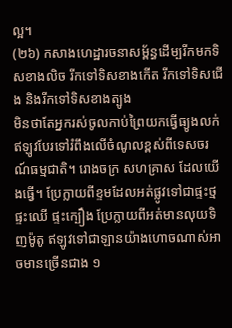ល្អ។
(២៦) កសាងហេដ្ឋារចនាសម្ព័ន្ធដើម្បរីកមកទិសខាងលិច រីកទៅទិសខាងកើត រីកទៅទិសជើង និងរីកទៅទិសខាងត្បូង
មិនថាតែអ្នករស់ចូលកាប់ព្រៃយកធ្វើធ្យូងលក់ ឥឡូវបែរទៅរំពឹងលើចំណូលខ្ពស់ពីទេសចរណ៍ធម្មជាតិ។ រោងចក្រ សហគ្រាស ដែលយើងធ្វើ។ ប្រែក្លាយពីខ្ទមដែលអត់ផ្លូវទៅជាផ្ទះថ្ម ផ្ទះឈើ ផ្ទះក្បឿង ប្រែក្លាយពីអត់មានលុយទិញម៉ូតូ ឥឡូវទៅជាឡានយ៉ាងហោចណាស់អាចមានច្រើនជាង ១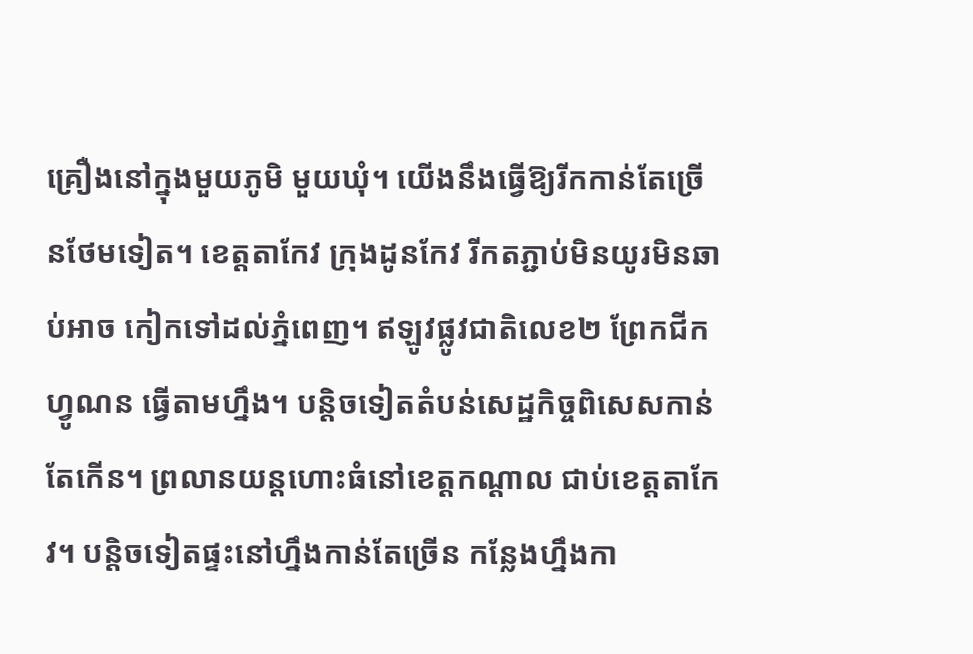គ្រឿងនៅក្នុងមួយភូមិ មួយឃុំ។ យើងនឹងធ្វើឱ្យរីកកាន់តែច្រើនថែមទៀត។ ខេត្តតាកែវ ក្រុងដូនកែវ រីកតភ្ជាប់មិនយូរមិនឆាប់អាច កៀកទៅដល់ភ្នំពេញ។ ឥឡូវផ្លូវជាតិលេខ២ ព្រែកជីកហ្វូណន ធ្វើតាមហ្នឹង។ បន្តិចទៀតតំបន់សេដ្ឋកិច្ចពិសេសកាន់តែកើន។ ព្រលានយន្តហោះធំនៅខេត្តកណ្តាល ជាប់ខេត្តតាកែវ។ បន្តិចទៀតផ្ទះនៅហ្នឹងកាន់តែច្រើន កន្លែងហ្នឹងកា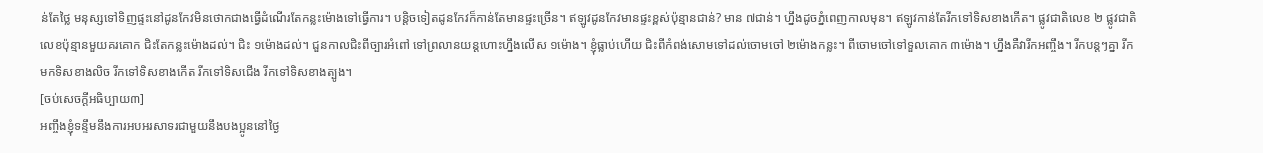ន់តែថ្លៃ មនុស្សទៅទិញផ្ទះនៅដូនកែវមិនថោកជាងធ្វើដំណើរតែកន្លះម៉ោងទៅធ្វើការ។ បន្តិចទៀតដូនកែវក៏កាន់តែមានផ្ទះច្រើន។ ឥឡូវដូនកែវមានផ្ទះខ្ពស់ប៉ុន្មានជាន់? មាន ៧ជាន់។ ហ្នឹងដូចភ្នំពេញកាលមុន។ ឥឡូវកាន់តែរីកទៅទិសខាងកើត។ ផ្លូវជាតិលេខ ២ ផ្លូវជាតិលេខប៉ុន្មានមួយគរគោក ជិះតែកន្លះម៉ោងដល់។ ជិះ ១ម៉ោងដល់។ ជួនកាលជិះពីច្បារអំពៅ ទៅព្រលានយន្តហោះហ្នឹងលើស ១ម៉ោង។ ខ្ញុំធ្លាប់ហើយ ជិះពីកំពង់សោមទៅដល់ចោមចៅ ២ម៉ោងកន្លះ។ ពីចោមចៅទៅទួលគោក ៣ម៉ោង។ ហ្នឹងគឺវារីកអញ្ចឹង។ រីកបន្តៗគ្នា រីកមកទិសខាងលិច រីកទៅទិសខាងកើត រីកទៅទិសជើង រីកទៅទិសខាងត្បូង។
[ចប់សេចក្តីអធិប្បាយ៣]
អញ្ចឹងខ្ញុំទន្ទឹមនឹងការអបអរសាទរជាមួយនឹងបងប្អូននៅថ្ងៃ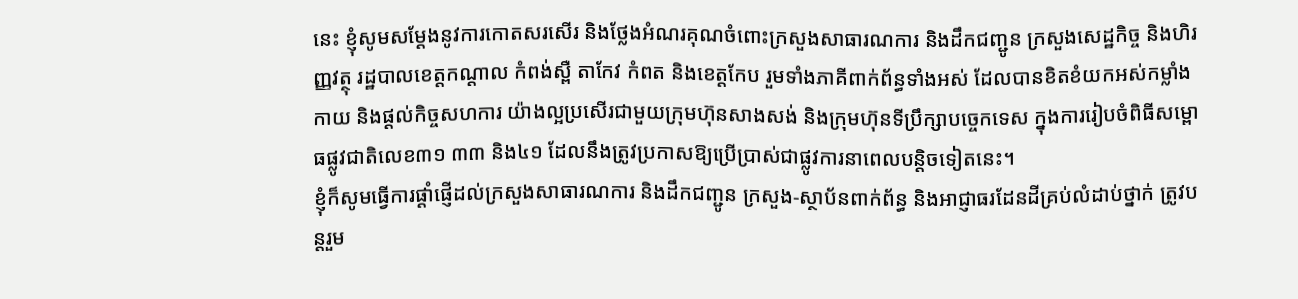នេះ ខ្ញុំសូមសម្តែងនូវការកោតសរសើរ និងថ្លែងអំណរគុណចំពោះក្រសួងសាធារណការ និងដឹកជញ្ជូន ក្រសួងសេដ្ឋកិច្ច និងហិរញ្ញវត្ថុ រដ្ឋបាលខេត្តកណ្ដាល កំពង់ស្ពឺ តាកែវ កំពត និងខេត្តកែប រួមទាំងភាគីពាក់ព័ន្ធទាំងអស់ ដែលបានខិតខំយកអស់កម្លាំងកាយ និងផ្ដល់កិច្ចសហការ យ៉ាងល្អប្រសើរជាមួយក្រុមហ៊ុនសាងសង់ និងក្រុមហ៊ុនទីប្រឹក្សាបច្ចេកទេស ក្នុងការរៀបចំពិធីសម្ពោធផ្លូវជាតិលេខ៣១ ៣៣ និង៤១ ដែលនឹងត្រូវប្រកាសឱ្យប្រើប្រាស់ជាផ្លូវការនាពេលបន្តិចទៀតនេះ។
ខ្ញុំក៏សូមធ្វើការផ្ដាំផ្ញើដល់ក្រសួងសាធារណការ និងដឹកជញ្ជូន ក្រសួង-ស្ថាប័នពាក់ព័ន្ធ និងអាជ្ញាធរដែនដីគ្រប់លំដាប់ថ្នាក់ ត្រូវបន្ដរួម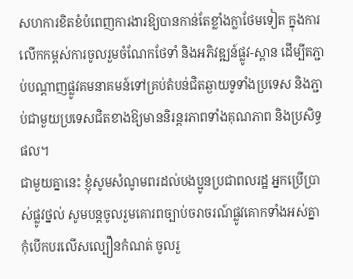សហការខិតខំបំពេញការងារឱ្យបានកាន់តែខ្លាំងក្លាថែមទៀត ក្នុងការលើកកម្ពស់ការចូលរួមចំណែកថែទាំ និងអភិវឌ្ឍន៍ផ្លូវ-ស្ពាន ដើម្បីតភ្ជាប់បណ្ដាញផ្លូវគមនាគមន៍ទៅគ្រប់តំបន់ជិតឆ្ងាយទូទាំងប្រទេស និងភ្ជាប់ជាមួយប្រទេសជិតខាងឱ្យមាននិរន្ដរភាពទាំងគុណភាព និងប្រសិទ្ធផល។
ជាមួយគ្នានេះ ខ្ញុំសូមសំណូមពរដល់បងប្អូនប្រជាពលរដ្ឋ អ្នកប្រើប្រាស់ផ្លូវថ្នល់ សូមបន្តចូលរួមគោរពច្បាប់ចរាចរណ៍ផ្លូវគោកទាំងអស់គ្នា កុំបើកបរលើសល្បឿនកំណត់ ចូលរួ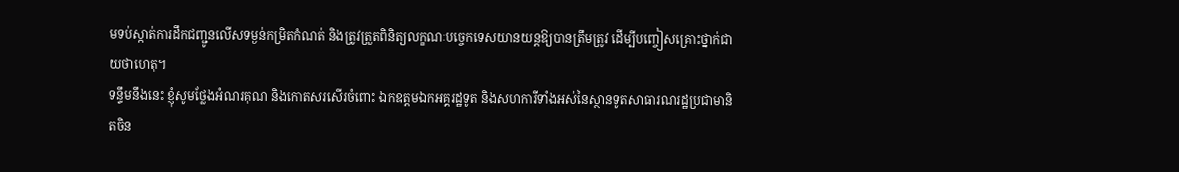មទប់ស្កាត់ការដឹកជញ្ជូនលើសទម្ងន់កម្រិតកំណត់ និងត្រូវត្រួតពិនិត្យលក្ខណៈបច្ចេកទេសយានយន្តឱ្យបានត្រឹមត្រូវ ដើម្បីបញ្ចៀសគ្រោះថ្នាក់ជាយថាហេតុ។
ទន្ទឹមនឹងនេះ ខ្ញុំសូមថ្លែងអំណរគុណ និងកោតសរសើរចំពោះ ឯកឧត្តមឯកអគ្គរដ្ឋទូត និងសហការីទាំងអស់នៃស្ថានទូតសាធារណរដ្ឋប្រជាមានិតចិន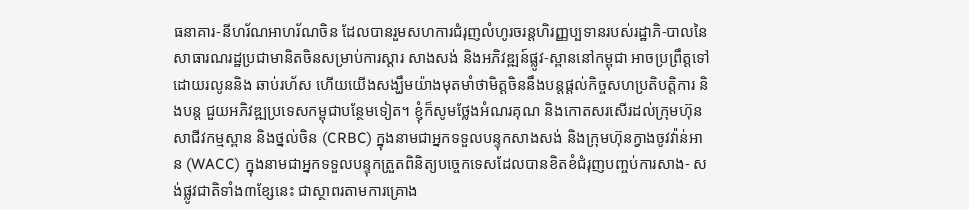ធនាគារ-នីហរ័ណអាហរ័ណចិន ដែលបានរួមសហការជំរុញលំហូរចរន្តហិរញ្ញប្បទានរបស់រដ្ឋាភិ-បាលនៃសាធារណរដ្ឋប្រជាមានិតចិនសម្រាប់ការស្តារ សាងសង់ និងអភិវឌ្ឍន៍ផ្លូវ-ស្ពាននៅកម្ពុជា អាចប្រព្រឹត្តទៅដោយរលូននិង ឆាប់រហ័ស ហើយយើងសង្ឃឹមយ៉ាងមុតមាំថាមិត្តចិននឹងបន្តផ្ដល់កិច្ចសហប្រតិបត្តិការ និងបន្ត ជួយអភិវឌ្ឍប្រទេសកម្ពុជាបន្ថែមទៀត។ ខ្ញុំក៏សូមថ្លែងអំណរគុណ និងកោតសរសើរដល់ក្រុមហ៊ុន សាជីវកម្មស្ពាន និងថ្នល់ចិន (CRBC) ក្នុងនាមជាអ្នកទទួលបន្ទុកសាងសង់ និងក្រុមហ៊ុនក្វាងចូវវ៉ាន់អាន (WACC) ក្នុងនាមជាអ្នកទទួលបន្ទុកត្រួតពិនិត្យបច្ចេកទេសដែលបានខិតខំជំរុញបញ្ចប់ការសាង- សង់ផ្លូវជាតិទាំង៣ខ្សែនេះ ជាស្ថាពរតាមការគ្រោង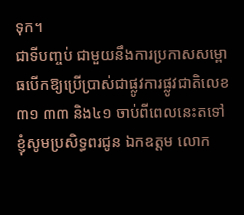ទុក។
ជាទីបញ្ចប់ ជាមួយនឹងការប្រកាសសម្ពោធបើកឱ្យប្រើប្រាស់ជាផ្លូវការផ្លូវជាតិលេខ ៣១ ៣៣ និង៤១ ចាប់ពីពេលនេះតទៅ ខ្ញុំសូមប្រសិទ្ធពរជូន ឯកឧត្តម លោក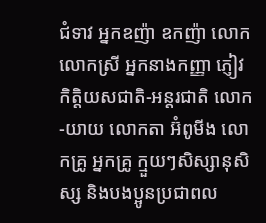ជំទាវ អ្នកឧញ៉ា ឧកញ៉ា លោក លោកស្រី អ្នកនាងកញ្ញា ភ្ញៀវកិត្តិយសជាតិ-អន្តរជាតិ លោក-យាយ លោកតា អ៊ំពូមីង លោកគ្រូ អ្នកគ្រូ ក្មួយៗសិស្សានុសិស្ស និងបងប្អូនប្រជាពល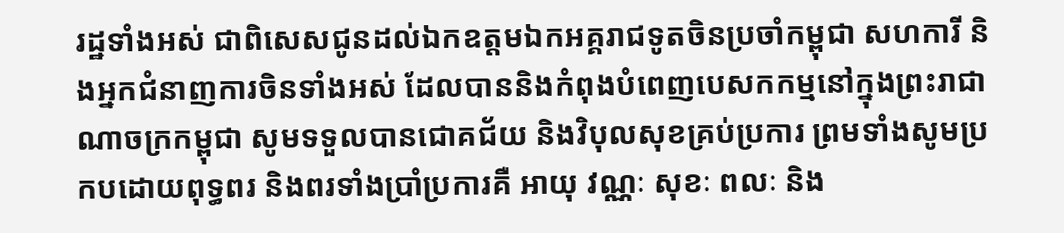រដ្ឋទាំងអស់ ជាពិសេសជូនដល់ឯកឧត្តមឯកអគ្គរាជទូតចិនប្រចាំកម្ពុជា សហការី និងអ្នកជំនាញការចិនទាំងអស់ ដែលបាននិងកំពុងបំពេញបេសកកម្មនៅក្នុងព្រះរាជាណាចក្រកម្ពុជា សូមទទួលបានជោគជ័យ និងវិបុលសុខគ្រប់ប្រការ ព្រមទាំងសូមប្រកបដោយពុទ្ធពរ និងពរទាំងប្រាំប្រការគឺ អាយុ វណ្ណៈ សុខៈ ពលៈ និង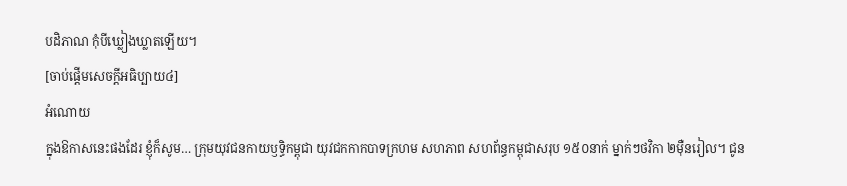បដិភាណ កុំបីឃ្លៀងឃ្លាតឡើយ។
[ចាប់ផ្តើមសេចក្តីអធិប្បាយ៤]
អំណោយ
ក្នុងឱកាសនេះផងដែរ ខ្ញុំក៏សូម… ក្រុមយុវជនកាយឫទ្ធិកម្ពុជា យុវជកកាកបាទក្រហម សហភាព សហព័ន្ធកម្ពុជាសរុប ១៥០នាក់ ម្នាក់ៗថវិកា ២ម៉ឺនរៀល។ ជូន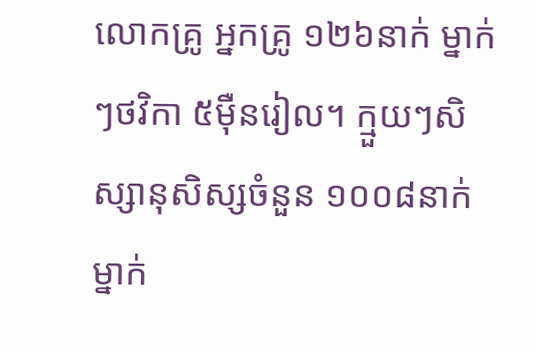លោកគ្រូ អ្នកគ្រូ ១២៦នាក់ ម្នាក់ៗថវិកា ៥ម៉ឺនរៀល។ ក្មួយៗសិស្សានុសិស្សចំនួន ១០០៨នាក់ ម្នាក់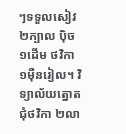ៗទទួលសៀវ ២ក្បាល ប៉ិច ១ដើម ថវិកា ១ម៉ឺនរៀល។ វិទ្យាល័យត្នោតជុំថវិកា ២លា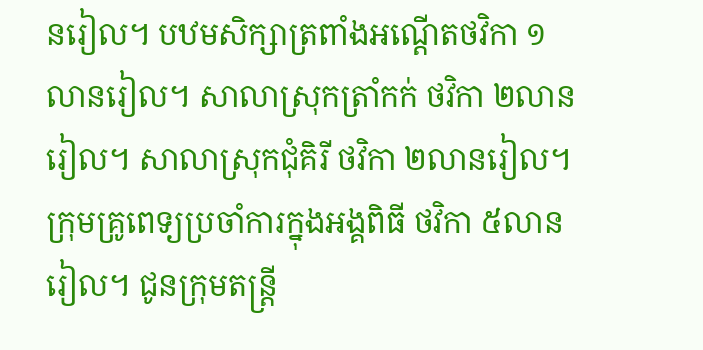នរៀល។ បឋមសិក្សាត្រពាំងអណ្តើតថវិកា ១លានរៀល។ សាលាស្រុកត្រាំកក់ ថវិកា ២លានរៀល។ សាលាស្រុកជុំគិរី ថវិកា ២លានរៀល។ ក្រុមគ្រូពេទ្យប្រចាំការក្នុងអង្គពិធី ថវិកា ៥លានរៀល។ ជូនក្រុមតន្ត្រី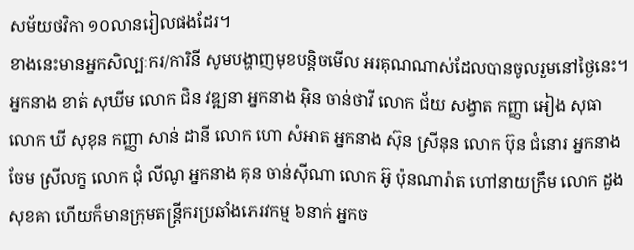សម័យថវិកា ១០លានរៀលផងដែរ។
ខាងនេះមានអ្នកសិល្បៈករ/ការិនី សូមបង្ហាញមុខបន្តិចមើល អរគុណណាស់ដែលបានចូលរួមនៅថ្ងៃនេះ។ អ្នកនាង ខាត់ សុឃីម លោក ជិន វឌ្ឍនា អ្នកនាង អ៊ិន ចាន់ថាវី លោក ជ័យ សង្វាត កញ្ញា អៀង សុធា លោក ឃី សុខុន កញ្ញា សាន់ ដានី លោក ហោ សំអាត អ្នកនាង ស៊ុន ស្រីនុន លោក ប៊ុន ជំនោរ អ្នកនាង ចែម ស្រីលក្ខ លោក ជុំ លីណូ អ្នកនាង គុន ចាន់ស៊ីណា លោក អ៊ូ ប៉ុនណារ៉ាត ហៅនាយក្រឹម លោក ដួង សុខគា ហើយក៏មានក្រុមតន្ត្រីករប្រឆាំងភេរវកម្ម ៦នាក់ អ្នកច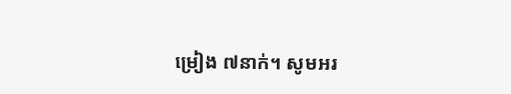ម្រៀង ៧នាក់។ សូមអរ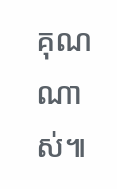គុណណាស់៕